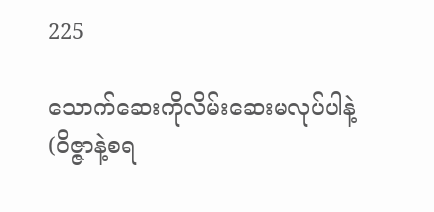225

သောက်ဆေးကိုလိမ်းဆေးမလုပ်ပါနဲ့ (ဝိဇ္ဇာနဲ့စရ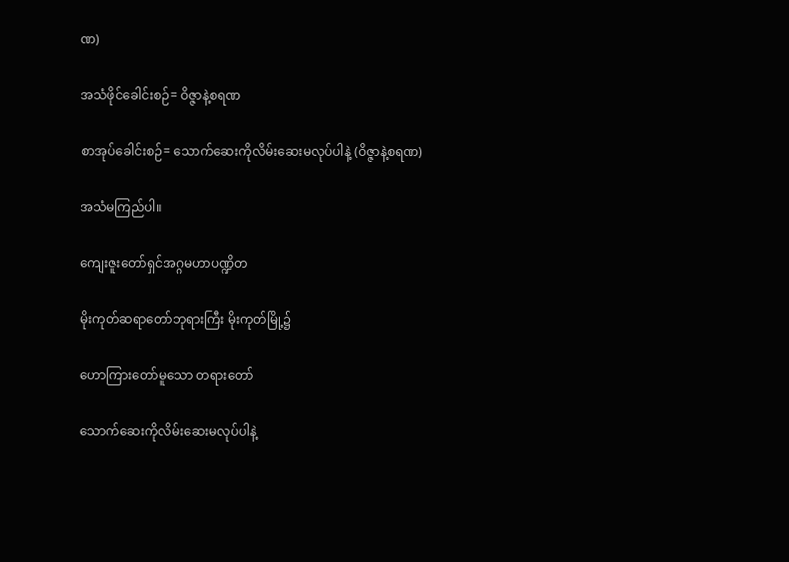ဏ)

အသံဖိုင်ခေါင်းစဉ်= ဝိဇ္ဇာနဲ့စရဏ

စာအုပ်ခေါင်းစဉ်= သောက်ဆေးကိုလိမ်းဆေးမလုပ်ပါနဲ့ (ဝိဇ္ဇာနဲ့စရဏ)

အသံမကြည်ပါ။

ကျေးဇူးတော်ရှင်အဂ္ဂမဟာပဏ္ဍိတ

မိုးကုတ်ဆရာတော်ဘုရားကြီး မိုးကုတ်မြို့၌

ဟောကြားတော်မူသော တရားတော်

သောက်ဆေးကိုလိမ်းဆေးမလုပ်ပါနဲ့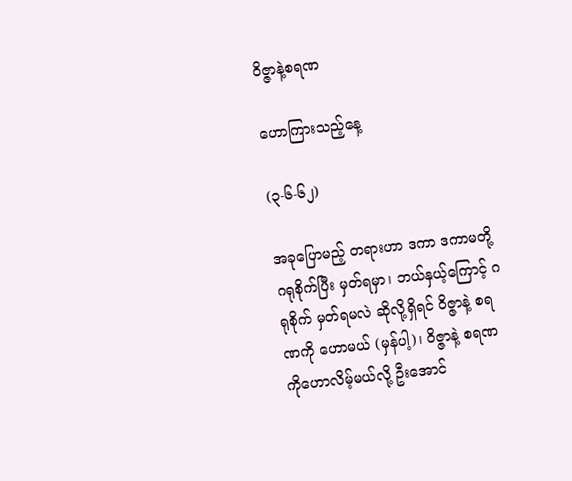ဝိဇ္ဇာနဲ့စရဏ

ဟောကြားသည့်နေ့

(၃-၆-၆၂)

အခုပြောမည့် တရားဟာ ဒကာ ဒကာမတို့ ဂရုစိုက်ပြီး မှတ်ရမှာ၊ ဘယ်နှယ့်ကြောင့် ဂရုစိုက် မှတ်ရမလဲ ဆိုလို့ရှိရင် ဝိဇ္ဇာနဲ့ စရဏကို ဟောမယ် (မှန်ပါ့)၊ ဝိဇ္ဇာနဲ့ စရဏကိုဟောလိမ့်မယ်လို့ ဦးအောင်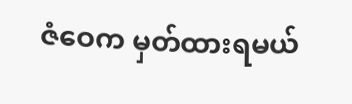ဇံဝေက မှတ်ထားရမယ်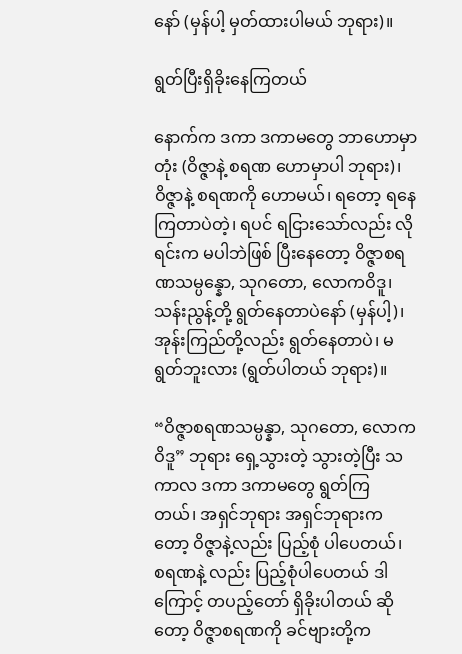နော် (မှန်ပါ့ မှတ်ထားပါမယ် ဘုရား)။

ရွတ်ပြီးရှိခိုးနေကြတယ်

နောက်က ဒကာ ဒကာမတွေ ဘာဟောမှာတုံး (ဝိဇ္ဇာနဲ့ စရဏ ဟောမှာပါ ဘုရား)၊ ဝိဇ္ဇာနဲ့ စရဏကို ဟောမယ်၊ ရတော့ ရနေကြတာပဲတဲ့၊ ရပင် ရငြားသော်လည်း လိုရင်းက မပါဘဲဖြစ် ပြီးနေတော့ ဝိဇ္ဇာစရဏသမ္ပန္နော, သုဂတော, လောကဝိဒူ၊ သန်းညွန့်တို့ ရွတ်နေတာပဲနော် (မှန်ပါ့)၊ အုန်းကြည်တို့လည်း ရွတ်နေတာပဲ၊ မရွတ်ဘူးလား (ရွတ်ပါတယ် ဘုရား)။

“ဝိဇ္ဇာစရဏသမ္ပန္နာ, သုဂတော, လောကဝိဒူ” ဘုရား ရှေ့သွားတဲ့ သွားတဲ့ပြီး သကာလ ဒကာ ဒကာမတွေ ရွတ်ကြ တယ်၊ အရှင်ဘုရား အရှင်ဘုရားကတော့ ဝိဇ္ဇာနဲ့လည်း ပြည့်စုံ ပါပေတယ်၊ စရဏနဲ့ လည်း ပြည့်စုံပါပေတယ် ဒါကြောင့် တပည့်တော် ရှိခိုးပါတယ် ဆိုတော့ ဝိဇ္ဇာစရဏကို ခင်ဗျားတို့က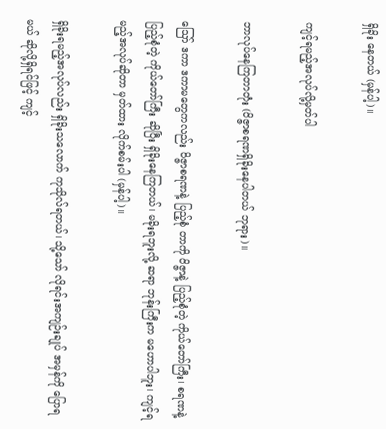ရှိခိုး နေတယ် (မှန်ပါ့)။

ကျင့်ရမည့်အလုပ်လို့မှတ်ပါ

ဘာလုပ်နေကြတာတုံး (ဝိဇ္ဇာစရဏရှိခိုးနေပါတယ် ဘုရား)။

ဪ ဒကာ ဒကာမတွေကလည်း ဝိဇ္ဇာစရဏနဲ့ ပြည့်စုံ တာကို ဝိဇ္ဇာနဲ့ ပြည့်စုံတဲ့ ကိုယ်တော်ကြီး၊ စရဏနဲ့ ပြည့်စုံတဲ့ ကိုယ်တော်ကြီး ဆိုပြီး ရှိခိုးနေကြတယ်၊ မခိုးရဘူးလို့ ဆရာ ဘုန်းကြီးက မဟောပါဘူး၊ ကျင့်ရမည့်အလုပ်ဆိုတာ မှတ်ထား လိုက်စမ်းပါ (မှန်ပါ့)။

ရှိခိုးရမည့်အလုပ်လည်း ရှိခိုးသလောက် ကုသိုလ်ရတယ်၊ သို့သော် လိုရင်းအကျဉ်းချုပ် အမှန်ကို ပြောရမယ် ဆိုလို့ရှိရင်ဖြင့် ကျင့်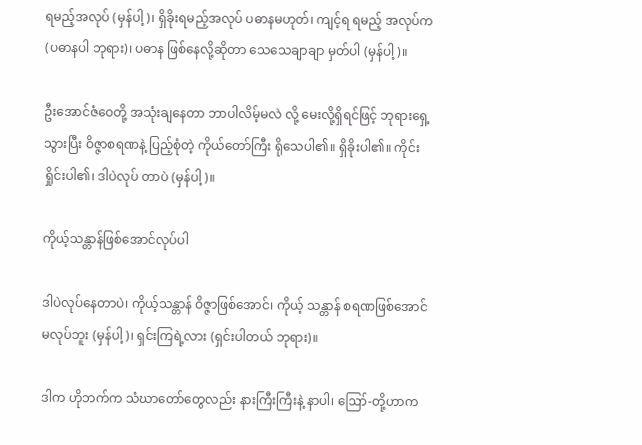ရမည့်အလုပ် (မှန်ပါ့)၊ ရှိခိုးရမည့်အလုပ် ပဓာနမဟုတ်၊ ကျင့်ရ ရမည့် အလုပ်က (ပဓာနပါ ဘုရား)၊ ပဓာန ဖြစ်နေလို့ဆိုတာ သေသေချာချာ မှတ်ပါ (မှန်ပါ့)။

ဦးအောင်ဇံဝေတို့ အသုံးချနေတာ ဘာပါလိမ့်မလဲ လို့ မေးလို့ရှိရင်ဖြင့် ဘုရားရှေ့သွားပြီး ဝိဇ္ဇာစရဏနဲ့ ပြည့်စုံတဲ့ ကိုယ်တော်ကြီး ရိုသေပါ၏။ ရှိခိုးပါ၏။ ကိုင်းရှိုင်းပါ၏၊ ဒါပဲလုပ် တာပဲ (မှန်ပါ့)။

ကိုယ့်သန္တာန်ဖြစ်အောင်လုပ်ပါ

ဒါပဲလုပ်နေတာပဲ၊ ကိုယ့်သန္တာန် ဝိဇ္ဇာဖြစ်အောင်၊ ကိုယ့် သန္တာန် စရဏဖြစ်အောင် မလုပ်ဘူး (မှန်ပါ့)၊ ရှင်းကြရဲ့လား (ရှင်းပါတယ် ဘုရား)။

ဒါက ဟိုဘက်က သံဃာတော်တွေလည်း နားကြီးကြီးနဲ့ နာပါ၊ ဪ-တို့ဟာက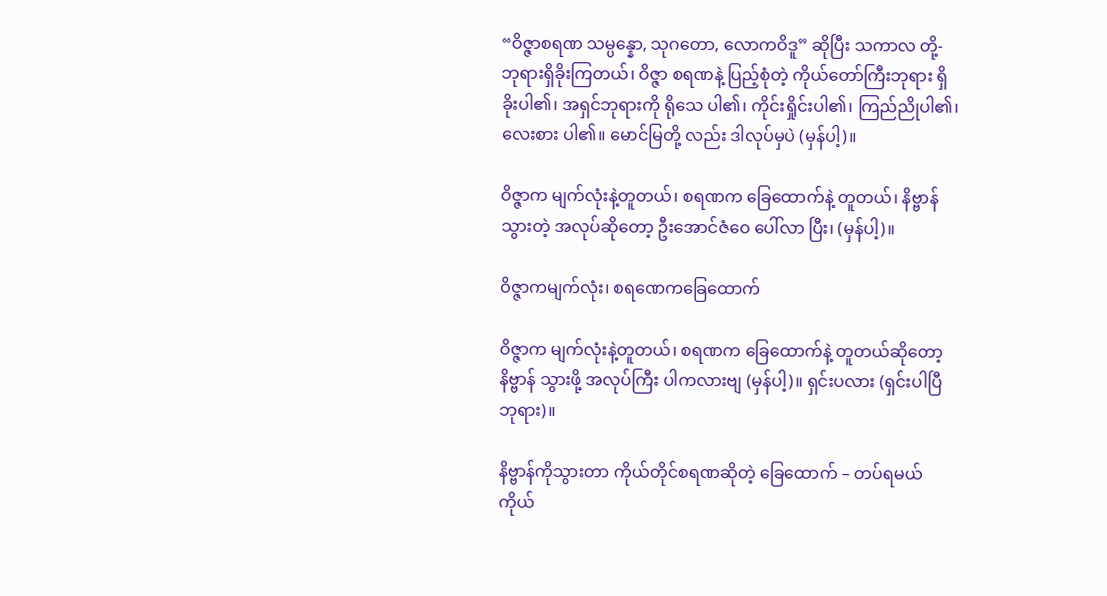“ဝိဇ္ဇာစရဏ သမ္ပန္နော, သုဂတော, လောကဝိဒူ” ဆိုပြီး သကာလ တို့-ဘုရားရှိခိုးကြတယ်၊ ဝိဇ္ဇာ စရဏနဲ့ ပြည့်စုံတဲ့ ကိုယ်တော်ကြီးဘုရား ရှိခိုးပါ၏၊ အရှင်ဘုရားကို ရိုသေ ပါ၏၊ ကိုင်းရှိုင်းပါ၏၊ ကြည်ညိုပါ၏၊ လေးစား ပါ၏။ မောင်မြတို့ လည်း ဒါလုပ်မှပဲ (မှန်ပါ့)။

ဝိဇ္ဇာက မျက်လုံးနဲ့တူတယ်၊ စရဏက ခြေထောက်နဲ့ တူတယ်၊ နိဗ္ဗာန်သွားတဲ့ အလုပ်ဆိုတော့ ဦးအောင်ဇံဝေ ပေါ်လာ ပြီး၊ (မှန်ပါ့)။

ဝိဇ္ဇာကမျက်လုံး၊ စရဏေကခြေထောက်

ဝိဇ္ဇာက မျက်လုံးနဲ့တူတယ်၊ စရဏက ခြေထောက်နဲ့ တူတယ်ဆိုတော့ နိဗ္ဗာန် သွားဖို့ အလုပ်ကြီး ပါကလားဗျ (မှန်ပါ့)။ ရှင်းပလား (ရှင်းပါပြီ ဘုရား)။

နိဗ္ဗာန်ကိုသွားတာ ကိုယ်တိုင်စရဏဆိုတဲ့ ခြေထောက် – တပ်ရမယ် ကိုယ်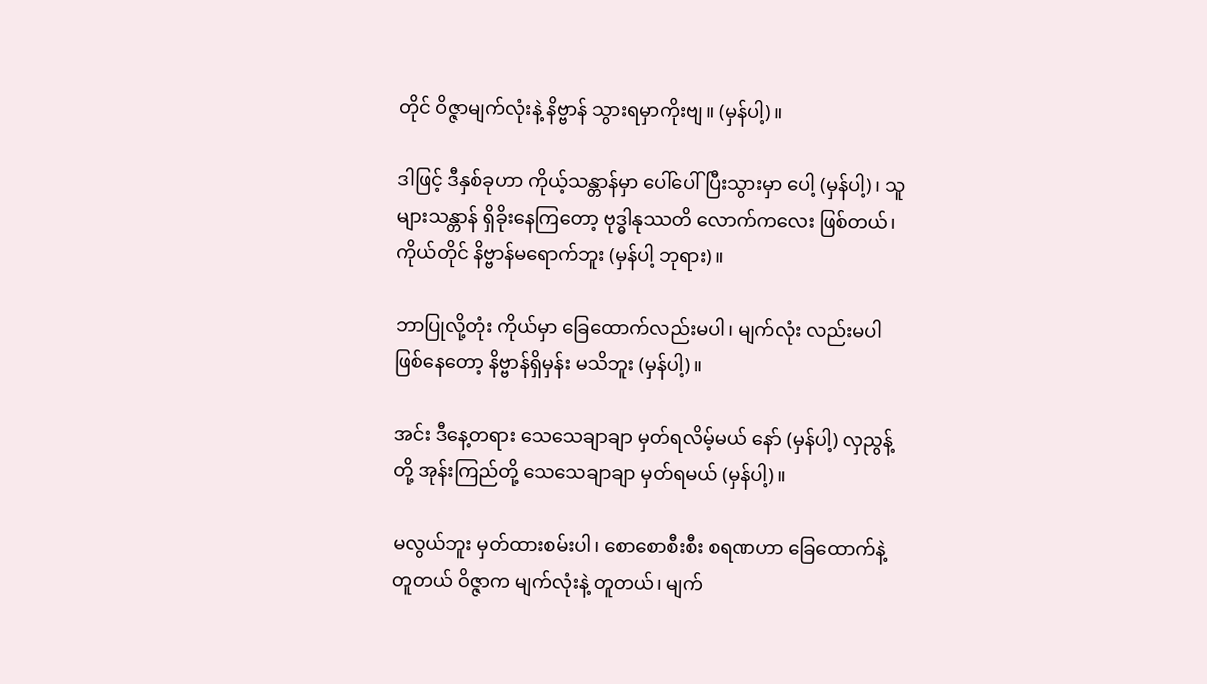တိုင် ဝိဇ္ဇာမျက်လုံးနဲ့ နိဗ္ဗာန် သွားရမှာကိုးဗျ။ (မှန်ပါ့)။

ဒါဖြင့် ဒီနှစ်ခုဟာ ကိုယ့်သန္တာန်မှာ ပေါ်ပေါ်ပြီးသွားမှာ ပေါ့ (မှန်ပါ့)၊ သူများသန္တာန် ရှိခိုးနေကြတော့ ဗုဒ္ဓါနုဿတိ လောက်ကလေး ဖြစ်တယ်၊ ကိုယ်တိုင် နိဗ္ဗာန်မရောက်ဘူး (မှန်ပါ့ ဘုရား)။

ဘာပြုလို့တုံး ကိုယ်မှာ ခြေထောက်လည်းမပါ၊ မျက်လုံး လည်းမပါ ဖြစ်နေတော့ နိဗ္ဗာန်ရှိမှန်း မသိဘူး (မှန်ပါ့)။

အင်း ဒီနေ့တရား သေသေချာချာ မှတ်ရလိမ့်မယ် နော် (မှန်ပါ့) လှညွန့်တို့ အုန်းကြည်တို့ သေသေချာချာ မှတ်ရမယ် (မှန်ပါ့)။

မလွယ်ဘူး မှတ်ထားစမ်းပါ၊ စောစောစီးစီး စရဏဟာ ခြေထောက်နဲ့တူတယ် ဝိဇ္ဇာက မျက်လုံးနဲ့ တူတယ်၊ မျက်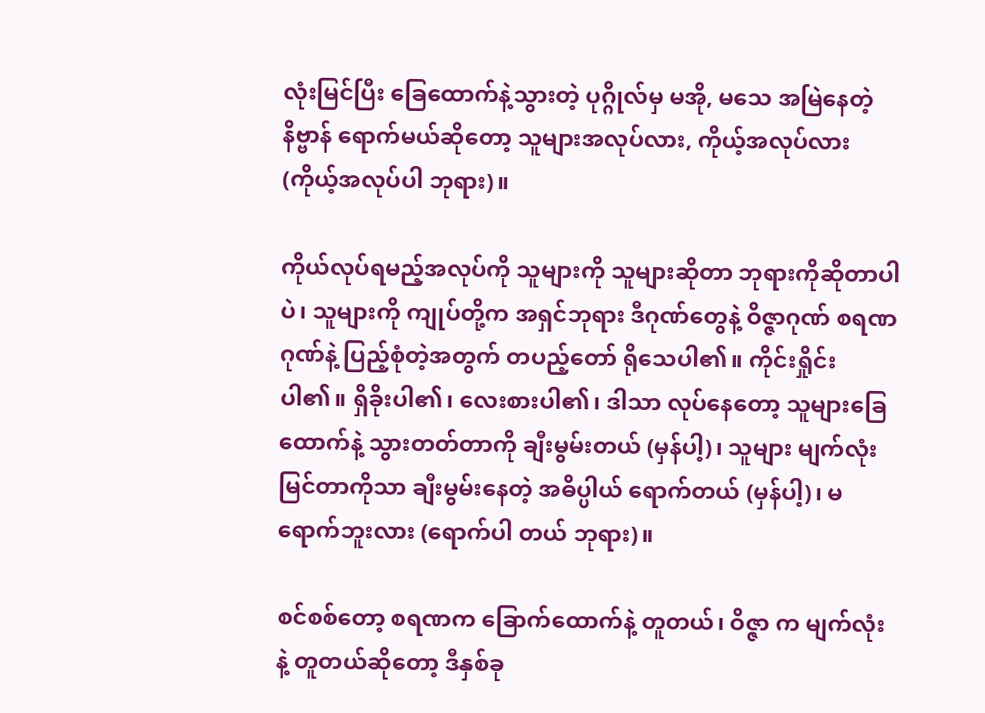လုံးမြင်ပြီး ခြေထောက်နဲ့သွားတဲ့ ပုဂ္ဂိုလ်မှ မအို, မသေ အမြဲနေတဲ့ နိဗ္ဗာန် ရောက်မယ်ဆိုတော့ သူများအလုပ်လား, ကိုယ့်အလုပ်လား (ကိုယ့်အလုပ်ပါ ဘုရား)။

ကိုယ်လုပ်ရမည့်အလုပ်ကို သူများကို သူများဆိုတာ ဘုရားကိုဆိုတာပါပဲ၊ သူများကို ကျုပ်တို့က အရှင်ဘုရား ဒီဂုဏ်တွေနဲ့ ဝိဇ္ဇာဂုဏ် စရဏဂုဏ်နဲ့ ပြည့်စုံတဲ့အတွက် တပည့်တော် ရိုသေပါ၏။ ကိုင်းရှိုင်းပါ၏။ ရှိခိုးပါ၏၊ လေးစားပါ၏၊ ဒါသာ လုပ်နေတော့ သူများခြေထောက်နဲ့ သွားတတ်တာကို ချီးမွမ်းတယ် (မှန်ပါ့)၊ သူများ မျက်လုံးမြင်တာကိုသာ ချီးမွမ်းနေတဲ့ အဓိပ္ပါယ် ရောက်တယ် (မှန်ပါ့)၊ မရောက်ဘူးလား (ရောက်ပါ တယ် ဘုရား)။

စင်စစ်တော့ စရဏက ခြောက်ထောက်နဲ့ တူတယ်၊ ဝိဇ္ဇာ က မျက်လုံးနဲ့ တူတယ်ဆိုတော့ ဒီနှစ်ခု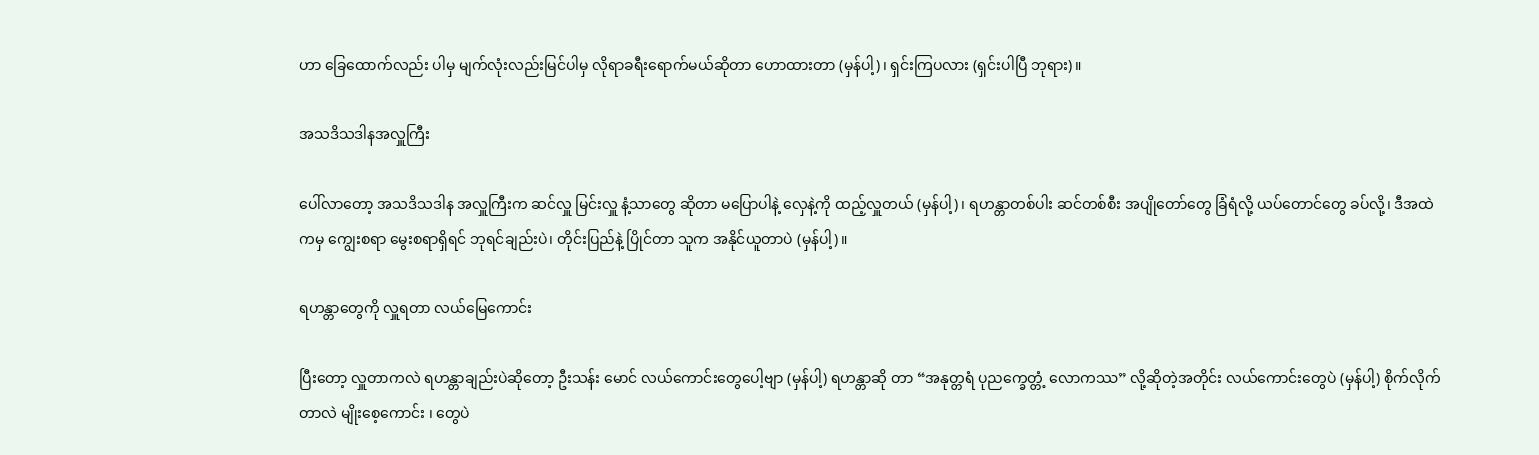ဟာ ခြေထောက်လည်း ပါမှ မျက်လုံးလည်းမြင်ပါမှ လိုရာခရီးရောက်မယ်ဆိုတာ ဟောထားတာ (မှန်ပါ့)၊ ရှင်းကြပလား (ရှင်းပါပြီ ဘုရား)။

အသဒိသဒါနအလှူကြီး

ပေါ်လာတော့ အသဒိသဒါန အလှူကြီးက ဆင်လှူ မြင်းလှူ နံ့သာတွေ ဆိုတာ မပြောပါနဲ့ လှေနဲ့ကို ထည့်လှူတယ် (မှန်ပါ့)၊ ရဟန္တာတစ်ပါး ဆင်တစ်စီး အပျိုတော်တွေ ခြံရံလို့ ယပ်တောင်တွေ ခပ်လို့၊ ဒီအထဲကမှ ကျွေးစရာ မွေးစရာရှိရင် ဘုရင်ချည်းပဲ၊ တိုင်းပြည်နဲ့ ပြိုင်တာ သူက အနိုင်ယူတာပဲ (မှန်ပါ့)။

ရဟန္တာတွေကို လှူရတာ လယ်မြေကောင်း

ပြီးတော့ လှူတာကလဲ ရဟန္တာချည်းပဲဆိုတော့ ဦးသန်း မောင် လယ်ကောင်းတွေပေါ့ဗျာ (မှန်ပါ့) ရဟန္တာဆို တာ “အနုတ္တရံ ပုညက္ခေတ္တံ့ လောကဿ” လို့ဆိုတဲ့အတိုင်း လယ်ကောင်းတွေပဲ (မှန်ပါ့) စိုက်လိုက်တာလဲ မျိုးစေ့ကောင်း ၊ တွေပဲ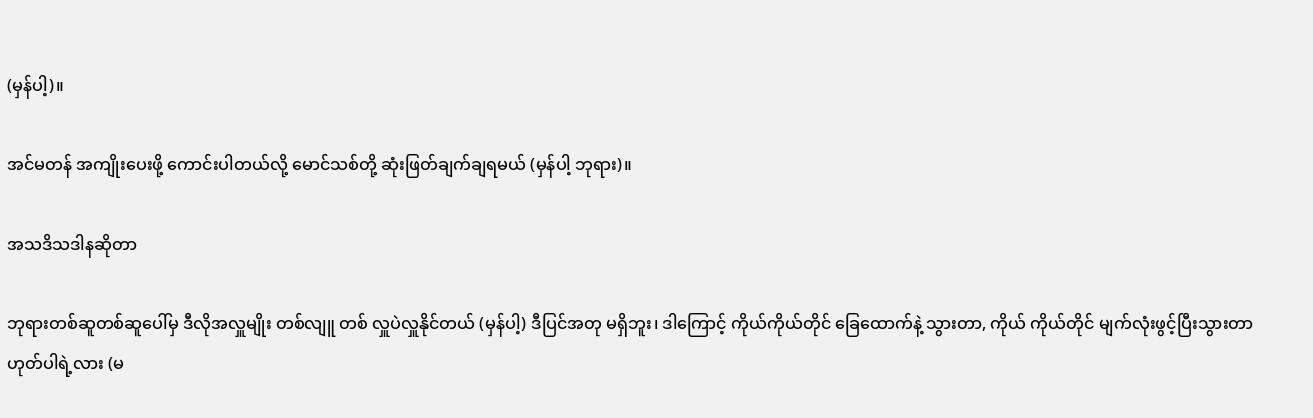(မှန်ပါ့)။

အင်မတန် အကျိုးပေးဖို့ ကောင်းပါတယ်လို့ မောင်သစ်တို့ ဆုံးဖြတ်ချက်ချရမယ် (မှန်ပါ့ ဘုရား)။

အသဒိသဒါနဆိုတာ

ဘုရားတစ်ဆူတစ်ဆူပေါ်မှ ဒီလိုအလှူမျိုး တစ်လျူ တစ် လှူပဲလှူနိုင်တယ် (မှန်ပါ့) ဒီပြင်အတု မရှိဘူး၊ ဒါကြောင့် ကိုယ်ကိုယ်တိုင် ခြေထောက်နဲ့ သွားတာ, ကိုယ် ကိုယ်တိုင် မျက်လုံးဖွင့်ပြီးသွားတာ ဟုတ်ပါရဲ့လား (မ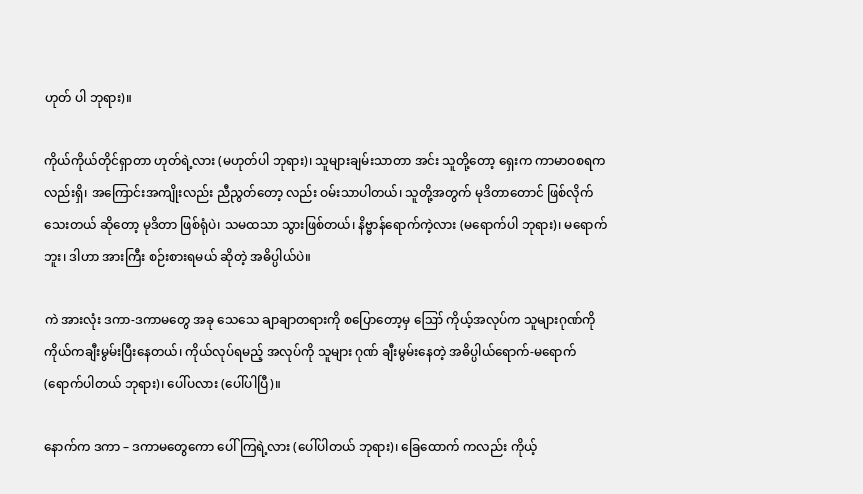ဟုတ် ပါ ဘုရား)။

ကိုယ်ကိုယ်တိုင်ရှာတာ ဟုတ်ရဲ့လား (မဟုတ်ပါ ဘုရား)၊ သူများချမ်းသာတာ အင်း သူတို့တော့ ရှေးက ကာမာဝစရကလည်းရှိ၊ အကြောင်းအကျိုးလည်း ညီညွတ်တော့ လည်း ဝမ်းသာပါတယ်၊ သူတို့အတွက် မုဒိတာတောင် ဖြစ်လိုက် သေးတယ် ဆိုတော့ မုဒိတာ ဖြစ်ရုံပဲ၊ သမထသာ သွားဖြစ်တယ်၊ နိဗ္ဗာန်ရောက်ကဲ့လား (မရောက်ပါ ဘုရား)၊ မရောက်ဘူး၊ ဒါဟာ အားကြီး စဉ်းစားရမယ် ဆိုတဲ့ အဓိပ္ပါယ်ပဲ။

ကဲ အားလုံး ဒကာ-ဒကာမတွေ အခု သေသေ ချာချာတရားကို စပြောတော့မှ ဪ ကိုယ့်အလုပ်က သူများဂုဏ်ကို ကိုယ်ကချီးမွမ်းပြီးနေတယ်၊ ကိုယ်လုပ်ရမည့် အလုပ်ကို သူများ ဂုဏ် ချီးမွမ်းနေတဲ့ အဓိပ္ပါယ်ရောက်-မရောက် (ရောက်ပါတယ် ဘုရား)၊ ပေါ်ပလား (ပေါ်ပါပြီ)။

နောက်က ဒကာ – ဒကာမတွေကော ပေါ်ကြရဲ့လား (ပေါ်ပါတယ် ဘုရား)၊ ခြေထောက် ကလည်း ကိုယ့်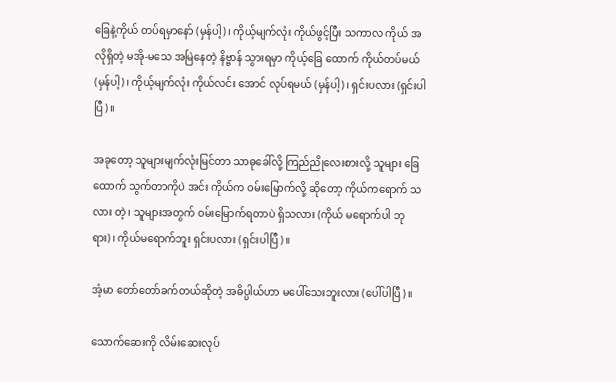ခြေနဲ့ကိုယ် တပ်ရမှာနော် (မှန်ပါ့)၊ ကိုယ့်မျက်လုံး ကိုယ်ဖွင့်ပြီး သကာလ ကိုယ် အလိုရှိတဲ့ မအို-မသေ အမြဲနေတဲ့ နိဗ္ဗာန် သွားရမှာ ကိုယ့်ခြေ ထောက် ကိုယ်တပ်မယ် (မှန်ပါ့)၊ ကိုယ့်မျက်လုံး ကိုယ်လင်း အောင် လုပ်ရမယ် (မှန်ပါ့)၊ ရှင်းပလား (ရှင်းပါပြီ)။

အခုတော့ သူများမျက်လုံးမြင်တာ သာဓုခေါ်လို့ ကြည်ညိုလေးစားလို့ သူများ ခြေထောက် သွက်တာကိုပဲ အင်း ကိုယ်က ဝမ်းမြောက်လို့ ဆိုတော့ ကိုယ်ကရောက် သလား တဲ့၊ သူများအတွက် ဝမ်းမြောက်ရတာပဲ ရှိသလား (ကိုယ် မရောက်ပါ ဘုရား)၊ ကိုယ်မရောက်ဘူး ရှင်းပလား (ရှင်းပါပြီ)။

အံ့မာ တော်တော်ခက်တယ်ဆိုတဲ့ အဓိပ္ပါယ်ဟာ မပေါ်သေးဘူးလား (ပေါ်ပါပြီ)။

သောက်ဆေးကို လိမ်းဆေးလုပ်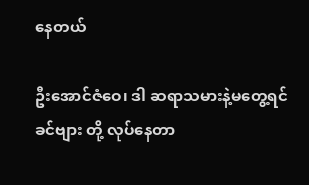နေတယ်

ဦးအောင်ဇံဝေ၊ ဒါ ဆရာသမားနဲ့မတွေ့ရင် ခင်ဗျား တို့ လုပ်နေတာ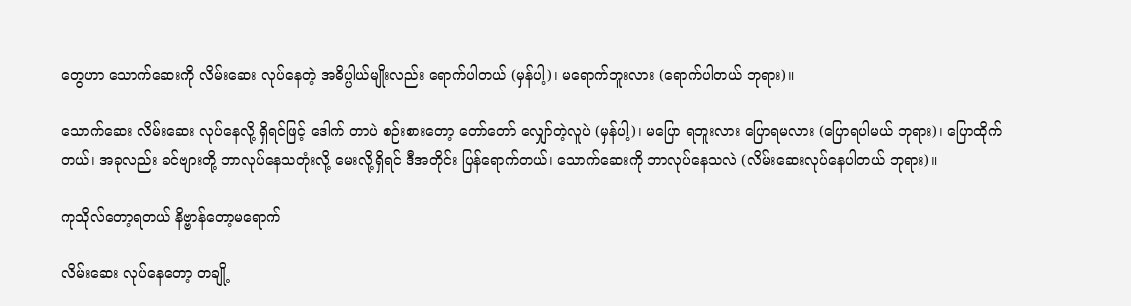တွေဟာ သောက်ဆေးကို လိမ်းဆေး လုပ်နေတဲ့ အဓိပ္ပါယ်မျိုးလည်း ရောက်ပါတယ် (မှန်ပါ့)၊ မရောက်ဘူးလား (ရောက်ပါတယ် ဘုရား)။

သောက်ဆေး လိမ်းဆေး လုပ်နေလို့ ရှိရင်ဖြင့် ဒေါက် တာပဲ စဉ်းစားတော့ တော်တော် လျှော်တဲ့လူပဲ (မှန်ပါ့)၊ မပြော ရဘူးလား ပြောရမလား (ပြောရပါမယ် ဘုရား)၊ ပြောထိုက် တယ်၊ အခုလည်း ခင်ဗျားတို့ ဘာလုပ်နေသတုံးလို့ မေးလို့ရှိရင် ဒီအတိုင်း ပြန်ရောက်တယ်၊ သောက်ဆေးကို ဘာလုပ်နေသလဲ (လိမ်းဆေးလုပ်နေပါတယ် ဘုရား)။

ကုသိုလ်တော့ရတယ် နိဗ္ဗာန်တော့မရောက်

လိမ်းဆေး လုပ်နေတော့ တချို့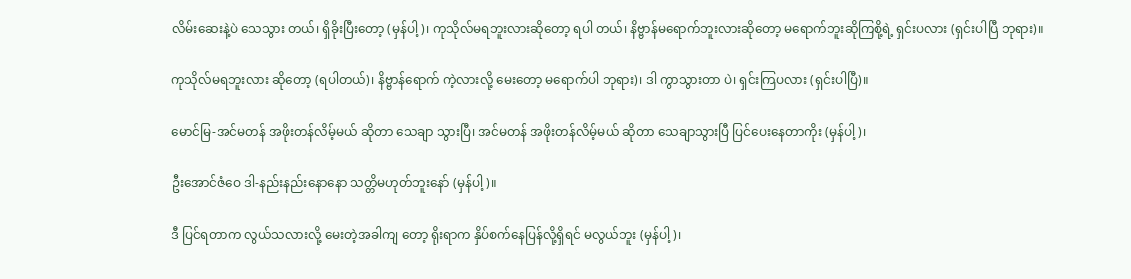လိမ်းဆေးနဲ့ပဲ သေသွား တယ်၊ ရှိခိုးပြီးတော့ (မှန်ပါ့)၊ ကုသိုလ်မရဘူးလားဆိုတော့ ရပါ တယ်၊ နိဗ္ဗာန်မရောက်ဘူးလားဆိုတော့ မရောက်ဘူးဆိုကြစို့ရဲ့ ရှင်းပလား (ရှင်းပါပြီ ဘုရား)။

ကုသိုလ်မရဘူးလား ဆိုတော့ (ရပါတယ်)၊ နိဗ္ဗာန်ရောက် ကဲ့လားလို့ မေးတော့ မရောက်ပါ ဘုရား)၊ ဒါ ကွာသွားတာ ပဲ၊ ရှင်းကြပလား (ရှင်းပါပြီ)။

မောင်မြ-အင်မတန် အဖိုးတန်လိမ့်မယ် ဆိုတာ သေချာ သွားပြီ၊ အင်မတန် အဖိုးတန်လိမ့်မယ် ဆိုတာ သေချာသွားပြီ ပြင်ပေးနေတာကိုး (မှန်ပါ့)၊

ဦးအောင်ဇံဝေ ဒါ-နည်းနည်းနောနော သတ္တိမဟုတ်ဘူးနော် (မှန်ပါ့)။

ဒီ ပြင်ရတာက လွယ်သလားလို့ မေးတဲ့အခါကျ တော့ ရိုးရာက နှိပ်စက်နေပြန်လို့ရှိရင် မလွယ်ဘူး (မှန်ပါ့)၊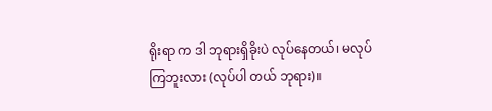ရိုးရာ က ဒါ ဘုရားရှိခိုးပဲ လုပ်နေတယ်၊ မလုပ်ကြဘူးလား (လုပ်ပါ တယ် ဘုရား)။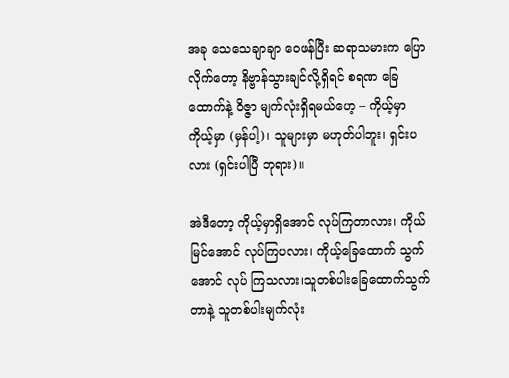အခု သေသေချာချာ ဝေဖန်ပြီး ဆရာသမားက ပြော လိုက်တော့ နိဗ္ဗာန်သွားချင်လို့ရှိရင် စရဏ ခြေထောက်နဲ့ ဝိဇ္ဇာ မျက်လုံးရှိရမယ်ဟေ့ – ကိုယ့်မှာ ကိုယ့်မှာ (မှန်ပါ့)၊ သူများမှာ မဟုတ်ပါဘူး၊ ရှင်းပလား (ရှင်းပါပြီ ဘုရား)။

အဲဒီတော့ ကိုယ့်မှာရှိအောင် လုပ်ကြတာလား၊ ကိုယ် မြင်အောင် လုပ်ကြပလား၊ ကိုယ့်ခြေထောက် သွက်အောင် လုပ် ကြသလား၊သူတစ်ပါးခြေထောက်သွက်တာနဲ့ သူတစ်ပါးမျက်လုံး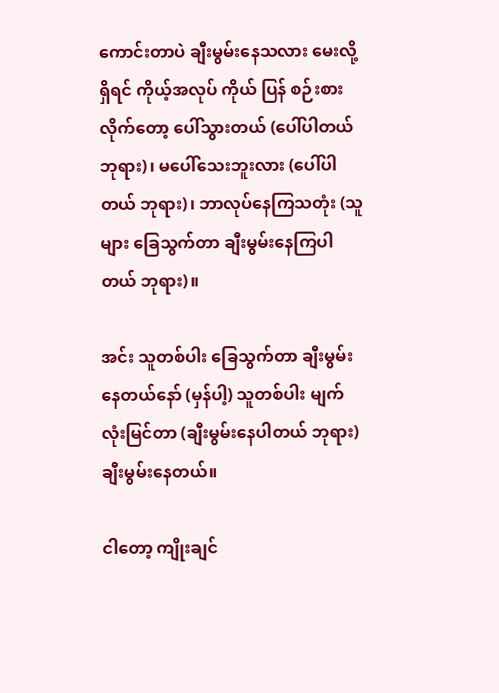ကောင်းတာပဲ ချီးမွမ်းနေသလား မေးလို့ရှိရင် ကိုယ့်အလုပ် ကိုယ် ပြန် စဉ်းစားလိုက်တော့ ပေါ်သွားတယ် (ပေါ်ပါတယ် ဘုရား)၊ မပေါ်သေးဘူးလား (ပေါ်ပါတယ် ဘုရား)၊ ဘာလုပ်နေကြသတုံး (သူများ ခြေသွက်တာ ချီးမွမ်းနေကြပါတယ် ဘုရား)။

အင်း သူတစ်ပါး ခြေသွက်တာ ချီးမွမ်းနေတယ်နော် (မှန်ပါ့) သူတစ်ပါး မျက်လုံးမြင်တာ (ချီးမွမ်းနေပါတယ် ဘုရား) ချီးမွမ်းနေတယ်။

ငါတော့ ကျိုးချင်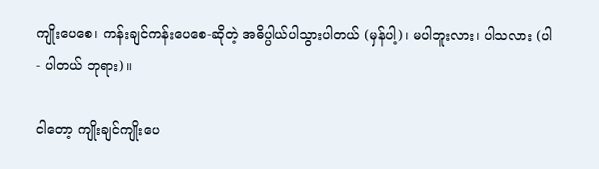ကျိုးပေစေ၊ ကန်းချင်ကန်းပေစေ-ဆိုတဲ့ အဓိပ္ပါယ်ပါသွားပါတယ် (မှန်ပါ့)၊ မပါဘူးလား၊ ပါသလား (ပါ- ပါတယ် ဘုရား)။

ငါတော့ ကျိုးချင်ကျိုးပေ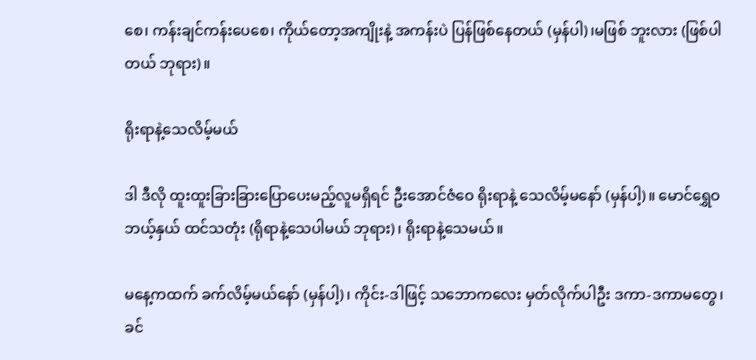စေ၊ ကန်းချင်ကန်းပေစေ၊ ကိုယ်တော့အကျိုးနဲ့ အကန်းပဲ ပြန်ဖြစ်နေတယ် (မှန်ပါ)၊မဖြစ် ဘူးလား (ဖြစ်ပါတယ် ဘုရား)။

ရိုးရာနဲ့သေလိမ့်မယ်

ဒါ ဒီလို ထူးထူးခြားခြားပြောပေးမည့်လူမရှိရင် ဦးအောင်ဇံဝေ ရိုးရာနဲ့ သေလိမ့်မနော် (မှန်ပါ့)။ မောင်ရွှေဝ ဘယ့်နှယ် ထင်သတုံး (ရိုရာနဲ့သေပါမယ် ဘုရား)၊ ရိုးရာနဲ့သေမယ်။

မနေ့ကထက် ခက်လိမ့်မယ်နော် (မှန်ပါ့)၊ ကိုင်း-ဒါဖြင့် သဘောကလေး မှတ်လိုက်ပါဦး ဒကာ-ဒကာမတွေ၊ ခင်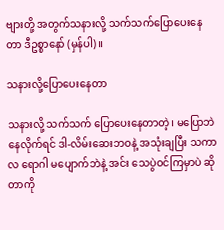ဗျားတို့ အတွက်သနားလို့ သက်သက်ပြောပေးနေတာ ဒီဥစ္စာနော် (မှန်ပါ)။

သနားလို့ပြောပေးနေတာ

သနားလို့ သက်သက် ပြောပေးနေတာတဲ့၊ မပြောဘဲ နေလိုက်ရင် ဒါ-လိမ်းဆေးဘဝနဲ့ အသုံးချပြီး သကာလ ရောဂါ မပျောက်ဘဲနဲ့ အင်း သေပွဲဝင်ကြမှာပဲ ဆိုတာကို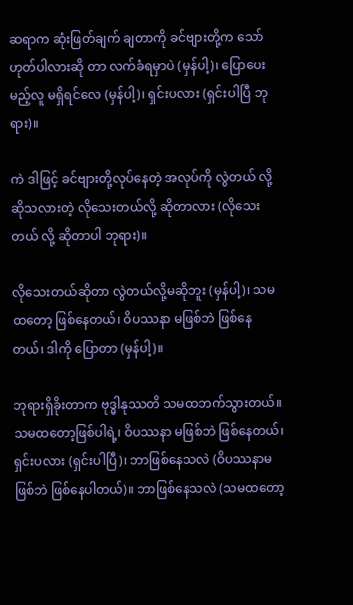ဆရာက ဆုံးဖြတ်ချက် ချတာကို ခင်ဗျားတို့က သော် ဟုတ်ပါလားဆို တာ လက်ခံရမှာပဲ (မှန်ပါ့)၊ ပြောပေးမည့်လူ မရှိရင်လေ (မှန်ပါ့)၊ ရှင်းပလား (ရှင်းပါပြီ ဘုရား)။

ကဲ ဒါဖြင့် ခင်ဗျားတို့လုပ်နေတဲ့ အလုပ်ကို လွဲတယ် လို့ ဆိုသလားတဲ့ လိုသေးတယ်လို့ ဆိုတာလား (လိုသေးတယ် လို့ ဆိုတာပါ ဘုရား)။

လိုသေးတယ်ဆိုတာ လွဲတယ်လို့မဆိုဘူး (မှန်ပါ့)၊ သမထတော့ ဖြစ်နေတယ်၊ ဝိပဿနာ မဖြစ်ဘဲ ဖြစ်နေတယ်၊ ဒါကို ပြောတာ (မှန်ပါ့)။

ဘုရားရှိခိုးတာက ဗုဒ္ဓါနုဿတိ သမထဘက်သွားတယ်။ သမထတော့ဖြစ်ပါရဲ့၊ ဝိပဿနာ မဖြစ်ဘဲ ဖြစ်နေတယ်၊ ရှင်းပလား (ရှင်းပါပြီ)၊ ဘာဖြစ်နေသလဲ (ဝိပဿနာမဖြစ်ဘဲ ဖြစ်နေပါတယ်)။ ဘာဖြစ်နေသလဲ (သမထတော့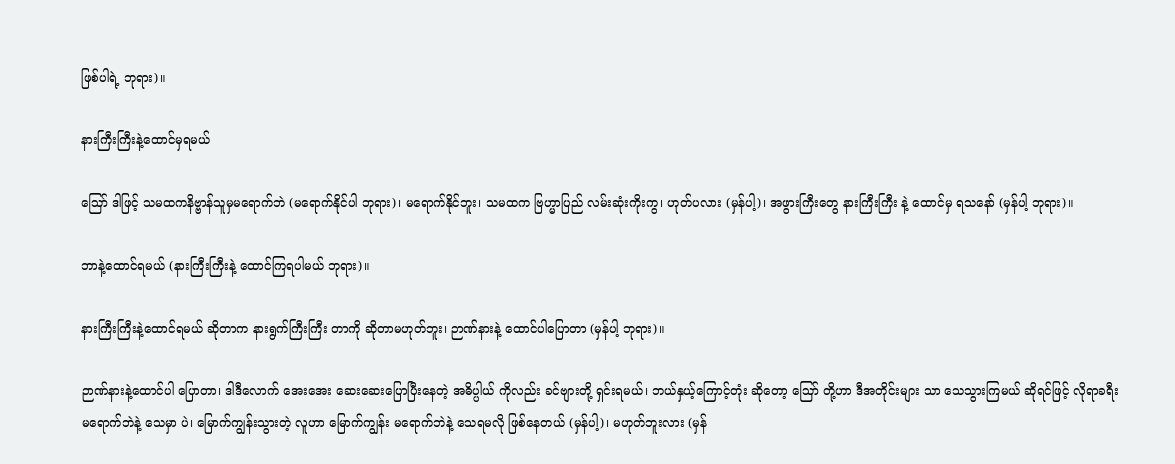ဖြစ်ပါရဲ့ ဘုရား)။

နားကြီးကြီးနဲ့ထောင်မှရမယ်

ဪ ဒါဖြင့် သမထကနိဗ္ဗာန်သူမှမရောက်ဘဲ (မရောက်နိုင်ပါ ဘုရား)၊ မရောက်နိုင်ဘူး၊ သမထက ဗြဟ္မာပြည် လမ်းဆုံးကိုးကွ၊ ဟုတ်ပလား (မှန်ပါ့)၊ အဖွားကြီးတွေ နားကြီးကြီး နဲ့ ထောင်မှ ရသနော် (မှန်ပါ့ ဘုရား)။

ဘာနဲ့ထောင်ရမယ် (နားကြီးကြီးနဲ့ ထောင်ကြရပါမယ် ဘုရား)။

နားကြီးကြီးနဲ့ထောင်ရမယ် ဆိုတာက နားရွက်ကြီးကြီး တာကို ဆိုတာမဟုတ်ဘူး၊ ဉာဏ်နားနဲ့ ထောင်ပါပြောတာ (မှန်ပါ့ ဘုရား)။

ဉာဏ်နားနဲ့ထောင်ပါ ပြောတာ၊ ဒါဒီလောက် အေးအေး ဆေးဆေးပြောပြီးနေတဲ့ အဓိပ္ပါယ် ကိုလည်း ခင်ဗျားတို့ ရှင်းရမယ်၊ ဘယ်နှယ့်ကြောင့်တုံး ဆိုတော့ ဪ တို့ဟာ ဒီအတိုင်းများ သာ သေသွားကြမယ် ဆိုရင်ဖြင့် လိုရာခရီးမရောက်ဘဲနဲ့ သေမှာ ပဲ၊ မြောက်ကျွန်းသွားတဲ့ လူဟာ မြောက်ကျွန်း မရောက်ဘဲနဲ့ သေရမလို ဖြစ်နေတယ် (မှန်ပါ့)၊ မဟုတ်ဘူးလား (မှန်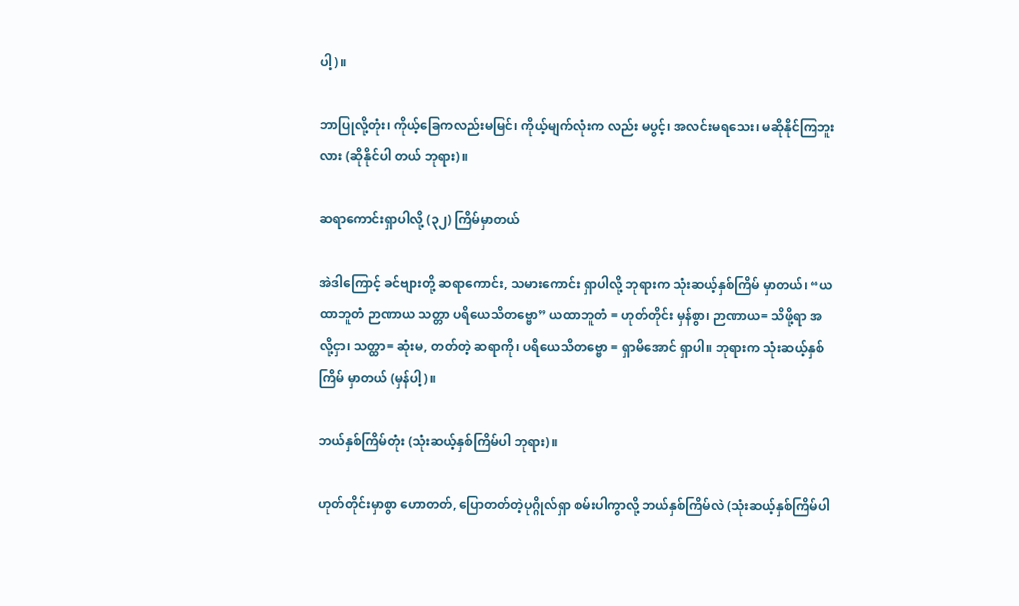ပါ့)။

ဘာပြုလို့တုံး၊ ကိုယ့်ခြေကလည်းမမြင်၊ ကိုယ့်မျက်လုံးက လည်း မပွင့်၊ အလင်းမရသေး၊ မဆိုနိုင်ကြဘူးလား (ဆိုနိုင်ပါ တယ် ဘုရား)။

ဆရာကောင်းရှာပါလို့ (၃၂) ကြိမ်မှာတယ်

အဲဒါကြောင့် ခင်ဗျားတို့ ဆရာကောင်း, သမားကောင်း ရှာပါလို့ ဘုရားက သုံးဆယ့်နှစ်ကြိမ် မှာတယ်၊ “ယထာဘူတံ ဉာဏာယ သတ္တာ ပရိယေသိတဗ္ဗော” ယထာဘူတံ = ဟုတ်တိုင်း မှန်စွာ၊ ဉာဏာယ= သိဖို့ရာ အလို့ငှာ၊ သတ္ထာ= ဆုံးမ, တတ်တဲ့ ဆရာကို၊ ပရိယေသိတဗ္ဗော = ရှာမိအောင် ရှာပါ။ ဘုရားက သုံးဆယ့်နှစ်ကြိမ် မှာတယ် (မှန်ပါ့)။

ဘယ်နှစ်ကြိမ်တုံး (သုံးဆယ့်နှစ်ကြိမ်ပါ ဘုရား)။

ဟုတ်တိုင်းမှာစွာ ဟောတတ်, ပြောတတ်တဲ့ပုဂ္ဂိုလ်ရှာ စမ်းပါကွာလို့ ဘယ်နှစ်ကြိမ်လဲ (သုံးဆယ့်နှစ်ကြိမ်ပါ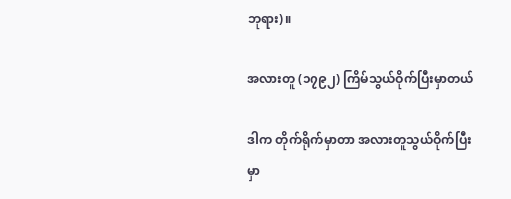ဘုရား)။

အလားတူ (၁၇၉၂) ကြိမ်သွယ်ဝိုက်ပြီးမှာတယ်

ဒါက တိုက်ရိုက်မှာတာ အလားတူသွယ်ဝိုက်ပြီး မှာ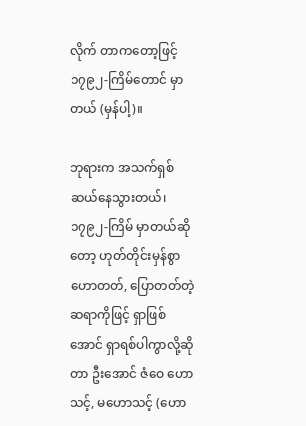လိုက် တာကတော့ဖြင့် ၁၇၉၂-ကြိမ်တောင် မှာတယ် (မှန်ပါ့)။

ဘုရားက အသက်ရှစ်ဆယ်နေသွားတယ်၊ ၁၇၉၂-ကြိမ် မှာတယ်ဆိုတော့ ဟုတ်တိုင်းမှန်စွာ ဟောတတ်, ပြောတတ်တဲ့ ဆရာကိုဖြင့် ရှာဖြစ်အောင် ရှာရစ်ပါကွာလို့ဆိုတာ ဦးအောင် ဇံဝေ ဟောသင့်, မဟောသင့် (ဟော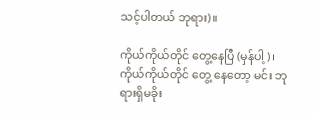သင့်ပါတယ် ဘုရား)။

ကိုယ်ကိုယ်တိုင် တွေ့နေပြီ (မှန်ပါ့)၊ ကိုယ်ကိုယ်တိုင် တွေ့ နေတော့ မင်း ဘုရားရှိမခိုး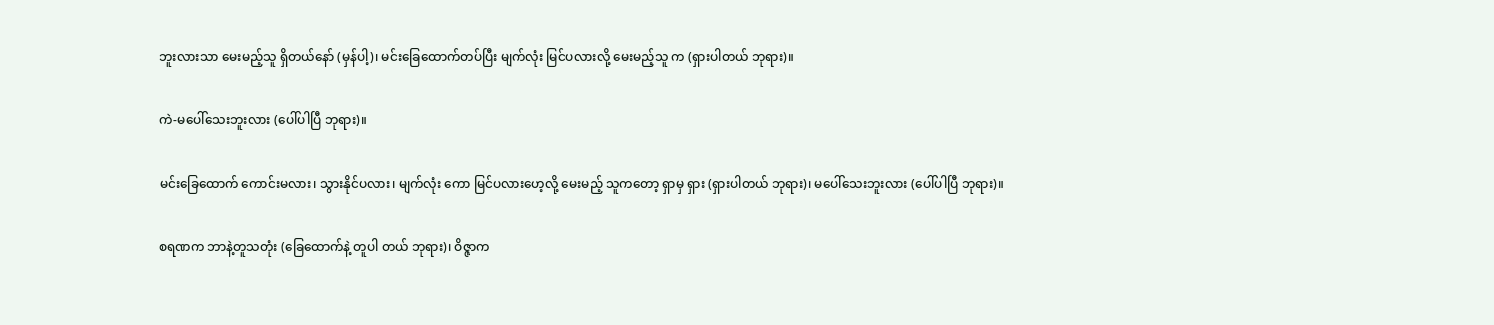ဘူးလားသာ မေးမည့်သူ ရှိတယ်နော် (မှန်ပါ့)၊ မင်းခြေထောက်တပ်ပြီး မျက်လုံး မြင်ပလားလို့ မေးမည့်သူ က (ရှားပါတယ် ဘုရား)။

ကဲ-မပေါ်သေးဘူးလား (ပေါ်ပါပြီ ဘုရား)။

မင်းခြေထောက် ကောင်းမလား၊ သွားနိုင်ပလား၊ မျက်လုံး ကော မြင်ပလားဟေ့လို့ မေးမည့် သူကတော့ ရှာမှ ရှား (ရှားပါတယ် ဘုရား)၊ မပေါ်သေးဘူးလား (ပေါ်ပါပြီ ဘုရား)။

စရဏက ဘာနဲ့တူသတုံး (ခြေထောက်နဲ့ တူပါ တယ် ဘုရား)၊ ဝိဇ္ဇာက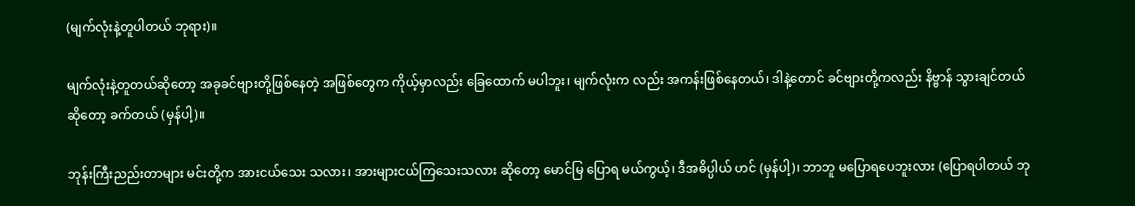(မျက်လုံးနဲ့တူပါတယ် ဘုရား)။

မျက်လုံးနဲ့တူတယ်ဆိုတော့ အခုခင်ဗျားတို့ဖြစ်နေတဲ့ အဖြစ်တွေက ကိုယ့်မှာလည်း ခြေထောက် မပါဘူး၊ မျက်လုံးက လည်း အကန်းဖြစ်နေတယ်၊ ဒါနဲ့တောင် ခင်ဗျားတို့ကလည်း နိဗ္ဗာန် သွားချင်တယ် ဆိုတော့ ခက်တယ် (မှန်ပါ့)။

ဘုန်းကြီးညည်းတာများ မင်းတို့က အားငယ်သေး သလား၊ အားများငယ်ကြသေးသလား ဆိုတော့ မောင်မြ ပြောရ မယ်ကွယ့်၊ ဒီအဓိပ္ပါယ် ဟင် (မှန်ပါ့)၊ ဘာဘူ မပြောရပေဘူးလား (ပြောရပါတယ် ဘု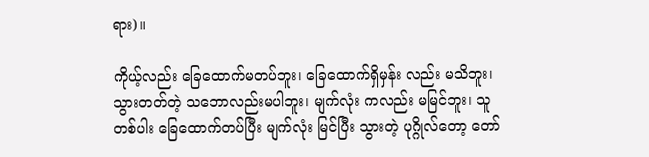ရား)။

ကိုယ့်လည်း ခြေထောက်မတပ်ဘူး၊ ခြေထောက်ရှိမှန်း လည်း မသိဘူး၊ သွားတတ်တဲ့ သဘောလည်းမပါဘူး၊ မျက်လုံး ကလည်း မမြင်ဘူး၊ သူတစ်ပါး ခြေထောက်တပ်ပြီး မျက်လုံး မြင်ပြီး သွားတဲ့ ပုဂ္ဂိုလ်တော့ တော်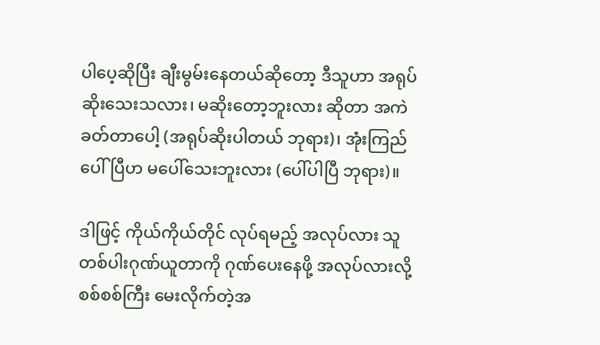ပါပေ့ဆိုပြီး ချီးမွမ်းနေတယ်ဆိုတော့ ဒီသူဟာ အရုပ်ဆိုးသေးသလား၊ မဆိုးတော့ဘူးလား ဆိုတာ အကဲခတ်တာပေါ့ (အရုပ်ဆိုးပါတယ် ဘုရား)၊ အုံးကြည် ပေါ်ပြီဟ မပေါ်သေးဘူးလား (ပေါ်ပါပြီ ဘုရား)။

ဒါဖြင့် ကိုယ်ကိုယ်တိုင် လုပ်ရမည့် အလုပ်လား သူတစ်ပါးဂုဏ်ယူတာကို ဂုဏ်ပေးနေဖို့ အလုပ်လားလို့ စစ်စစ်ကြီး မေးလိုက်တဲ့အ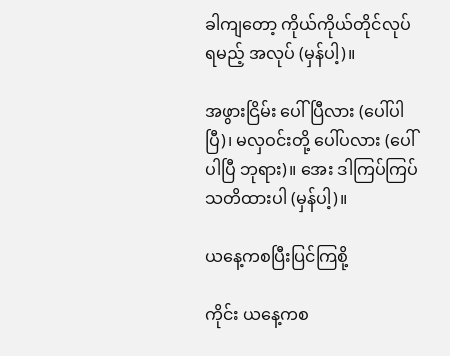ခါကျတော့ ကိုယ်ကိုယ်တိုင်လုပ်ရမည့် အလုပ် (မှန်ပါ့)။

အဖွားငြိမ်း ပေါ်ပြီလား (ပေါ်ပါပြီ)၊ မလှဝင်းတို့ ပေါ်ပလား (ပေါ်ပါပြီ ဘုရား)။ အေး ဒါကြပ်ကြပ် သတိထားပါ (မှန်ပါ့)။

ယနေ့ကစပြီးပြင်ကြစို့

ကိုင်း ယနေ့ကစ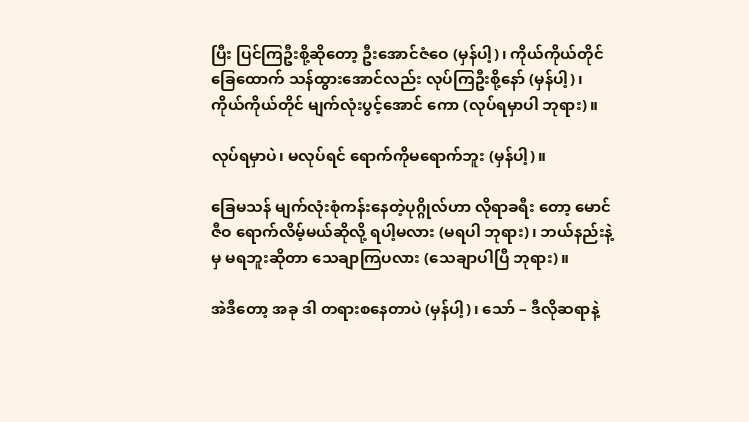ပြီး ပြင်ကြဦးစို့ဆိုတော့ ဦးအောင်ဇံဝေ (မှန်ပါ့)၊ ကိုယ်ကိုယ်တိုင် ခြေထောက် သန်ထွားအောင်လည်း လုပ်ကြဦးစို့နော် (မှန်ပါ့)၊ ကိုယ်ကိုယ်တိုင် မျက်လုံးပွင့်အောင် ကော (လုပ်ရမှာပါ ဘုရား)။

လုပ်ရမှာပဲ၊ မလုပ်ရင် ရောက်ကိုမရောက်ဘူး (မှန်ပါ့)။

ခြေမသန် မျက်လုံးစုံကန်းနေတဲ့ပုဂ္ဂိုလ်ဟာ လိုရာခရီး တော့ မောင်ဇီဝ ရောက်လိမ့်မယ်ဆိုလို့ ရပါ့မလား (မရပါ ဘုရား)၊ ဘယ်နည်းနဲ့မှ မရဘူးဆိုတာ သေချာကြပလား (သေချာပါပြီ ဘုရား)။

အဲဒီတော့ အခု ဒါ တရားစနေတာပဲ (မှန်ပါ့)၊ သော် – ဒီလိုဆရာနဲ့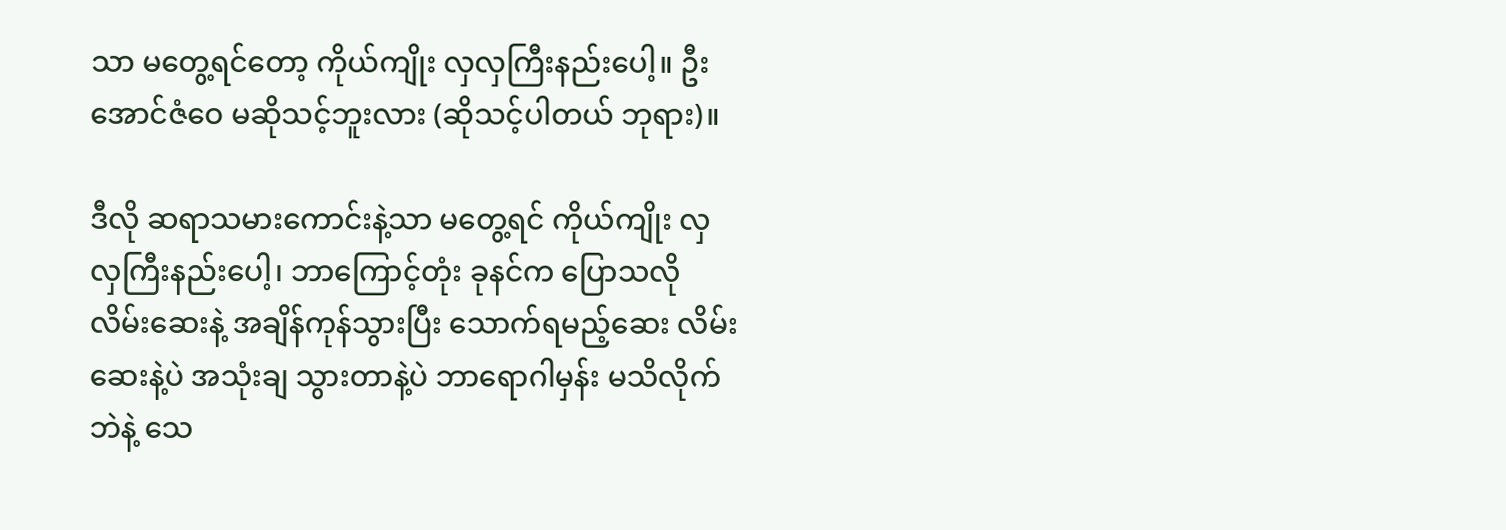သာ မတွေ့ရင်တော့ ကိုယ်ကျိုး လှလှကြီးနည်းပေါ့။ ဦးအောင်ဇံဝေ မဆိုသင့်ဘူးလား (ဆိုသင့်ပါတယ် ဘုရား)။

ဒီလို ဆရာသမားကောင်းနဲ့သာ မတွေ့ရင် ကိုယ်ကျိုး လှလှကြီးနည်းပေါ့၊ ဘာကြောင့်တုံး ခုနင်က ပြောသလို လိမ်းဆေးနဲ့ အချိန်ကုန်သွားပြီး သောက်ရမည့်ဆေး လိမ်းဆေးနဲ့ပဲ အသုံးချ သွားတာနဲ့ပဲ ဘာရောဂါမှန်း မသိလိုက်ဘဲနဲ့ သေ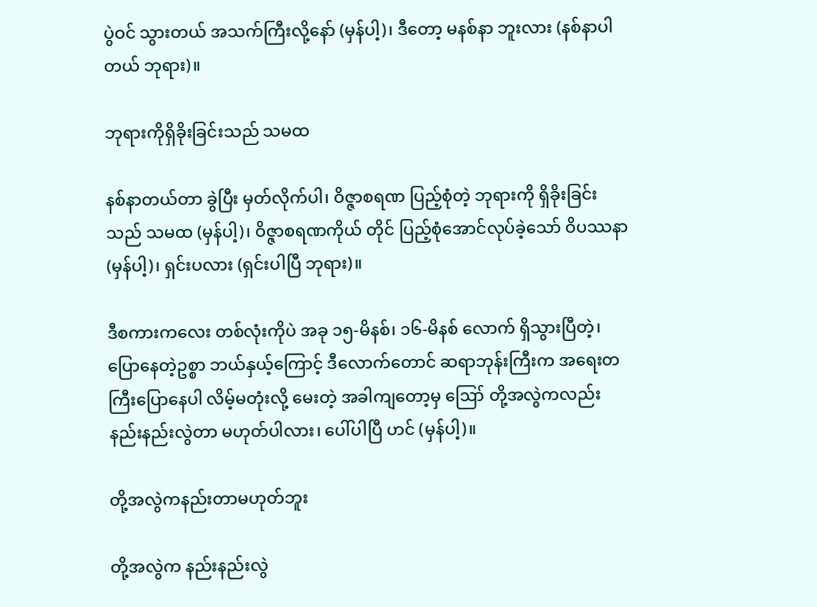ပွဲဝင် သွားတယ် အသက်ကြီးလို့နော် (မှန်ပါ့)၊ ဒီတော့ မနစ်နာ ဘူးလား (နစ်နာပါတယ် ဘုရား)။

ဘုရားကိုရှိခိုးခြင်းသည် သမထ

နစ်နာတယ်တာ ခွဲပြီး မှတ်လိုက်ပါ၊ ဝိဇ္ဇာစရဏ ပြည့်စုံတဲ့ ဘုရားကို ရှိခိုးခြင်းသည် သမထ (မှန်ပါ့)၊ ဝိဇ္ဇာစရဏကိုယ် တိုင် ပြည့်စုံအောင်လုပ်ခဲ့သော် ဝိပဿနာ (မှန်ပါ့)၊ ရှင်းပလား (ရှင်းပါပြီ ဘုရား)။

ဒီစကားကလေး တစ်လုံးကိုပဲ အခု ၁၅-မိနစ်၊ ၁၆-မိနစ် လောက် ရှိသွားပြီတဲ့၊ ပြောနေတဲ့ဥစ္စာ ဘယ်နှယ့်ကြောင့် ဒီလောက်တောင် ဆရာဘုန်းကြီးက အရေးတကြီးပြောနေပါ လိမ့်မတုံးလို့ မေးတဲ့ အခါကျတော့မှ ဪ တို့အလွဲကလည်း နည်းနည်းလွဲတာ မဟုတ်ပါလား၊ ပေါ်ပါပြီ ဟင် (မှန်ပါ့)။

တို့အလွဲကနည်းတာမဟုတ်ဘူး

တို့အလွဲက နည်းနည်းလွဲ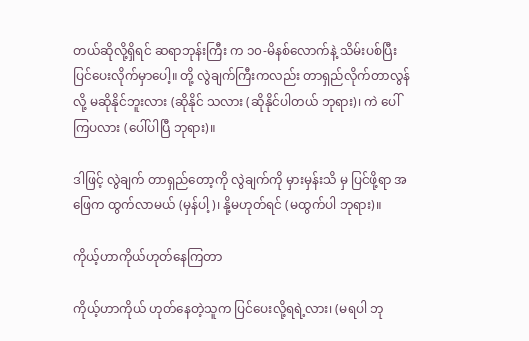တယ်ဆိုလို့ရှိရင် ဆရာဘုန်းကြီး က ၁၀-မိနစ်လောက်နဲ့ သိမ်းပစ်ပြီး ပြင်ပေးလိုက်မှာပေါ့။ တို့ လွဲချက်ကြီးကလည်း တာရှည်လိုက်တာလွန်လို့ မဆိုနိုင်ဘူးလား (ဆိုနိုင် သလား (ဆိုနိုင်ပါတယ် ဘုရား)၊ ကဲ ပေါ်ကြပလား (ပေါ်ပါပြီ ဘုရား)။

ဒါဖြင့် လွဲချက် တာရှည်တော့ကို လွဲချက်ကို မှားမှန်းသိ မှ ပြင်ဖို့ရာ အဖြေက ထွက်လာမယ် (မှန်ပါ့)၊ နို့မဟုတ်ရင် (မထွက်ပါ ဘုရား)။

ကိုယ့်ဟာကိုယ်ဟုတ်နေကြတာ

ကိုယ့်ဟာကိုယ် ဟုတ်နေတဲ့သူက ပြင်ပေးလို့ရရဲ့လား၊ (မရပါ ဘု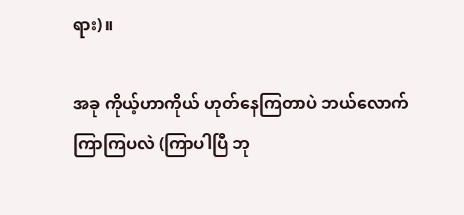ရား)။

အခု ကိုယ့်ဟာကိုယ် ဟုတ်နေကြတာပဲ ဘယ်လောက် ကြာကြပလဲ (ကြာပါပြီ ဘု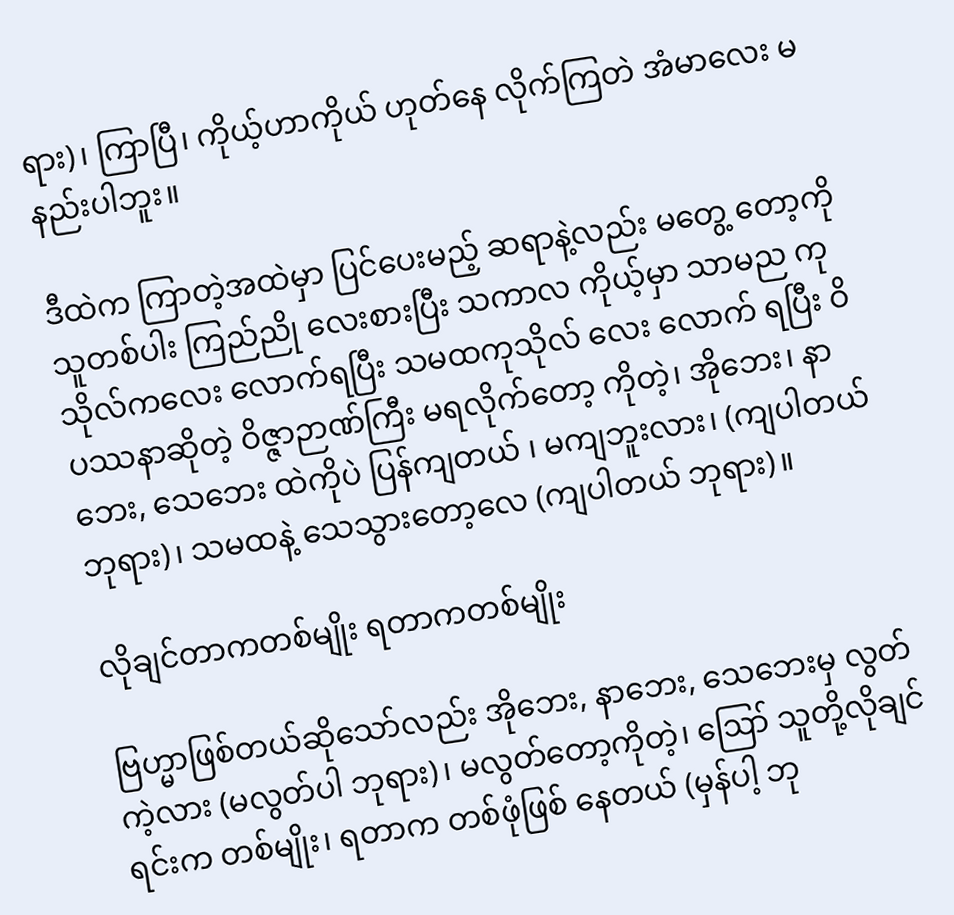ရား)၊ ကြာပြီ၊ ကိုယ့်ဟာကိုယ် ဟုတ်နေ လိုက်ကြတဲ အံမာလေး မနည်းပါဘူး။

ဒီထဲက ကြာတဲ့အထဲမှာ ပြင်ပေးမည့် ဆရာနဲ့လည်း မတွေ့ တော့ကို သူတစ်ပါး ကြည်ညို လေးစားပြီး သကာလ ကိုယ့်မှာ သာမည ကုသိုလ်ကလေး လောက်ရပြီး သမထကုသိုလ် လေး လောက် ရပြီး ဝိပဿနာဆိုတဲ့ ဝိဇ္ဇာဉာဏ်ကြီး မရလိုက်တော့ ကိုတဲ့၊ အိုဘေး၊ နာဘေး, သေဘေး ထဲကိုပဲ ပြန်ကျတယ် ၊ မကျဘူးလား၊ (ကျပါတယ် ဘုရား)၊ သမထနဲ့ သေသွားတော့လေ (ကျပါတယ် ဘုရား)။

လိုချင်တာကတစ်မျိုး ရတာကတစ်မျိုး

ဗြဟ္မာဖြစ်တယ်ဆိုသော်လည်း အိုဘေး, နာဘေး, သေဘေးမှ လွတ်ကဲ့လား (မလွတ်ပါ ဘုရား)၊ မလွတ်တော့ကိုတဲ့၊ ဪ သူတို့လိုချင်ရင်းက တစ်မျိုး၊ ရတာက တစ်ဖုံဖြစ် နေတယ် (မှန်ပါ့ ဘု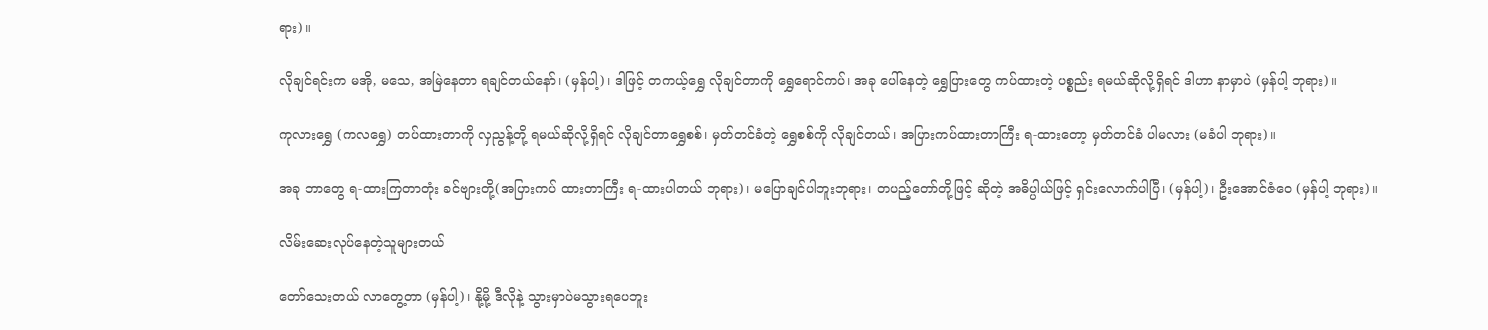ရား)။

လိုချင်ရင်းက မအို, မသေ, အမြဲနေတာ ရချင်တယ်နော်၊ (မှန်ပါ့)၊ ဒါဖြင့် တကယ့်ရွှေ လိုချင်တာကို ရွှေရောင်ကပ်၊ အခု ပေါ်နေတဲ့ ရွှေပြားတွေ ကပ်ထားတဲ့ ပစ္စည်း ရမယ်ဆိုလို့ရှိရင် ဒါဟာ နာမှာပဲ (မှန်ပါ့ ဘုရား)။

ကုလားရွှေ (ကလရွှေ) တပ်ထားတာကို လှညွန့်တို့ ရမယ်ဆိုလို့ရှိရင် လိုချင်တာရွှေစစ်၊ မှတ်တင်ခံတဲ့ ရွှေစစ်ကို လိုချင်တယ်၊ အပြားကပ်ထားတာကြီး ရ-ထားတော့ မှတ်တင်ခံ ပါမလား (မခံပါ ဘုရား)။

အခု ဘာတွေ ရ-ထားကြတာတုံး ခင်ဗျားတို့(အပြားကပ် ထားတာကြီး ရ-ထားပါတယ် ဘုရား)၊ မပြောချင်ပါဘူးဘုရား၊ တပည့်တော်တို့ဖြင့် ဆိုတဲ့ အဓိပ္ပါယ်ဖြင့် ရှင်းလောက်ပါပြီ၊ (မှန်ပါ့)၊ ဦးအောင်ဇံဝေ (မှန်ပါ့ ဘုရား)။

လိမ်းဆေးလုပ်နေတဲ့သူများတယ်

တော်သေးတယ် လာတွေ့တာ (မှန်ပါ့)၊ နို့မို့ ဒီလိုနဲ့ သွားမှာပဲမသွားရပေဘူး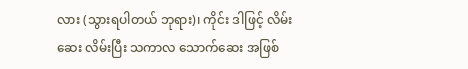လား (သွားရပါတယ် ဘုရား)၊ ကိုင်း ဒါဖြင့် လိမ်းဆေး လိမ်းပြီး သကာလ သောက်ဆေး အဖြစ်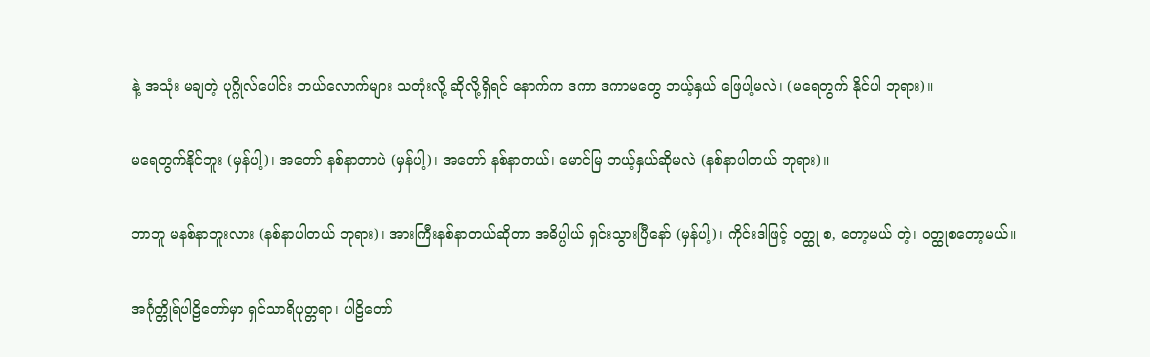နဲ့ အသုံး မချတဲ့ ပုဂ္ဂိုလ်ပေါင်း ဘယ်လောက်များ သတုံးလို့ ဆိုလို့ရှိရင် နောက်က ဒကာ ဒကာမတွေ ဘယ့်နှယ် ဖြေပါ့မလဲ၊ (မရေတွက် နိုင်ပါ ဘုရား)။

မရေတွက်နိုင်ဘူး (မှန်ပါ့)၊ အတော် နစ်နာတာပဲ (မှန်ပါ့)၊ အတော် နစ်နာတယ်၊ မောင်မြ ဘယ့်နှယ်ဆိုမလဲ (နစ်နာပါတယ် ဘုရား)။

ဘာဘူ မနစ်နာဘူးလား (နစ်နာပါတယ် ဘုရား)၊ အားကြီးနစ်နာတယ်ဆိုတာ အဓိပ္ပါယ် ရှင်းသွားပြီနော် (မှန်ပါ့)၊ ကိုင်းဒါဖြင့် ဝတ္ထု စ, တော့မယ် တဲ့၊ ဝတ္ထုစတော့မယ်။

အင်္ဂုတ္တိုရ်ပါဠိတော်မှာ ရှင်သာရိပုတ္တရာ၊ ပါဠိတော်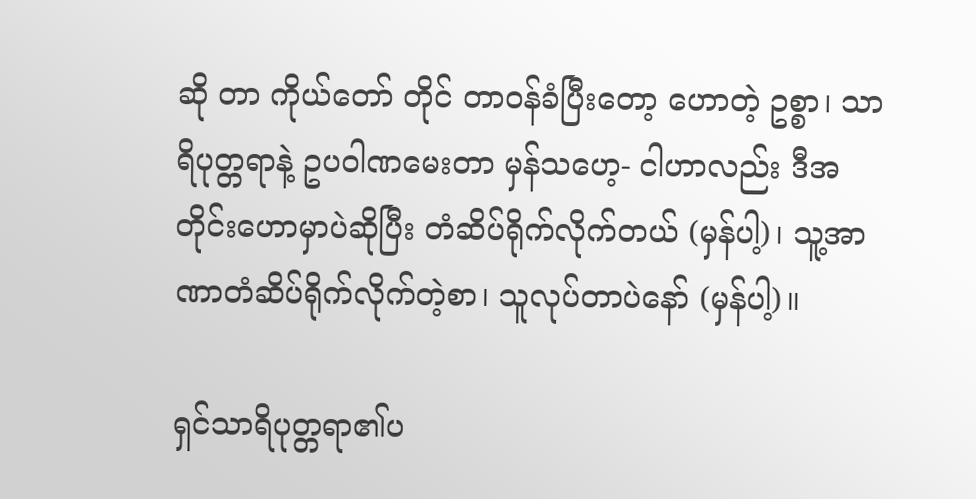ဆို တာ ကိုယ်တော် တိုင် တာဝန်ခံပြီးတော့ ဟောတဲ့ ဥစ္စာ၊ သာရိပုတ္တရာနဲ့ ဥပဝါဏမေးတာ မှန်သဟေ့- ငါဟာလည်း ဒီအတိုင်းဟောမှာပဲဆိုပြီး တံဆိပ်ရိုက်လိုက်တယ် (မှန်ပါ့)၊ သူ့အာဏာတံဆိပ်ရိုက်လိုက်တဲ့စာ၊ သူလုပ်တာပဲနော် (မှန်ပါ့)။

ရှင်သာရိပုတ္တရာ၏ပ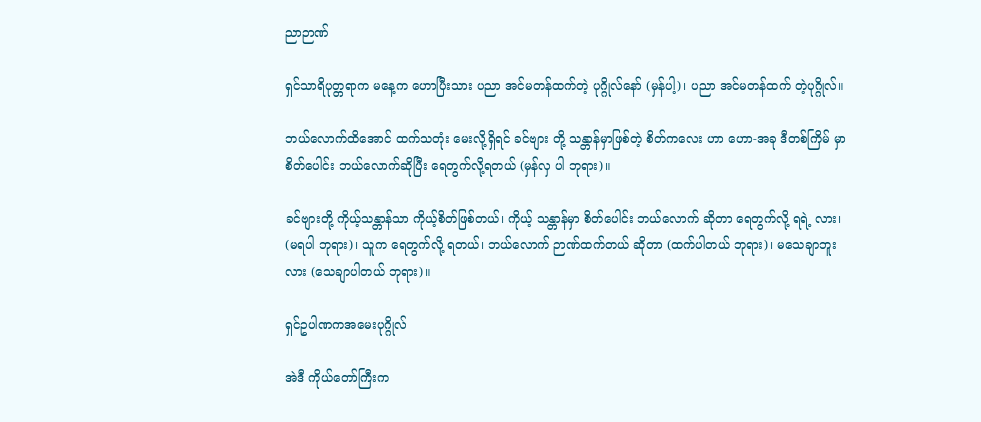ညာဉာဏ်

ရှင်သာရိပုတ္တရာက မနေ့က ဟောပြီးသား ပညာ အင်မတန်ထက်တဲ့ ပုဂ္ဂိုလ်နော် (မှန်ပါ့)၊ ပညာ အင်မတန်ထက် တဲ့ပုဂ္ဂိုလ်။

ဘယ်လောက်ထိအောင် ထက်သတုံး မေးလို့ရှိရင် ခင်ဗျား တို့ သန္တာန်မှာဖြစ်တဲ့ စိတ်ကလေး ဟာ ဟော-အခု ဒီတစ်ကြိမ် မှာ စိတ်ပေါင်း ဘယ်လောက်ဆိုပြီး ရေတွက်လို့ရတယ် (မှန်လှ ပါ ဘုရား)။

ခင်ဗျားတို့ ကိုယ့်သန္တာန်သာ ကိုယ့်စိတ်ဖြစ်တယ်၊ ကိုယ့် သန္တာန်မှာ စိတ်ပေါင်း ဘယ်လောက် ဆိုတာ ရေတွက်လို့ ရရဲ့ လား၊ (မရပါ ဘုရား)၊ သူက ရေတွက်လို့ ရတယ်၊ ဘယ်လောက် ဉာဏ်ထက်တယ် ဆိုတာ (ထက်ပါတယ် ဘုရား)၊ မသေချာဘူးလား (သေချာပါတယ် ဘုရား)။

ရှင်ဥပါဏကအမေးပုဂ္ဂိုလ်

အဲဒီ ကိုယ်တော်ကြီးက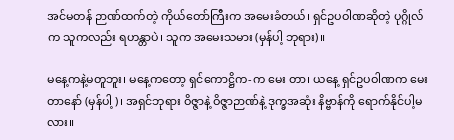အင်မတန် ဉာဏ်ထက်တဲ့ ကိုယ်တော်ကြီးက အမေးခံတယ်၊ ရှင်ဥပဝါဏဆိုတဲ့ ပုဂ္ဂိုလ်က သူကလည်း ရဟန္တာပဲ၊ သူက အမေးသမား (မှန်ပါ့ ဘုရား)။

မနေ့ကနဲ့မတူဘူး၊ မနေ့ကတော့ ရှင်ကောဋ္ဌိက-က မေး တာ၊ ယနေ့ ရှင်ဥပဝါဏက မေးတာနော် (မှန်ပါ့)၊ အရှင်ဘုရား ဝိဇ္ဇာနဲ့ ဝိဇ္ဇာဉာဏ်နဲ့ ဒုက္ခအဆုံး နိဗ္ဗာန်ကို ရောက်နိုင်ပါ့မလား။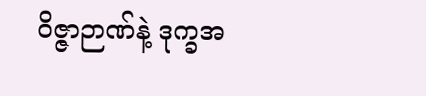ဝိဇ္ဇာဉာဏ်နဲ့ ဒုက္ခအ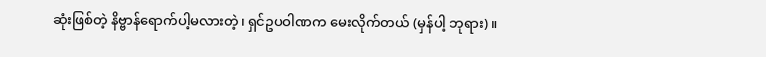ဆုံးဖြစ်တဲ့ နိဗ္ဗာန်ရောက်ပါ့မလားတဲ့၊ ရှင်ဥပဝါဏက မေးလိုက်တယ် (မှန်ပါ့ ဘုရား)။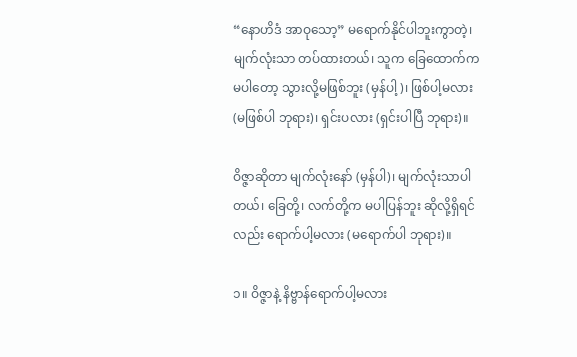“နောဟိဒံ အာဝုသော့” မရောက်နိုင်ပါဘူးကွာတဲ့၊ မျက်လုံးသာ တပ်ထားတယ်၊ သူက ခြေထောက်က မပါတော့ သွားလို့မဖြစ်ဘူး (မှန်ပါ့)၊ ဖြစ်ပါ့မလား (မဖြစ်ပါ ဘုရား)၊ ရှင်းပလား (ရှင်းပါပြီ ဘုရား)။

ဝိဇ္ဇာဆိုတာ မျက်လုံးနော် (မှန်ပါ)၊ မျက်လုံးသာပါတယ်၊ ခြေတို့၊ လက်တို့က မပါပြန်ဘူး ဆိုလို့ရှိရင်လည်း ရောက်ပါ့မလား (မရောက်ပါ ဘုရား)။

၁။ ဝိဇ္ဇာနဲ့ နိဗ္ဗာန်ရောက်ပါ့မလား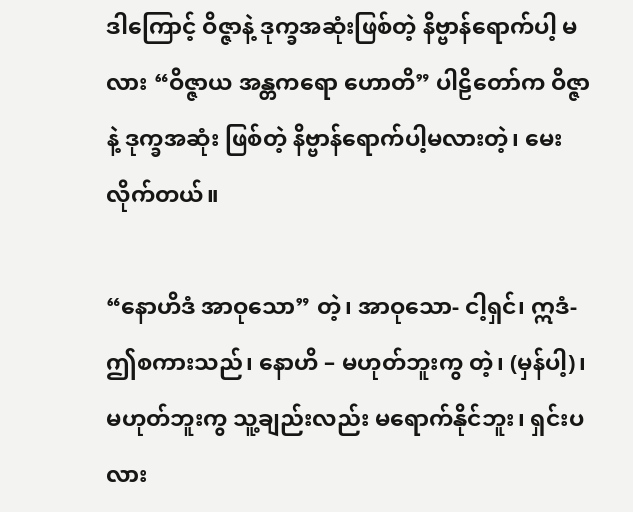ဒါကြောင့် ဝိဇ္ဇာနဲ့ ဒုက္ခအဆုံးဖြစ်တဲ့ နိဗ္ဗာန်ရောက်ပါ့ မလား “ဝိဇ္ဇာယ အန္တကရော ဟောတိ” ပါဠိတော်က ဝိဇ္ဇာနဲ့ ဒုက္ခအဆုံး ဖြစ်တဲ့ နိဗ္ဗာန်ရောက်ပါ့မလားတဲ့၊ မေးလိုက်တယ်။

“နောဟိဒံ အာဝုသော” တဲ့၊ အာဝုသော- ငါ့ရှင်၊ ဣဒံ- ဤစကားသည်၊ နောဟိ – မဟုတ်ဘူးကွ တဲ့၊ (မှန်ပါ့)၊ မဟုတ်ဘူးကွ သူ့ချည်းလည်း မရောက်နိုင်ဘူး၊ ရှင်းပလား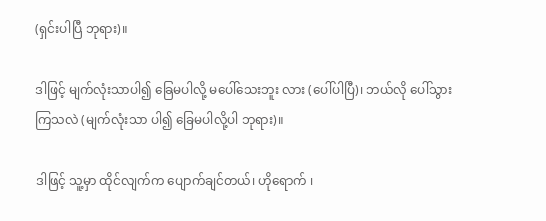(ရှင်းပါပြီ ဘုရား)။

ဒါဖြင့် မျက်လုံးသာပါ၍ ခြေမပါလို့ မပေါ်သေးဘူး လား (ပေါ်ပါပြီ)၊ ဘယ်လို ပေါ်သွားကြသလဲ (မျက်လုံးသာ ပါ၍ ခြေမပါလို့ပါ ဘုရား)။

ဒါဖြင့် သူ့မှာ ထိုင်လျက်က ပျောက်ချင်တယ်၊ ဟိုရောက် ၊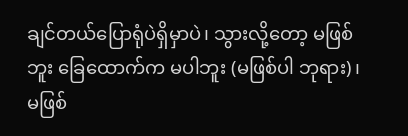ချင်တယ်ပြောရုံပဲရှိမှာပဲ၊ သွားလို့တော့ မဖြစ်ဘူး ခြေထောက်က မပါဘူး (မဖြစ်ပါ ဘုရား)၊ မဖြစ်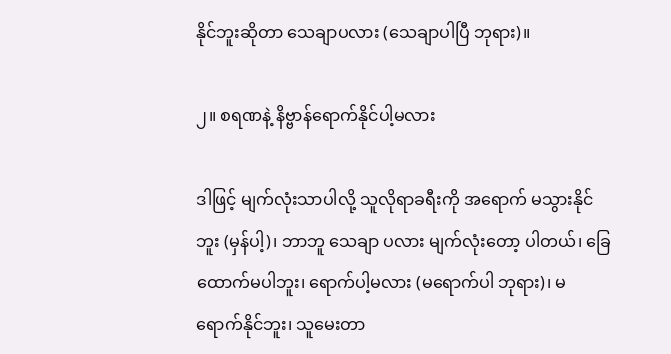နိုင်ဘူးဆိုတာ သေချာပလား (သေချာပါပြီ ဘုရား)။

၂။ စရဏနဲ့ နိဗ္ဗာန်ရောက်နိုင်ပါ့မလား

ဒါဖြင့် မျက်လုံးသာပါလို့ သူလိုရာခရီးကို အရောက် မသွားနိုင်ဘူး (မှန်ပါ့)၊ ဘာဘူ သေချာ ပလား မျက်လုံးတော့ ပါတယ်၊ ခြေထောက်မပါဘူး၊ ရောက်ပါ့မလား (မရောက်ပါ ဘုရား)၊ မရောက်နိုင်ဘူး၊ သူမေးတာ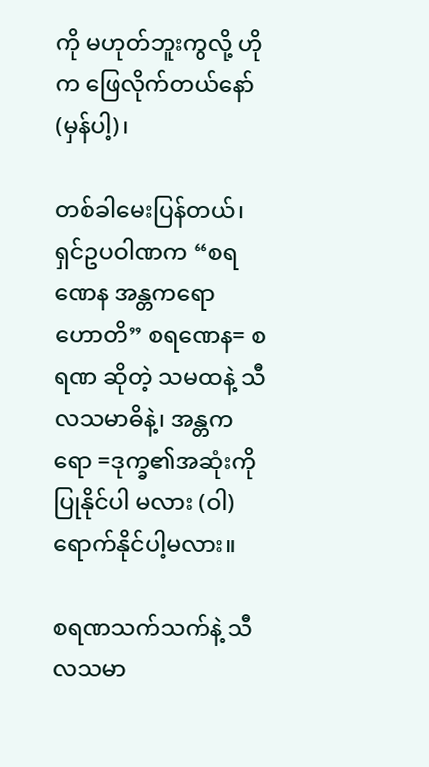ကို မဟုတ်ဘူးကွလို့ ဟိုက ဖြေလိုက်တယ်နော် (မှန်ပါ့)၊

တစ်ခါမေးပြန်တယ်၊ ရှင်ဥပဝါဏက “စရဏေန အန္တကရော ဟောတိ” စရဏေန= စရဏ ဆိုတဲ့ သမထနဲ့ သီလသမာဓိနဲ့၊ အန္တကရော =ဒုက္ခ၏အဆုံးကို ပြုနိုင်ပါ မလား (ဝါ) ရောက်နိုင်ပါ့မလား။

စရဏသက်သက်နဲ့ သီလသမာ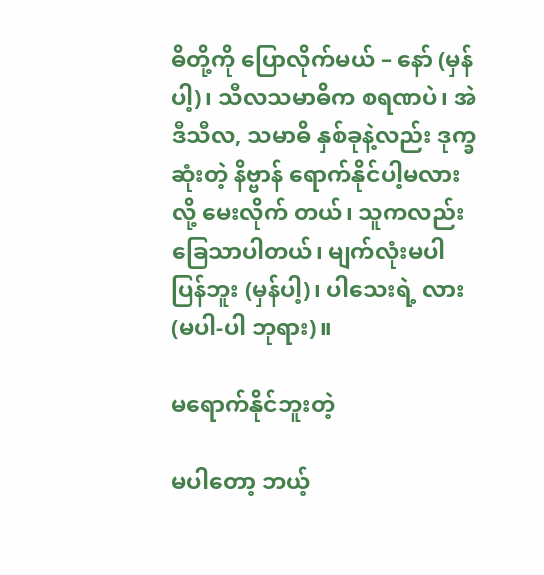ဓိတို့ကို ပြောလိုက်မယ် – နော် (မှန်ပါ့)၊ သီလသမာဓိက စရဏပဲ၊ အဲဒီသီလ, သမာဓိ နှစ်ခုနဲ့လည်း ဒုက္ခဆုံးတဲ့ နိဗ္ဗာန် ရောက်နိုင်ပါ့မလားလို့ မေးလိုက် တယ်၊ သူကလည်း ခြေသာပါတယ်၊ မျက်လုံးမပါပြန်ဘူး (မှန်ပါ့)၊ ပါသေးရဲ့ လား (မပါ-ပါ ဘုရား)။

မရောက်နိုင်ဘူးတဲ့

မပါတော့ ဘယ့်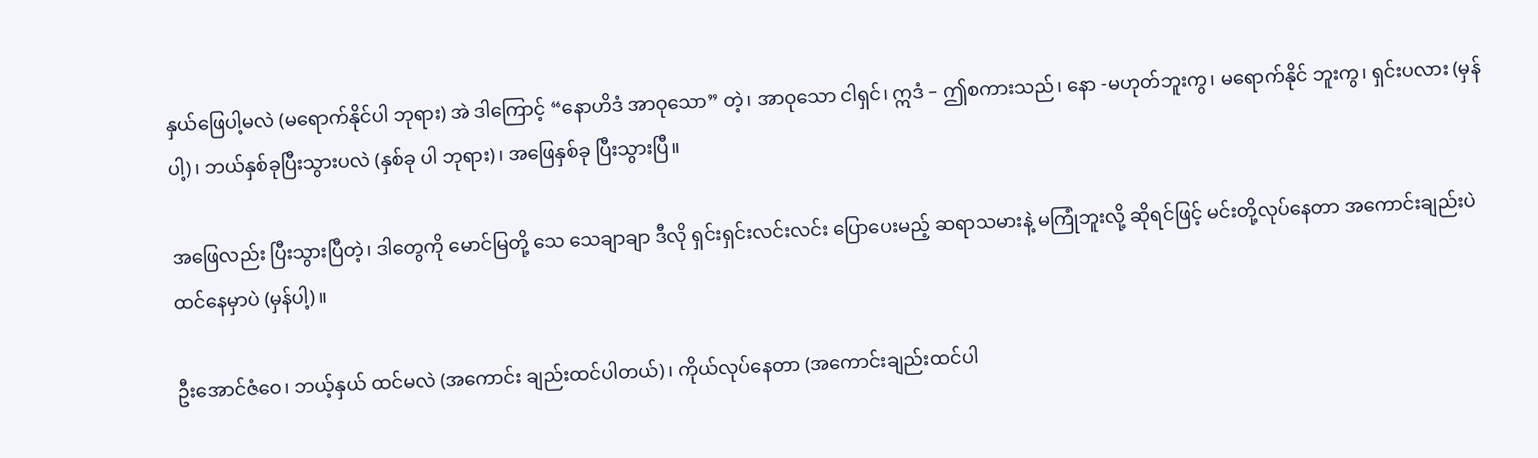နှယ်ဖြေပါ့မလဲ (မရောက်နိုင်ပါ ဘုရား) အဲ ဒါကြောင့် “နောဟိဒံ အာဝုသော” တဲ့၊ အာဝုသော ငါရှင်၊ ဣဒံ – ဤစကားသည်၊ နော -မဟုတ်ဘူးကွ၊ မရောက်နိုင် ဘူးကွ၊ ရှင်းပလား (မှန်ပါ့)၊ ဘယ်နှစ်ခုပြီးသွားပလဲ (နှစ်ခု ပါ ဘုရား)၊ အဖြေနှစ်ခု ပြီးသွားပြီ။

အဖြေလည်း ပြီးသွားပြီတဲ့၊ ဒါတွေကို မောင်မြတို့ သေ သေချာချာ ဒီလို ရှင်းရှင်းလင်းလင်း ပြောပေးမည့် ဆရာသမားနဲ့ မကြုံဘူးလို့ ဆိုရင်ဖြင့် မင်းတို့လုပ်နေတာ အကောင်းချည်းပဲ ထင်နေမှာပဲ (မှန်ပါ့)။

ဦးအောင်ဇံဝေ၊ ဘယ့်နှယ် ထင်မလဲ (အကောင်း ချည်းထင်ပါတယ်)၊ ကိုယ်လုပ်နေတာ (အကောင်းချည်းထင်ပါ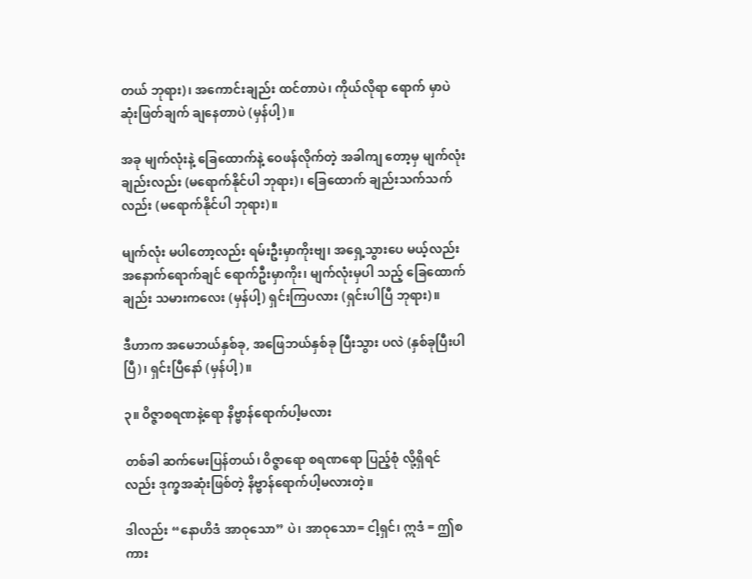တယ် ဘုရား)၊ အကောင်းချည်း ထင်တာပဲ၊ ကိုယ်လိုရာ ရောက် မှာပဲ ဆုံးဖြတ်ချက် ချနေတာပဲ (မှန်ပါ့)။

အခု မျက်လုံးနဲ့ ခြေထောက်နဲ့ ဝေဖန်လိုက်တဲ့ အခါကျ တော့မှ မျက်လုံးချည်းလည်း (မရောက်နိုင်ပါ ဘုရား)၊ ခြေထောက် ချည်းသက်သက်လည်း (မရောက်နိုင်ပါ ဘုရား)။

မျက်လုံး မပါတော့လည်း ရမ်းဦးမှာကိုးဗျ၊ အရှေ့သွားပေ မယ့်လည်း အနောက်ရောက်ချင် ရောက်ဦးမှာကိုး၊ မျက်လုံးမှပါ သည့် ခြေထောက်ချည်း သမားကလေး (မှန်ပါ့) ရှင်းကြပလား (ရှင်းပါပြီ ဘုရား)။

ဒီဟာက အမေဘယ်နှစ်ခု, အဖြေဘယ်နှစ်ခု ပြီးသွား ပလဲ (နှစ်ခုပြီးပါပြီ)၊ ရှင်းပြီနော် (မှန်ပါ့)။

၃။ ဝိဇ္ဇာစရဏနဲ့ရော နိဗ္ဗာန်ရောက်ပါ့မလား

တစ်ခါ ဆက်မေးပြန်တယ်၊ ဝိဇ္ဇာရော စရဏရော ပြည့်စုံ လို့ရှိရင်လည်း ဒုက္ခအဆုံးဖြစ်တဲ့ နိဗ္ဗာန်ရောက်ပါ့မလားတဲ့။

ဒါလည်း “နောဟိဒံ အာဝုသော” ပဲ၊ အာဝုသော= ငါ့ရှင်၊ ဣဒံ = ဤစကား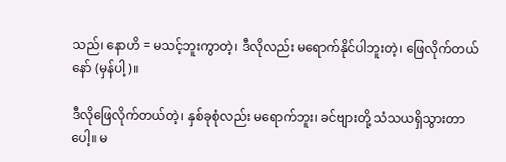သည်၊ နောဟိ = မသင့်ဘူးကွာတဲ့၊ ဒီလိုလည်း မရောက်နိုင်ပါဘူးတဲ့၊ ဖြေလိုက်တယ်နော် (မှန်ပါ့)။

ဒီလိုဖြေလိုက်တယ်တဲ့၊ နှစ်ခုစုံလည်း မရောက်ဘူး၊ ခင်ဗျားတို့ သံသယရှိသွားတာပေါ့။ မ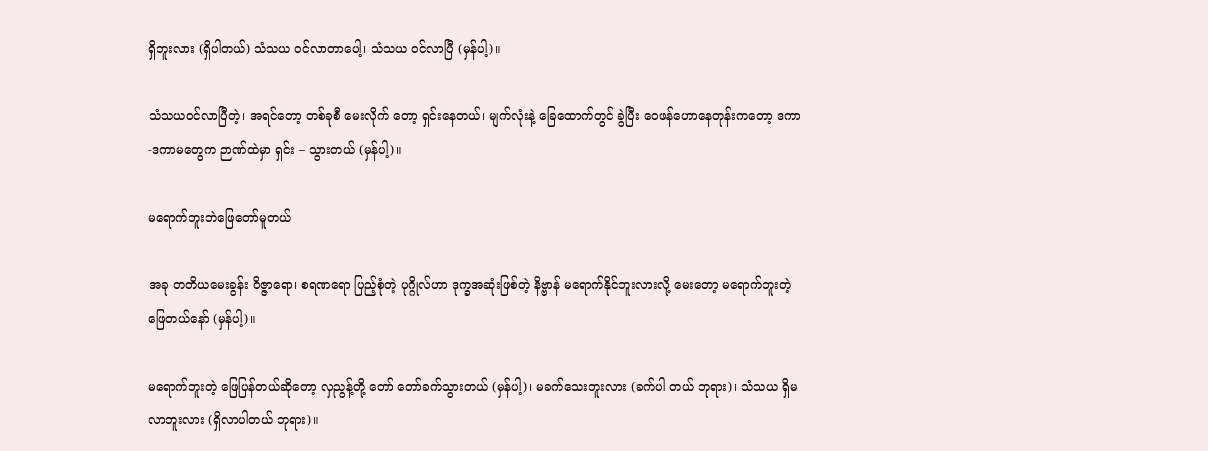ရှိဘူးလား (ရှိပါတယ်) သံသယ ဝင်လာတာပေါ့၊ သံသယ ဝင်လာပြီ (မှန်ပါ့)။

သံသယဝင်လာပြီတဲ့၊ အရင်တော့ တစ်ခုစီ မေးလိုက် တော့ ရှင်းနေတယ်၊ မျက်လုံးနဲ့ ခြေထောက်တွင် ခွဲပြီး ဝေဖန်ဟောနေတုန်းကတော့ ဒကာ-ဒကာမတွေက ဉာဏ်ထဲမှာ ရှင်း – သွားတယ် (မှန်ပါ့)။

မရောက်ဘူးဘဲဖြေတော်မူတယ်

အခု တတိယမေးခွန်း ဝိဇ္ဇာရော၊ စရဏရော ပြည့်စုံတဲ့ ပုဂ္ဂိုလ်ဟာ ဒုက္ခအဆုံးဖြစ်တဲ့ နိဗ္ဗာန် မရောက်နိုင်ဘူးလားလို့ မေးတော့ မရောက်ဘူးတဲ့ ဖြေတယ်နော် (မှန်ပါ့)။

မရောက်ဘူးတဲ့ ဖြေပြန်တယ်ဆိုတော့ လှညွန့်တို့ တော် တော်ခက်သွားတယ် (မှန်ပါ့)၊ မခက်သေးဘူးလား (ခက်ပါ တယ် ဘုရား)၊ သံသယ ရှိမလာဘူးလား (ရှိလာပါတယ် ဘုရား)။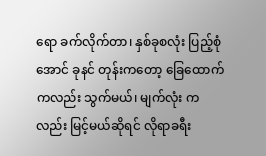ရော ခက်လိုက်တာ၊ နှစ်ခုစလုံး ပြည့်စုံအောင် ခုနင် တုန်းကတော့ ခြေထောက်ကလည်း သွက်မယ်၊ မျက်လုံး ကလည်း မြင့်မယ်ဆိုရင် လိုရာခရီး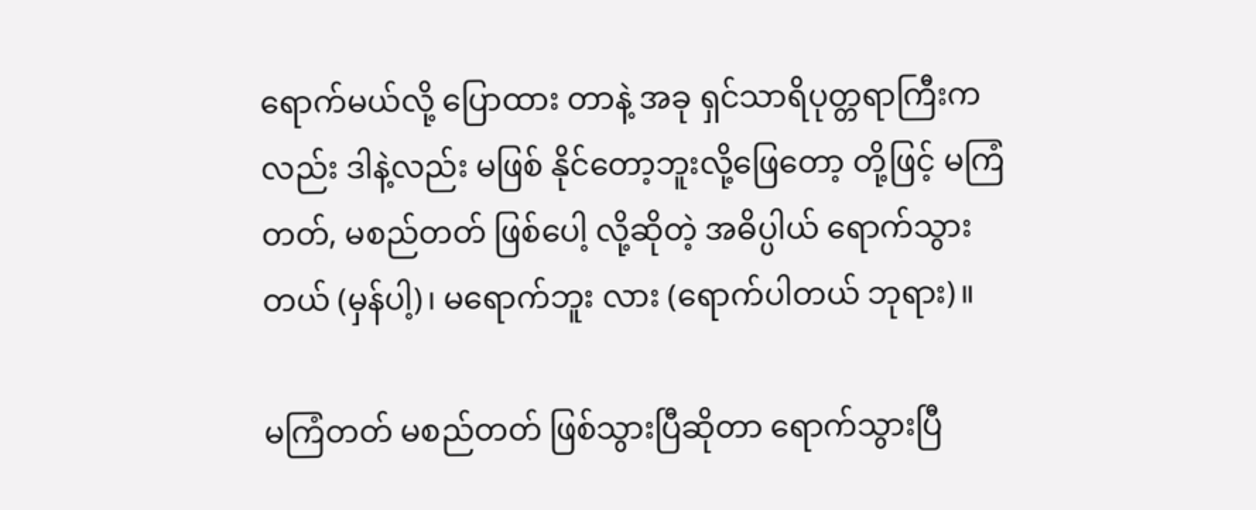ရောက်မယ်လို့ ပြောထား တာနဲ့ အခု ရှင်သာရိပုတ္တရာကြီးကလည်း ဒါနဲ့လည်း မဖြစ် နိုင်တော့ဘူးလို့ဖြေတော့ တို့ဖြင့် မကြံတတ်, မစည်တတ် ဖြစ်ပေါ့ လို့ဆိုတဲ့ အဓိပ္ပါယ် ရောက်သွားတယ် (မှန်ပါ့)၊ မရောက်ဘူး လား (ရောက်ပါတယ် ဘုရား)။

မကြံတတ် မစည်တတ် ဖြစ်သွားပြီဆိုတာ ရောက်သွားပြီ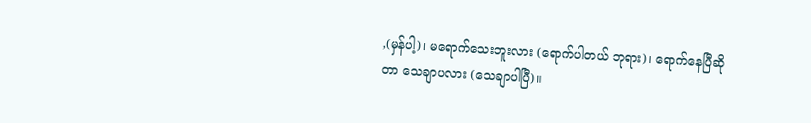,(မှန်ပါ့)၊ မရောက်သေးဘူးလား (ရောက်ပါတယ် ဘုရား)၊ ရောက်နေပြီဆိုတာ သေချာပလား (သေချာပါပြီ)။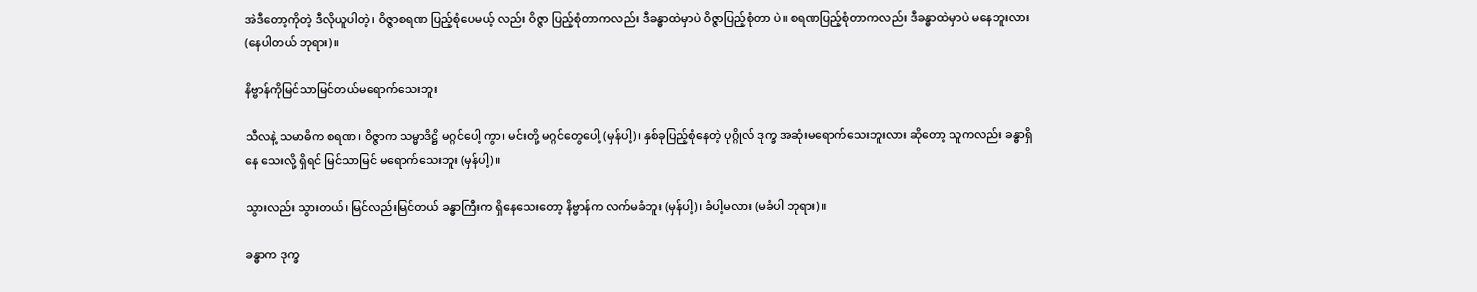အဲဒီတော့ကိုတဲ့ ဒီလိုယူပါတဲ့၊ ဝိဇ္ဇာစရဏ ပြည့်စုံပေမယ့် လည်း ဝိဇ္ဇာ ပြည့်စုံတာကလည်း ဒီခန္ဓာထဲမှာပဲ ဝိဇ္ဇာပြည့်စုံတာ ပဲ။ စရဏပြည့်စုံတာကလည်း ဒီခန္ဓာထဲမှာပဲ မနေဘူးလား (နေပါတယ် ဘုရား)။

နိဗ္ဗာန်ကိုမြင်သာမြင်တယ်မရောက်သေးဘူး

သီလနဲ့ သမာဓိက စရဏ၊ ဝိဇ္ဇာက သမ္မာဒိဋ္ဌိ မဂ္ဂင်ပေါ့ ကွာ၊ မင်းတို့ မဂ္ဂင်တွေပေါ့ (မှန်ပါ့)၊ နှစ်ခုပြည့်စုံနေတဲ့ ပုဂ္ဂိုလ် ဒုက္ခ အဆုံးမရောက်သေးဘူးလား ဆိုတော့ သူကလည်း ခန္ဓာရှိနေ သေးလို့ ရှိရင် မြင်သာမြင် မရောက်သေးဘူး (မှန်ပါ့)။

သွားလည်း သွားတယ်၊ မြင်လည်းမြင်တယ် ခန္ဓာကြီးက ရှိနေသေးတော့ နိဗ္ဗာန်က လက်မခံဘူး (မှန်ပါ့)၊ ခံပါ့မလား (မခံပါ ဘုရား)။

ခန္ဓာက ဒုက္ခ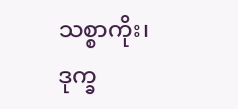သစ္စာကိုး၊ ဒုက္ခ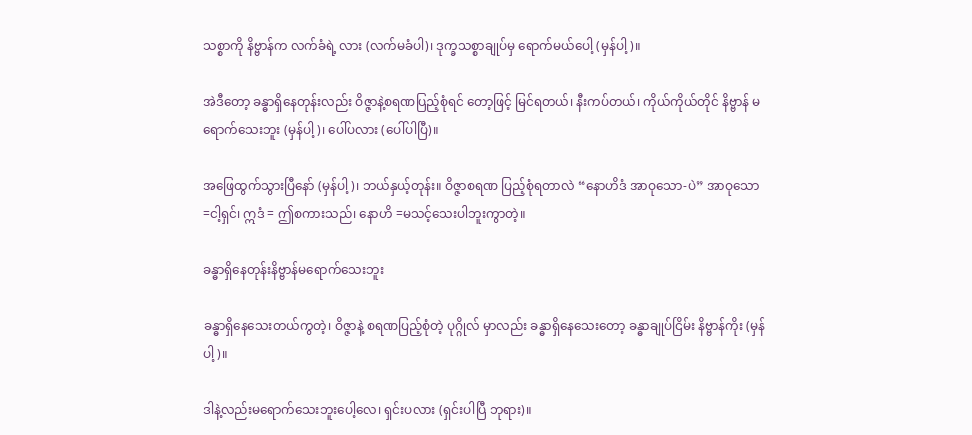သစ္စာကို နိဗ္ဗာန်က လက်ခံရဲ့ လား (လက်မခံပါ)၊ ဒုက္ခသစ္စာချုပ်မှ ရောက်မယ်ပေါ့ (မှန်ပါ့)။

အဲဒီတော့ ခန္ဓာရှိနေတုန်းလည်း ဝိဇ္ဇာနဲ့စရဏပြည့်စုံရင် တော့ဖြင့် မြင်ရတယ်၊ နီးကပ်တယ်၊ ကိုယ်ကိုယ်တိုင် နိဗ္ဗာန် မရောက်သေးဘူး (မှန်ပါ့)၊ ပေါ်ပလား (ပေါ်ပါပြီ)။

အဖြေထွက်သွားပြီနော် (မှန်ပါ့)၊ ဘယ်နှယ့်တုန်း။ ဝိဇ္ဇာစရဏ ပြည့်စုံရတာလဲ “နောဟိဒံ အာဝုသော-ပဲ” အာဝုသော =ငါ့ရှင်၊ ဣဒံ = ဤစကားသည်၊ နောဟိ =မသင့်သေးပါဘူးကွာတဲ့။

ခန္ဓာရှိနေတုန်းနိဗ္ဗာန်မရောက်သေးဘူး

ခန္ဓာရှိနေသေးတယ်ကွတဲ့၊ ဝိဇ္ဇာနဲ့ စရဏပြည့်စုံတဲ့ ပုဂ္ဂိုလ် မှာလည်း ခန္ဓာရှိနေသေးတော့ ခန္ဓာချုပ်ငြိမ်း နိဗ္ဗာန်ကိုး (မှန်ပါ့)။

ဒါနဲ့လည်းမရောက်သေးဘူးပေါ့လေ၊ ရှင်းပလား (ရှင်းပါပြီ ဘုရား)။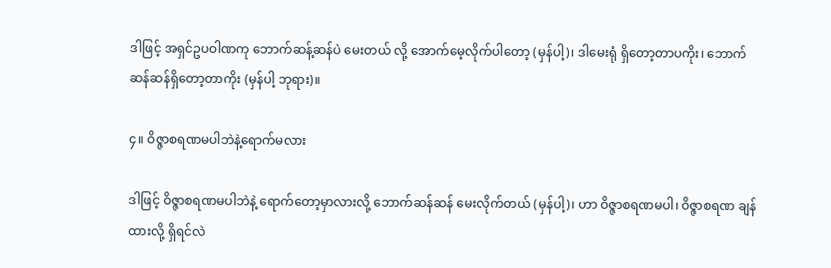ဒါဖြင့် အရှင်ဥပဝါဏကု ဘောက်ဆန့်ဆန်ပဲ မေးတယ် လို့ အောက်မေ့လိုက်ပါတော့ (မှန်ပါ့)၊ ဒါမေးရုံ ရှိတော့တာပကိုး၊ ဘောက်ဆန်ဆန်ရှိတော့တာကိုး (မှန်ပါ့ ဘုရား)။

၄။ ဝိဇ္ဇာစရဏမပါဘဲနဲ့ရောက်မလား

ဒါဖြင့် ဝိဇ္ဇာစရဏမပါဘဲနဲ့ ရောက်တော့မှာလားလို့ ဘောက်ဆန်ဆန် မေးလိုက်တယ် (မှန်ပါ့)၊ ဟာ ဝိဇ္ဇာစရဏမပါ၊ ဝိဇ္ဇာစရဏ ချန်ထားလို့ ရှိရင်လဲ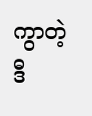ကွာတဲ့ ဒီ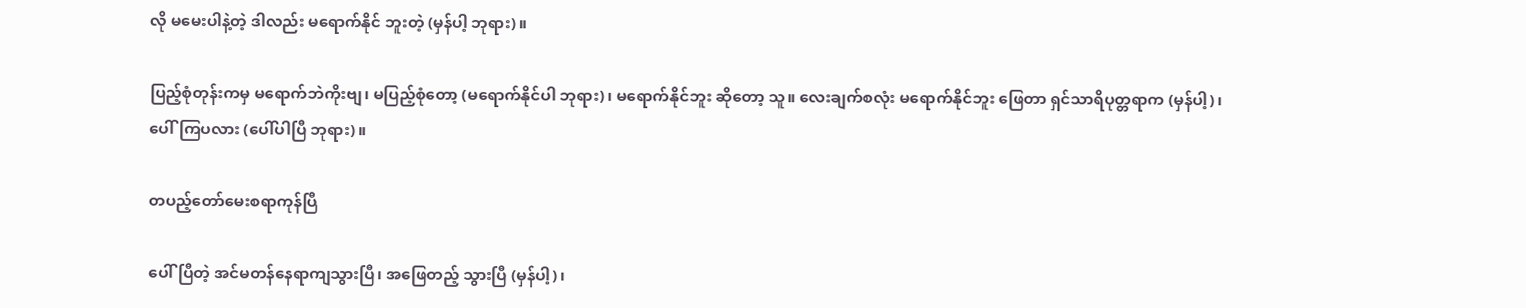လို မမေးပါနဲ့တဲ့ ဒါလည်း မရောက်နိုင် ဘူးတဲ့ (မှန်ပါ့ ဘုရား)။

ပြည့်စုံတုန်းကမှ မရောက်ဘဲကိုးဗျ၊ မပြည့်စုံတော့ (မရောက်နိုင်ပါ ဘုရား)၊ မရောက်နိုင်ဘူး ဆိုတော့ သူ။ လေးချက်စလုံး မရောက်နိုင်ဘူး ဖြေတာ ရှင်သာရိပုတ္တရာက (မှန်ပါ့)၊ ပေါ်ကြပလား (ပေါ်ပါပြီ ဘုရား)။

တပည့်တော်မေးစရာကုန်ပြီ

ပေါ်ပြီတဲ့ အင်မတန်နေရာကျသွားပြီ၊ အဖြေတည့် သွားပြီ (မှန်ပါ့)၊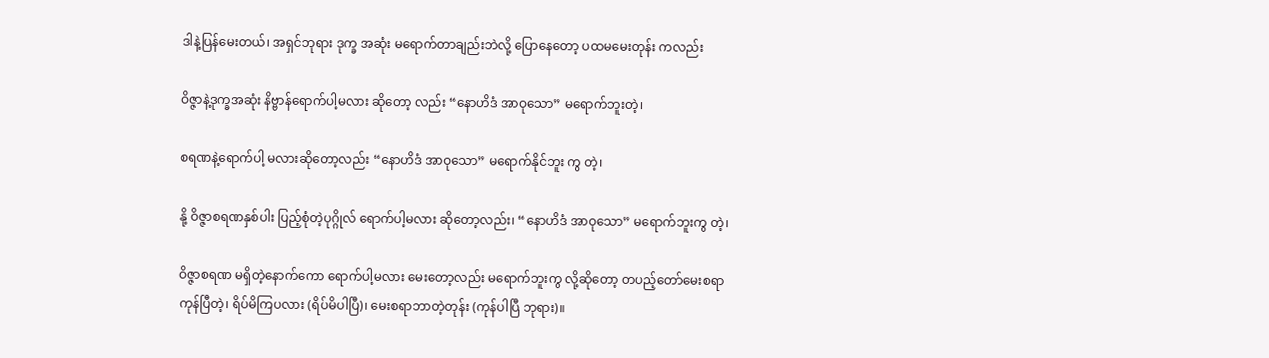ဒါနဲ့ပြန်မေးတယ်၊ အရှင်ဘုရား ဒုက္ခ အဆုံး မရောက်တာချည်းဘဲလို့ ပြောနေတော့ ပထမမေးတုန်း ကလည်း

ဝိဇ္ဇာနဲ့ဒုက္ခအဆုံး နိဗ္ဗာန်ရောက်ပါ့မလား ဆိုတော့ လည်း “နောဟိဒံ အာဝုသော” မရောက်ဘူးတဲ့၊

စရဏနဲ့ရောက်ပါ့ မလားဆိုတော့လည်း “နောဟိဒံ အာဝုသော” မရောက်နိုင်ဘူး ကွ တဲ့၊

နို့ ဝိဇ္ဇာစရဏနှစ်ပါး ပြည့်စုံတဲ့ပုဂ္ဂိုလ် ရောက်ပါ့မလား ဆိုတော့လည်း၊ “နောဟိဒံ အာဝုသော” မရောက်ဘူးကွ တဲ့၊

ဝိဇ္ဇာစရဏ မရှိတဲ့နောက်ကော ရောက်ပါ့မလား မေးတော့လည်း မရောက်ဘူးကွ လို့ဆိုတော့ တပည့်တော်မေးစရာကုန်ပြီတဲ့၊ ရိပ်မိကြပလား (ရိပ်မိပါပြီ)၊ မေးစရာဘာတဲ့တုန်း (ကုန်ပါပြီ ဘုရား)။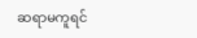ဆရာမကူရင်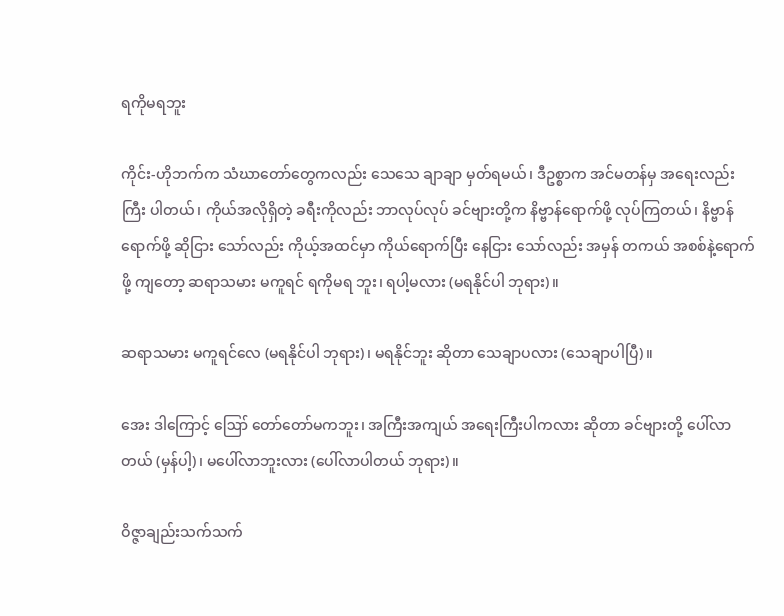ရကိုမရဘူး

ကိုင်း-ဟိုဘက်က သံဃာတော်တွေကလည်း သေသေ ချာချာ မှတ်ရမယ်၊ ဒီဥစ္စာက အင်မတန်မှ အရေးလည်း ကြီး ပါတယ်၊ ကိုယ်အလိုရှိတဲ့ ခရီးကိုလည်း ဘာလုပ်လုပ် ခင်ဗျားတို့က နိဗ္ဗာန်ရောက်ဖို့ လုပ်ကြတယ်၊ နိဗ္ဗာန်ရောက်ဖို့ ဆိုငြား သော်လည်း ကိုယ့်အထင်မှာ ကိုယ်ရောက်ပြီး နေငြား သော်လည်း အမှန် တကယ် အစစ်နဲ့ရောက်ဖို့ ကျတော့ ဆရာသမား မကူရင် ရကိုမရ ဘူး၊ ရပါ့မလား (မရနိုင်ပါ ဘုရား)။

ဆရာသမား မကူရင်လေ (မရနိုင်ပါ ဘုရား)၊ မရနိုင်ဘူး ဆိုတာ သေချာပလား (သေချာပါပြီ)။

အေး ဒါကြောင့် ဪ တော်တော်မကဘူး၊ အကြီးအကျယ် အရေးကြီးပါကလား ဆိုတာ ခင်ဗျားတို့ ပေါ်လာ တယ် (မှန်ပါ့)၊ မပေါ်လာဘူးလား (ပေါ်လာပါတယ် ဘုရား)။

ဝိဇ္ဇာချည်းသက်သက်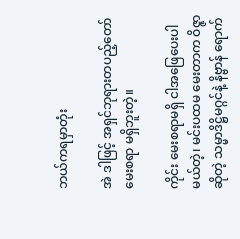ဘယ်ကရမှာတုံး

အဲ ဒါဖြင့် အရှင်ဘုရားတပည့်တော်မေးစရာ မရှိဘူးတဲ့။

ကိုင်း မေးစရာမရှိ ငါအဖြေပေးပါမယ်တဲ့၊ မင်းပထမ မေးတာက ဝိဇ္ဇာဆိုတဲ့ သမ္မာဒိဋ္ဌိမဂ္ဂင်နဲ့ နိဗ္ဗာန် ရောက်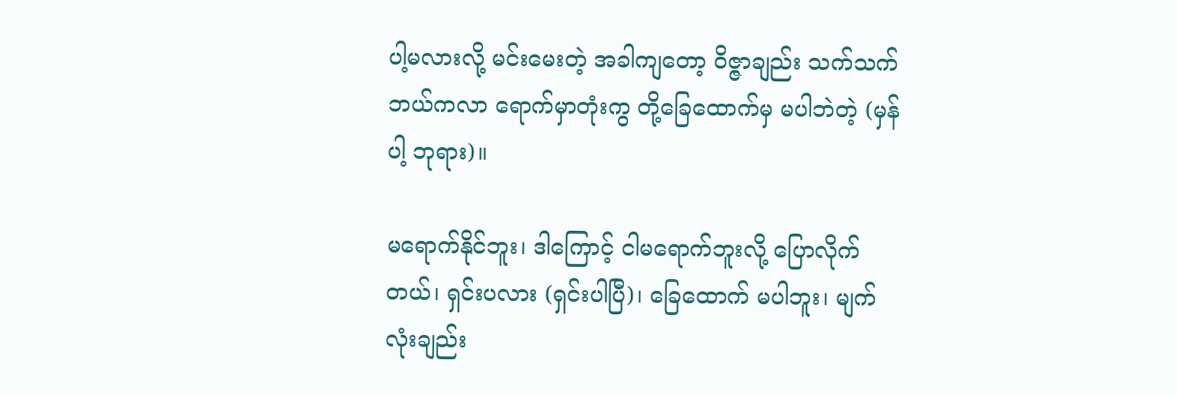ပါ့မလားလို့ မင်းမေးတဲ့ အခါကျတော့ ဝိဇ္ဇာချည်း သက်သက် ဘယ်ကလာ ရောက်မှာတုံးကွ တို့ခြေထောက်မှ မပါဘဲတဲ့ (မှန်ပါ့ ဘုရား)။

မရောက်နိုင်ဘူး၊ ဒါကြောင့် ငါမရောက်ဘူးလို့ ပြောလိုက် တယ်၊ ရှင်းပလား (ရှင်းပါပြီ)၊ ခြေထောက် မပါဘူး၊ မျက်လုံးချည်း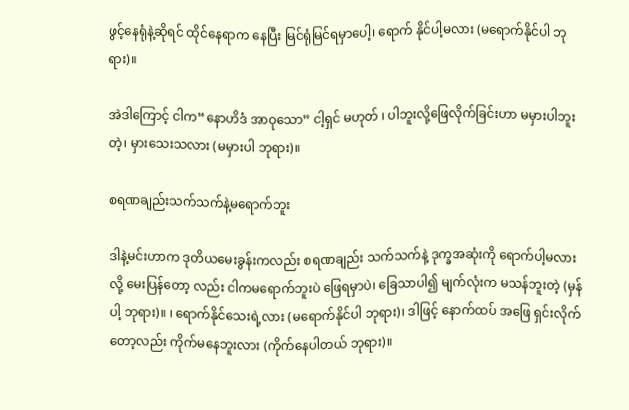ဖွင့်နေရုံနဲ့ဆိုရင် ထိုင်နေရာက နေပြီး မြင်ရုံမြင်ရမှာပေါ့၊ ရောက် နိုင်ပါ့မလား (မရောက်နိုင်ပါ ဘုရား)။

အဲဒါကြောင့် ငါက“နောဟိဒံ အာဝုသော” ငါ့ရှင် မဟုတ် ၊ ပါဘူးလို့ဖြေလိုက်ခြင်းဟာ မမှားပါဘူးတဲ့၊ မှားသေးသလား (မမှားပါ ဘုရား)။

စရဏချည်းသက်သက်နဲ့မရောက်ဘူး

ဒါနဲ့မင်းဟာက ဒုတိယမေးခွန်းကလည်း စရဏချည်း သက်သက်နဲ့ ဒုက္ခအဆုံးကို ရောက်ပါ့မလားလို့ မေးပြန်တော့ လည်း ငါကမရောက်ဘူးပဲ ဖြေရမှာပဲ၊ ခြေသာပါ၍ မျက်လုံးက မသန်ဘူးတဲ့ (မှန်ပါ့ ဘုရား)။ ၊ ရောက်နိုင်သေးရဲ့လား (မရောက်နိုင်ပါ ဘုရား)၊ ဒါဖြင့် နောက်ထပ် အဖြေ ရှင်းလိုက်တော့လည်း ကိုက်မနေဘူးလား (ကိုက်နေပါတယ် ဘုရား)။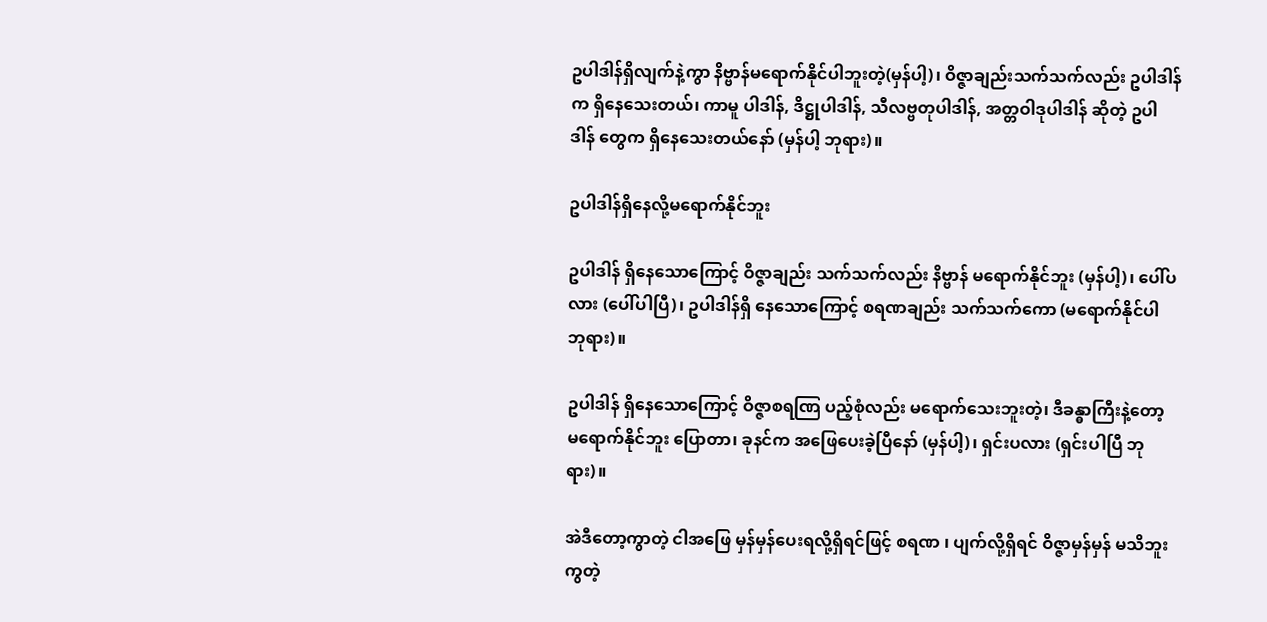ဥပါဒါန်ရှိလျက်နဲ့ကွာ နိဗ္ဗာန်မရောက်နိုင်ပါဘူးတဲ့(မှန်ပါ့)၊ ဝိဇ္ဇာချည်းသက်သက်လည်း ဥပါဒါန်က ရှိနေသေးတယ်၊ ကာမူ ပါဒါန်, ဒိဋ္ဌုပါဒါန်, သီလဗ္ဗတုပါဒါန်, အတ္တဝါဒုပါဒါန် ဆိုတဲ့ ဥပါဒါန် တွေက ရှိနေသေးတယ်နော် (မှန်ပါ့ ဘုရား)။

ဥပါဒါန်ရှိနေလို့မရောက်နိုင်ဘူး

ဥပါဒါန် ရှိနေသောကြောင့် ဝိဇ္ဇာချည်း သက်သက်လည်း နိဗ္ဗာန် မရောက်နိုင်ဘူး (မှန်ပါ့)၊ ပေါ်ပလား (ပေါ်ပါပြီ)၊ ဥပါဒါန်ရှိ နေသောကြောင့် စရဏချည်း သက်သက်ကော (မရောက်နိုင်ပါ ဘုရား)။

ဥပါဒါန် ရှိနေသောကြောင့် ဝိဇ္ဇာစရဏြ ပည့်စုံလည်း မရောက်သေးဘူးတဲ့၊ ဒီခန္ဓာကြီးနဲ့တော့ မရောက်နိုင်ဘူး ပြောတာ၊ ခုနင်က အဖြေပေးခဲ့ပြီနော် (မှန်ပါ့)၊ ရှင်းပလား (ရှင်းပါပြီ ဘုရား)။

အဲဒီတော့ကွာတဲ့ ငါအဖြေ မှန်မှန်ပေးရလို့ရှိရင်ဖြင့် စရဏ ၊ ပျက်လို့ရှိရင် ဝိဇ္ဇာမှန်မှန် မသိဘူးကွတဲ့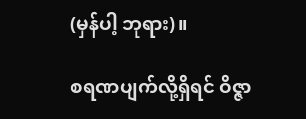(မှန်ပါ့ ဘုရား)။

စရဏပျက်လို့ရှိရင် ဝိဇ္ဇာ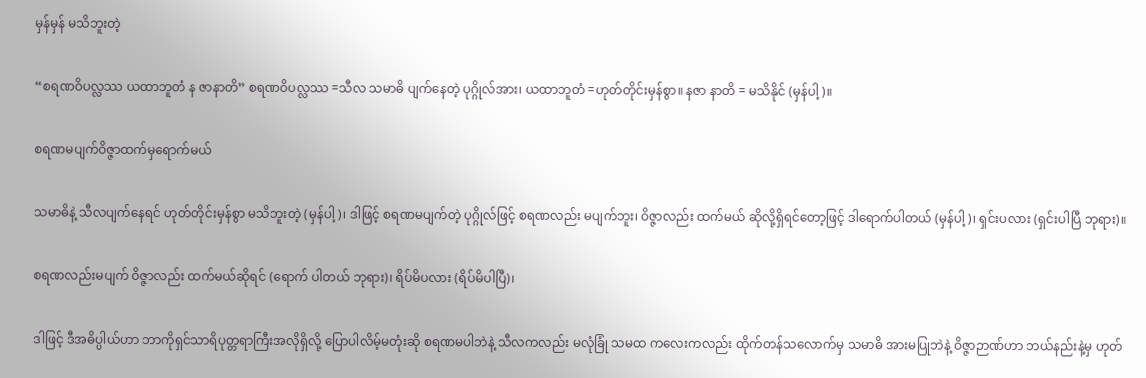မှန်မှန် မသိဘူးတဲ့

“စရဏဝိပလ္လဿ ယထာဘူတံ န ဇာနာတိ” စရဏဝိပလ္လဿ =သီလ သမာဓိ ပျက်နေတဲ့ ပုဂ္ဂိုလ်အား၊ ယထာဘူတံ =ဟုတ်တိုင်းမှန်စွာ။ နဇာ နာတိ = မသိနိုင် (မှန်ပါ့)။

စရဏမပျက်ဝိဇ္ဇာထက်မှရောက်မယ်

သမာဓိနဲ့ သီလပျက်နေရင် ဟုတ်တိုင်းမှန်စွာ မသိဘူးတဲ့ (မှန်ပါ့)၊ ဒါဖြင့် စရဏမပျက်တဲ့ ပုဂ္ဂိုလ်ဖြင့် စရဏလည်း မပျက်ဘူး၊ ဝိဇ္ဇာလည်း ထက်မယ် ဆိုလို့ရှိရင်တော့ဖြင့် ဒါရောက်ပါတယ် (မှန်ပါ့)၊ ရှင်းပလား (ရှင်းပါပြီ ဘုရား)။

စရဏလည်းမပျက် ဝိဇ္ဇာလည်း ထက်မယ်ဆိုရင် (ရောက် ပါတယ် ဘုရား)၊ ရိပ်မိပလား (ရိပ်မိပါပြီ)၊

ဒါဖြင့် ဒီအဓိပ္ပါယ်ဟာ ဘာကိုရှင်သာရိပုတ္တရာကြီးအလိုရှိလို့ ပြောပါလိမ့်မတုံးဆို စရဏမပါဘဲနဲ့ သီလကလည်း မလုံခြုံ သမထ ကလေးကလည်း ထိုက်တန်သလောက်မှ သမာဓိ အားမပြုဘဲနဲ့ ဝိဇ္ဇာဉာဏ်ဟာ ဘယ်နည်းနဲ့မှ ဟုတ်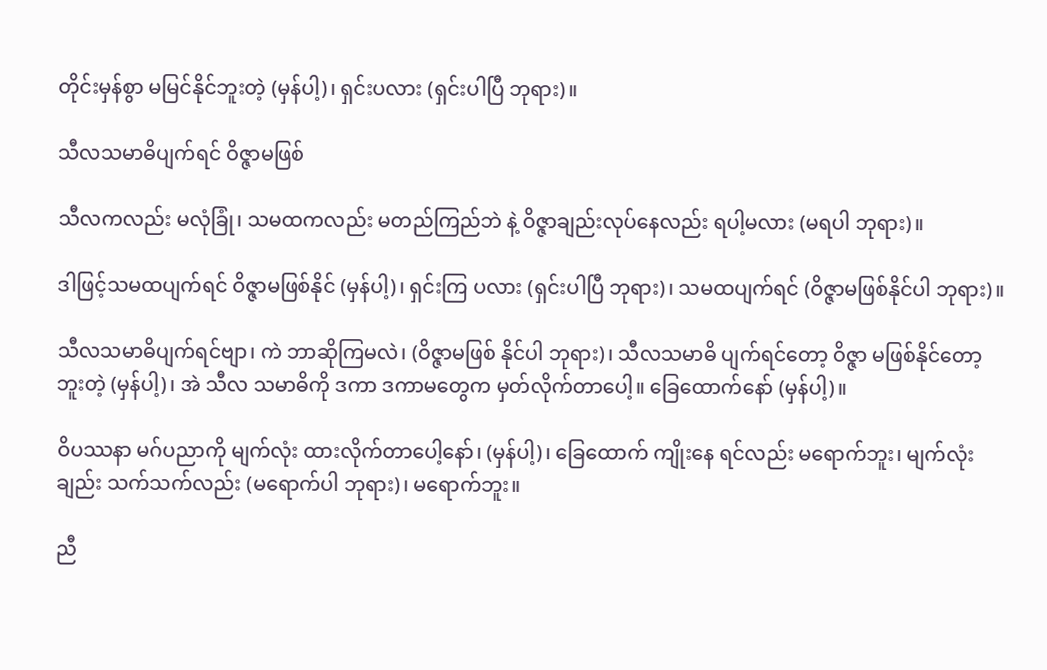တိုင်းမှန်စွာ မမြင်နိုင်ဘူးတဲ့ (မှန်ပါ့)၊ ရှင်းပလား (ရှင်းပါပြီ ဘုရား)။

သီလသမာဓိပျက်ရင် ဝိဇ္ဇာမဖြစ်

သီလကလည်း မလုံခြုံ၊ သမထကလည်း မတည်ကြည်ဘဲ နဲ့ ဝိဇ္ဇာချည်းလုပ်နေလည်း ရပါ့မလား (မရပါ ဘုရား)။

ဒါဖြင့်သမထပျက်ရင် ဝိဇ္ဇာမဖြစ်နိုင် (မှန်ပါ့)၊ ရှင်းကြ ပလား (ရှင်းပါပြီ ဘုရား)၊ သမထပျက်ရင် (ဝိဇ္ဇာမဖြစ်နိုင်ပါ ဘုရား)။

သီလသမာဓိပျက်ရင်ဗျာ၊ ကဲ ဘာဆိုကြမလဲ၊ (ဝိဇ္ဇာမဖြစ် နိုင်ပါ ဘုရား)၊ သီလသမာဓိ ပျက်ရင်တော့ ဝိဇ္ဇာ မဖြစ်နိုင်တော့ ဘူးတဲ့ (မှန်ပါ့)၊ အဲ သီလ သမာဓိကို ဒကာ ဒကာမတွေက မှတ်လိုက်တာပေါ့။ ခြေထောက်နော် (မှန်ပါ့)။

ဝိပဿနာ မဂ်ပညာကို မျက်လုံး ထားလိုက်တာပေါ့နော်၊ (မှန်ပါ့)၊ ခြေထောက် ကျိုးနေ ရင်လည်း မရောက်ဘူး၊ မျက်လုံး ချည်း သက်သက်လည်း (မရောက်ပါ ဘုရား)၊ မရောက်ဘူး။

ညီ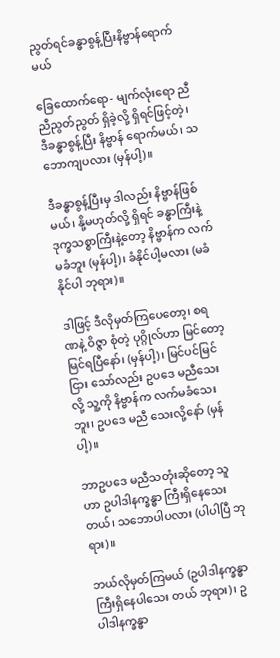ညွတ်ရင်ခန္ဓာစွန့်ပြီးနိဗ္ဗာန်ရောက်မယ်

ခြေထောက်ရော- မျက်လုံးရော ညီညီညွတ်ညွတ် ရှိခဲ့လို့ ရှိရင်ဖြင့်တဲ့၊ ဒီခန္ဓာစွန့်ပြီး နိဗ္ဗာန် ရောက်မယ်၊ သဘောကျပလား (မှန်ပါ့)။

ဒီခန္ဓာစွန့်ပြီးမှ ဒါလည်း နိဗ္ဗာန်ဖြစ်မယ်၊ နို့မဟုတ်လို့ ရှိရင် ခန္ဓာကြီးနဲ့ ဒုက္ခသစ္စာကြီးနဲ့တော့ နိဗ္ဗာန်က လက်မခံဘူး (မှန်ပါ့)၊ ခံနိုင်ပါ့မလား (မခံနိုင်ပါ ဘုရား)။

ဒါဖြင့် ဒီလိုမှတ်ကြပေတော့၊ စရဏနဲ့ ဝိဇ္ဇာ စုံတဲ့ ပုဂ္ဂိုလ်ဟာ မြင်တော့ မြင်ရပြီနော်၊ (မှန်ပါ့)၊ မြင်ပင်မြင်ငြား သော်လည်း ဥပဒေ မညီသေးလို့ သူ့ကို နိဗ္ဗာန်က လက်မခံသေးဘူး၊ ဥပဒေ မညီ သေးလို့နော် (မှန်ပါ့)။

ဘာဥပဒေ မညီသတုံးဆိုတော့ သူဟာ ဥပါဒါနက္ခန္ဓာ ကြီးရှိနေသေးတယ်၊ သဘောပါပလား (ပါပါပြီ ဘုရား)။

ဘယ်လိုမှတ်ကြမယ် (ဥပါဒါနက္ခန္ဓာကြီးရှိနေပါသေး တယ် ဘုရား)၊ ဥပါဒါနက္ခန္ဓာ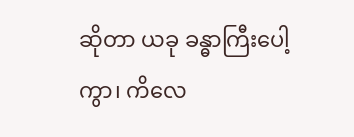ဆိုတာ ယခု ခန္ဓာကြီးပေါ့ကွာ၊ ကိလေ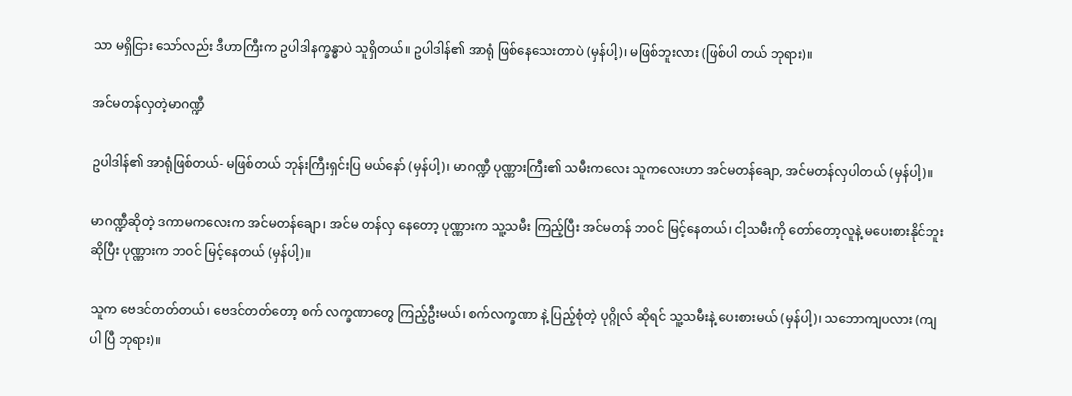သာ မရှိငြား သော်လည်း ဒီဟာကြီးက ဥပါဒါနက္ခန္ဓာပဲ သူရှိတယ်။ ဥပါဒါန်၏ အာရုံ ဖြစ်နေသေးတာပဲ (မှန်ပါ့)၊ မဖြစ်ဘူးလား (ဖြစ်ပါ တယ် ဘုရား)။

အင်မတန်လှတဲ့မာဂဏ္ဍီ

ဥပါဒါန်၏ အာရုံဖြစ်တယ်- မဖြစ်တယ် ဘုန်းကြီးရှင်းပြ မယ်နော် (မှန်ပါ့)၊ မာဂဏ္ဍီ ပုဏ္ဏားကြီး၏ သမီးကလေး သူကလေးဟာ အင်မတန်ချော, အင်မတန်လှပါတယ် (မှန်ပါ့)။

မာဂဏ္ဍီဆိုတဲ့ ဒကာမကလေးက အင်မတန်ချော၊ အင်မ တန်လှ နေတော့ ပုဏ္ဏားက သူ့သမီး ကြည့်ပြီး အင်မတန် ဘဝင် မြင့်နေတယ်၊ ငါ့သမီးကို တော်တော့လူနဲ့ မပေးစားနိုင်ဘူး ဆိုပြီး ပုဏ္ဏားက ဘဝင် မြင့်နေတယ် (မှန်ပါ့)။

သူက ဗေဒင်တတ်တယ်၊ ဗေဒင်တတ်တော့ စက် လက္ခဏာတွေ ကြည့်ဦးမယ်၊ စက်လက္ခဏာ နဲ့ ပြည့်စုံတဲ့ ပုဂ္ဂိုလ် ဆိုရင် သူ့သမီးနဲ့ ပေးစားမယ် (မှန်ပါ့)၊ သဘောကျပလား (ကျပါ ပြီ ဘုရား)။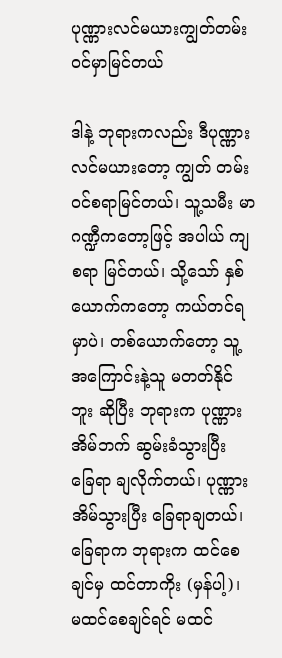ပုဏ္ဏားလင်မယားကျွတ်တမ်းဝင်မှာမြင်တယ်

ဒါနဲ့ ဘုရားကလည်း ဒီပုဏ္ဏား လင်မယားတော့ ကျွတ် တမ်းဝင်စရာမြင်တယ်၊ သူ့သမီး မာဂဏ္ဍီကတော့ဖြင့် အပါယ် ကျ စရာ မြင်တယ်၊ သို့သော် နှစ်ယောက်ကတော့ ကယ်တင်ရ မှာပဲ၊ တစ်ယောက်တော့ သူ့အကြောင်းနဲ့သူ မတတ်နိုင်ဘူး ဆိုပြီး ဘုရားက ပုဏ္ဏားအိမ်ဘက် ဆွမ်းခံသွားပြီး ခြေရာ ချလိုက်တယ်၊ ပုဏ္ဏားအိမ်သွားပြီး ခြေရာချတယ်၊ ခြေရာက ဘုရားက ထင်စေချင်မှ ထင်တာကိုး (မှန်ပါ့)၊ မထင်စေချင်ရင် မထင်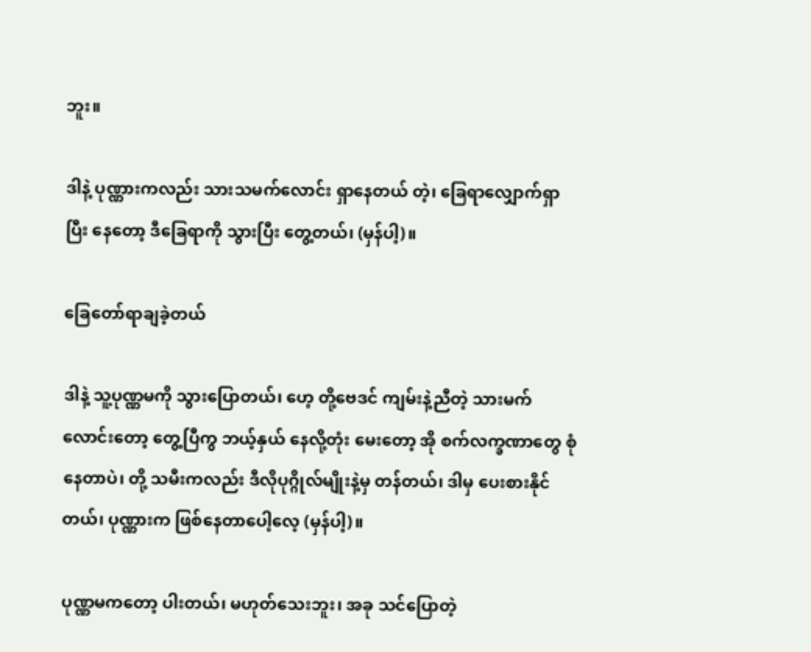ဘူး။

ဒါနဲ့ ပုဏ္ဏားကလည်း သားသမက်လောင်း ရှာနေတယ် တဲ့၊ ခြေရာလျှောက်ရှာပြီး နေတော့ ဒီခြေရာကို သွားပြီး တွေ့တယ်၊ (မှန်ပါ့)။

ခြေတော်ရာချခဲ့တယ်

ဒါနဲ့ သူ့ပုဏ္ဏမကို သွားပြောတယ်၊ ဟေ့ တို့ဗေဒင် ကျမ်းနဲ့ညီတဲ့ သားမက်လောင်းတော့ တွေ့ပြီကွ ဘယ့်နှယ် နေလို့တုံး မေးတော့ အို စက်လက္ခဏာတွေ စုံနေတာပဲ၊ တို့ သမီးကလည်း ဒီလိုပုဂ္ဂိုလ်မျိုးနဲ့မှ တန်တယ်၊ ဒါမှ ပေးစားနိုင်တယ်၊ ပုဏ္ဏားက ဖြစ်နေတာပေါ့လေ့ (မှန်ပါ့)။

ပုဏ္ဏမကတော့ ပါးတယ်၊ မဟုတ်သေးဘူး၊ အခု သင်ပြောတဲ့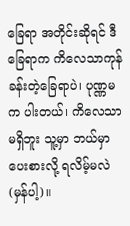ခြေရာ အတိုင်းဆိုရင် ဒီခြေရာက ကိလေသာကုန် ခန်းတဲ့ခြေရာပဲ၊ ပုဏ္ဏမက ပါးတယ်၊ ကိလေသာ မရှိဘူး သူ့မှာ ဘယ်မှာ ပေးစားလို့ ရလိမ့်မလဲ (မှန်ပါ့)။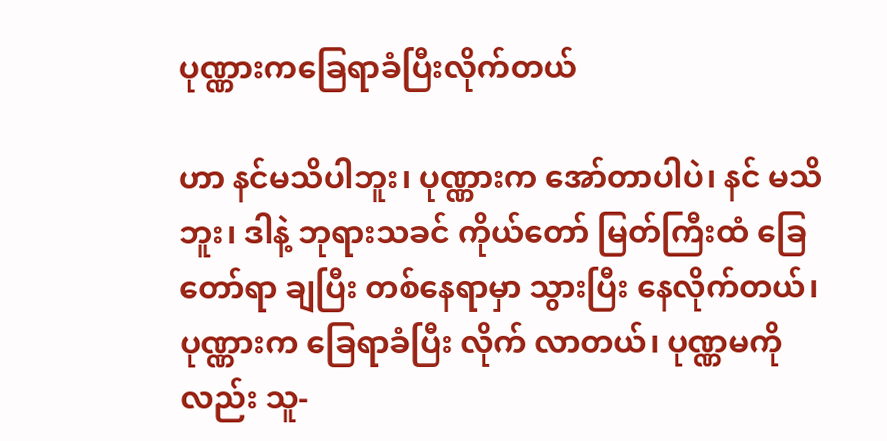ပုဏ္ဏားကခြေရာခံပြီးလိုက်တယ်

ဟာ နင်မသိပါဘူး၊ ပုဏ္ဏားက အော်တာပါပဲ၊ နင် မသိဘူး၊ ဒါနဲ့ ဘုရားသခင် ကိုယ်တော် မြတ်ကြီးထံ ခြေတော်ရာ ချပြီး တစ်နေရာမှာ သွားပြီး နေလိုက်တယ်၊ ပုဏ္ဏားက ခြေရာခံပြီး လိုက် လာတယ်၊ ပုဏ္ဏမကိုလည်း သူ-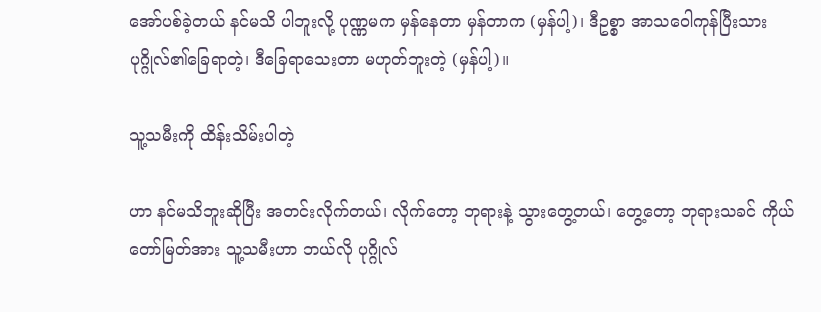အော်ပစ်ခဲ့တယ် နင်မသိ ပါဘူးလို့ ပုဏ္ဏမက မှန်နေတာ မှန်တာက (မှန်ပါ့)၊ ဒီဥစ္စာ အာသဝေါကုန်ပြီးသား ပုဂ္ဂိုလ်၏ခြေရာတဲ့၊ ဒီခြေရာသေးတာ မဟုတ်ဘူးတဲ့ (မှန်ပါ့)။

သူ့သမီးကို ထိန်းသိမ်းပါတဲ့

ဟာ နင်မသိဘူးဆိုပြီး အတင်းလိုက်တယ်၊ လိုက်တော့ ဘုရားနဲ့ သွားတွေ့တယ်၊ တွေ့တော့ ဘုရားသခင် ကိုယ်တော်မြတ်အား သူ့သမီးဟာ ဘယ်လို ပုဂ္ဂိုလ်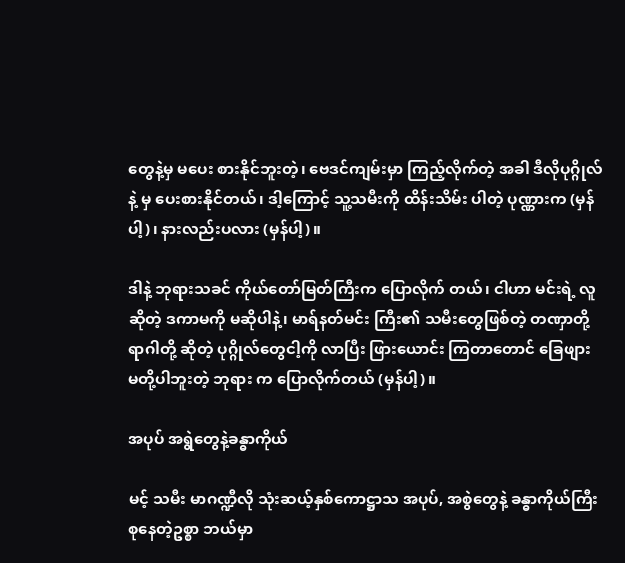တွေနဲ့မှ မပေး စားနိုင်ဘူးတဲ့၊ ဗေဒင်ကျမ်းမှာ ကြည့်လိုက်တဲ့ အခါ ဒီလိုပုဂ္ဂိုလ်နဲ့ မှ ပေးစားနိုင်တယ်၊ ဒါ့ကြောင့် သူ့သမီးကို ထိန်းသိမ်း ပါတဲ့ ပုဏ္ဏားက (မှန်ပါ့)၊ နားလည်းပလား (မှန်ပါ့)။

ဒါနဲ့ ဘုရားသခင် ကိုယ်တော်မြတ်ကြီးက ပြောလိုက် တယ်၊ ငါဟာ မင်းရဲ့ လူဆိုတဲ့ ဒကာမကို မဆိုပါနဲ့၊ မာရ်နတ်မင်း ကြီး၏ သမီးတွေဖြစ်တဲ့ တဏှာတို့ ရာဂါတို့ ဆိုတဲ့ ပုဂ္ဂိုလ်တွေငါ့ကို လာပြီး ဖြားယောင်း ကြတာတောင် ခြေဖျား မတို့ပါဘူးတဲ့ ဘုရား က ပြောလိုက်တယ် (မှန်ပါ့)။

အပုပ် အရွဲတွေနဲ့ခန္ဓာကိုယ်

မင့် သမီး မာဂဏ္ဍီလို သုံးဆယ့်နှစ်ကောဋ္ဌာသ အပုပ်, အစွဲတွေနဲ့ ခန္ဓာကိုယ်ကြီးစုနေတဲ့ဥစ္စာ ဘယ်မှာ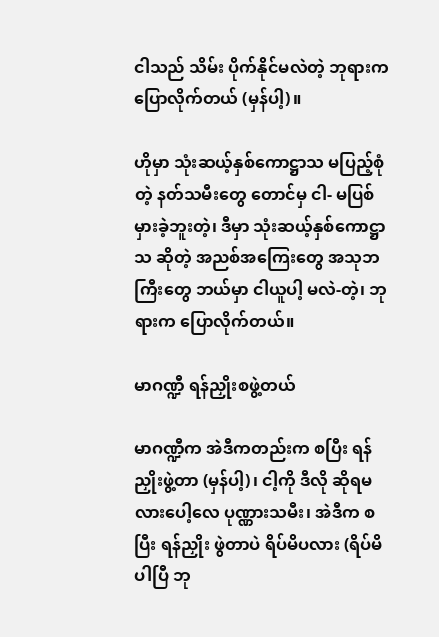ငါသည် သိမ်း ပိုက်နိုင်မလဲတဲ့ ဘုရားက ပြောလိုက်တယ် (မှန်ပါ့)။

ဟိုမှာ သုံးဆယ့်နှစ်ကောဋ္ဌာသ မပြည့်စုံတဲ့ နတ်သမီးတွေ တောင်မှ ငါ- မပြစ်မှားခဲ့ဘူးတဲ့၊ ဒီမှာ သုံးဆယ့်နှစ်ကောဋ္ဌာသ ဆိုတဲ့ အညစ်အကြေးတွေ အသုဘကြီးတွေ ဘယ်မှာ ငါယူပါ့ မလဲ-တဲ့၊ ဘုရားက ပြောလိုက်တယ်။

မာဂဏ္ဍီ ရန်ညှိုးစဖွဲ့တယ်

မာဂဏ္ဍီက အဲဒီကတည်းက စပြီး ရန်ညှိုးဖွဲ့တာ (မှန်ပါ့)၊ ငါ့ကို ဒီလို ဆိုရမလားပေါ့လေ ပုဏ္ဏားသမီး၊ အဲဒီက စပြီး ရန်ညှိုး ဖွဲတာပဲ ရိပ်မိပလား (ရိပ်မိပါပြီ ဘု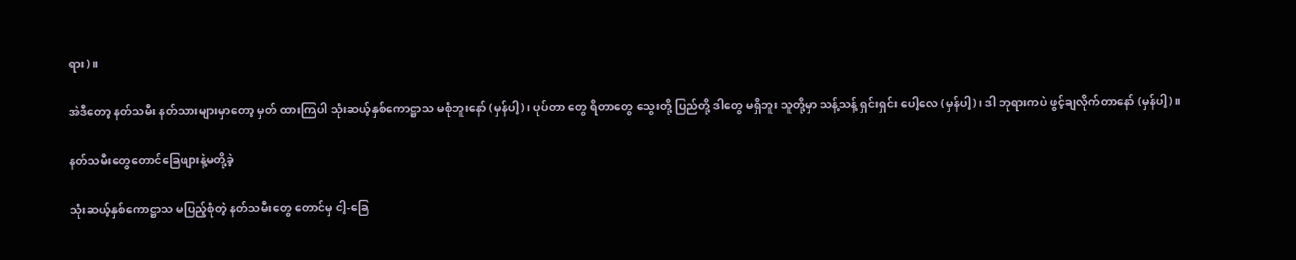ရား)။

အဲဒီတော့ နတ်သမီး နတ်သားများမှာတော့ မှတ် ထားကြပါ သုံးဆယ့်နှစ်ကောဋ္ဌာသ မစုံဘူးနော် (မှန်ပါ့)၊ ပုပ်တာ တွေ ရိတာတွေ သွေးတို့ ပြည်တို့ ဒါတွေ မရှိဘူး သူတို့မှာ သန့်သန့် ရှင်းရှင်း ပေါ့လေ (မှန်ပါ့)၊ ဒါ ဘုရားကပဲ ဖွင့်ချလိုက်တာနော် (မှန်ပါ့)။

နတ်သမီးတွေတောင်ခြေဖျားနဲ့မတို့ခဲ့

သုံးဆယ့်နှစ်ကောဋ္ဌာသ မပြည့်စုံတဲ့ နတ်သမီးတွေ တောင်မှ ငါ့-ခြေ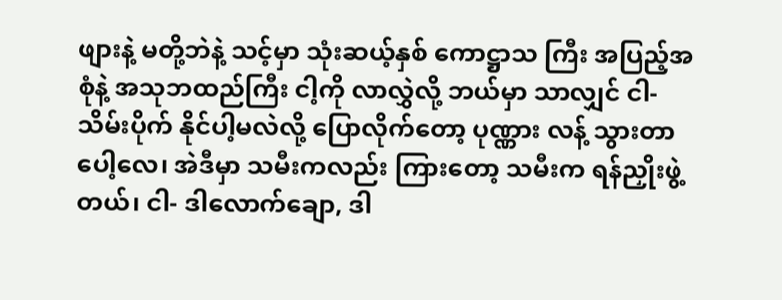ဖျားနဲ့ မတို့ဘဲနဲ့ သင့်မှာ သုံးဆယ့်နှစ် ကောဋ္ဌာသ ကြီး အပြည့်အစုံနဲ့ အသုဘထည်ကြီး ငါ့ကို လာလွှဲလို့ ဘယ်မှာ သာလျှင် ငါ-သိမ်းပိုက် နိုင်ပါ့မလဲလို့ ပြောလိုက်တော့ ပုဏ္ဏား လန့် သွားတာပေါ့လေ၊ အဲဒီမှာ သမီးကလည်း ကြားတော့ သမီးက ရန်ညှိုးဖွဲ့တယ်၊ ငါ- ဒါလောက်ချော, ဒါ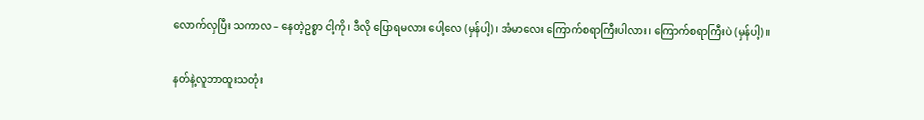လောက်လှပြီး သကာလ – နေတဲ့ဥစ္စာ ငါ့ကို၊ ဒီလို ပြောရမလား ပေါ့လေ (မှန်ပါ့)၊ အံမာလေး ကြောက်စရာကြီးပါလား၊ ကြောက်စရာကြီးပဲ (မှန်ပါ့)။

နတ်နဲ့လူဘာထူးသတုံး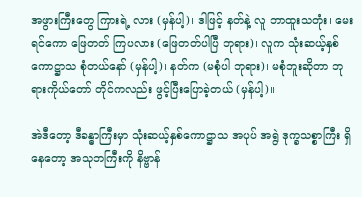အဖွားကြီးတွေ ကြားရဲ့ လား (မှန်ပါ့)၊ ဒါဖြင့် နတ်နဲ့ လူ ဘာထူးသတုံး၊ မေးရင်ကော ဖြေတတ် ကြပလား (ဖြေတတ်ပါပြီ ဘုရား)၊ လူက သုံးဆယ့်နှစ်ကောဋ္ဌာသ စုံတယ်နော် (မှန်ပါ့)၊ နတ်က (မစုံပါ ဘုရား)၊ မစုံဘူးဆိုတာ ဘုရားကိုယ်တော် တိုင်ကလည်း ဖွင့်ပြီးပြောခဲ့တယ် (မှန်ပါ့)။

အဲဒီတော့ ဒီခန္ဓာကြီးမှာ သုံးဆယ့်နှစ်ကောဋ္ဌာသ အပုပ် အရွဲ ဒုက္ခသစ္စာကြီး ရှိနေတော့ အသုဘကြီးကို နိဗ္ဗာန်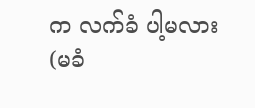က လက်ခံ ပါ့မလား (မခံ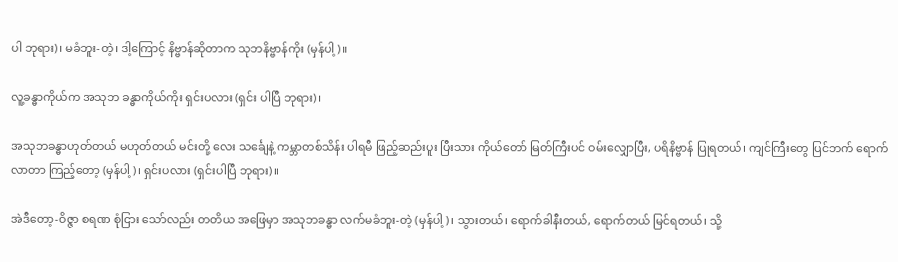ပါ ဘုရား)၊ မခံဘူး-တဲ့၊ ဒါ့ကြောင့် နိဗ္ဗာန်ဆိုတာက သုဘနိဗ္ဗာန်ကိုး (မှန်ပါ့)။

လူ့ခန္ဓာကိုယ်က အသုဘ ခန္ဓာကိုယ်ကိုး ရှင်းပလား (ရှင်း ပါပြီ ဘုရား)၊

အသုဘခန္ဓာဟုတ်တယ် မဟုတ်တယ် မင်းတို့ လေး သင်္ချေနဲ့ ကမ္ဘာတစ်သိန်း ပါရမီ ဖြည့်ဆည်းပူး ပြီးသား ကိုယ်တော် မြတ်ကြီးပင် ဝမ်းလျှောပြီး, ပရိနိဗ္ဗာန် ပြုရတယ်၊ ကျင်ကြီးတွေ ပြင်ဘက် ရောက်လာတာ ကြည့်တော့ (မှန်ပါ့)၊ ရှင်းပလား (ရှင်းပါပြီ ဘုရား)။

အဲဒီတော့-ဝိဇ္ဇာ စရဏ စုံငြား သော်လည်း တတိယ အဖြေမှာ အသုဘခန္ဓာ လက်မခံဘူး-တဲ့ (မှန်ပါ့)၊ သွားတယ်၊ ရောက်ခါနီးတယ်, ရောက်တယ် မြင်ရတယ်၊ သို့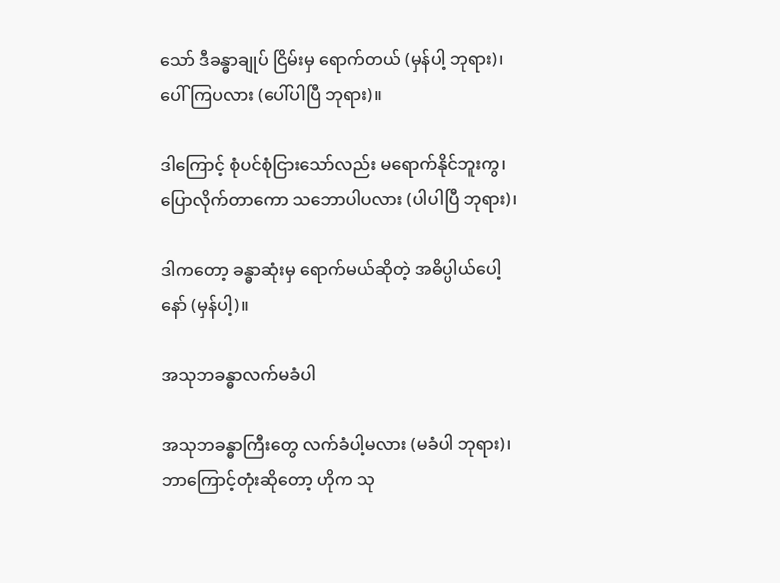သော် ဒီခန္ဓာချုပ် ငြိမ်းမှ ရောက်တယ် (မှန်ပါ့ ဘုရား)၊ ပေါ်ကြပလား (ပေါ်ပါပြီ ဘုရား)။

ဒါကြောင့် စုံပင်စုံငြားသော်လည်း မရောက်နိုင်ဘူးကွ၊ ပြောလိုက်တာကော သဘောပါပလား (ပါပါပြီ ဘုရား)၊

ဒါကတော့ ခန္ဓာဆုံးမှ ရောက်မယ်ဆိုတဲ့ အဓိပ္ပါယ်ပေါ့နော် (မှန်ပါ့)။

အသုဘခန္ဓာလက်မခံပါ

အသုဘခန္ဓာကြီးတွေ လက်ခံပါ့မလား (မခံပါ ဘုရား)၊ ဘာကြောင့်တုံးဆိုတော့ ဟိုက သု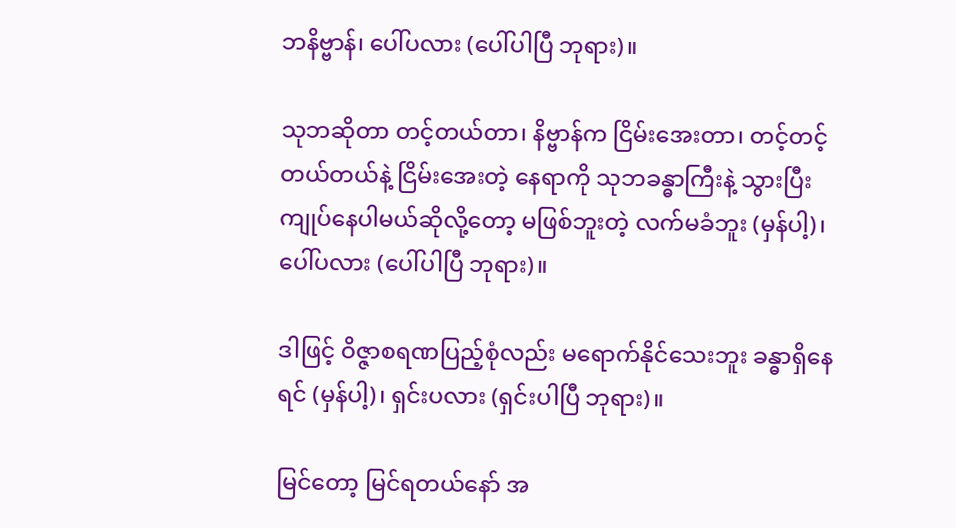ဘနိဗ္ဗာန်၊ ပေါ်ပလား (ပေါ်ပါပြီ ဘုရား)။

သုဘဆိုတာ တင့်တယ်တာ၊ နိဗ္ဗာန်က ငြိမ်းအေးတာ၊ တင့်တင့်တယ်တယ်နဲ့ ငြိမ်းအေးတဲ့ နေရာကို သုဘခန္ဓာကြီးနဲ့ သွားပြီး ကျုပ်နေပါမယ်ဆိုလို့တော့ မဖြစ်ဘူးတဲ့ လက်မခံဘူး (မှန်ပါ့)၊ ပေါ်ပလား (ပေါ်ပါပြီ ဘုရား)။

ဒါဖြင့် ဝိဇ္ဇာစရဏပြည့်စုံလည်း မရောက်နိုင်သေးဘူး ခန္ဓာရှိနေရင် (မှန်ပါ့)၊ ရှင်းပလား (ရှင်းပါပြီ ဘုရား)။

မြင်တော့ မြင်ရတယ်နော် အ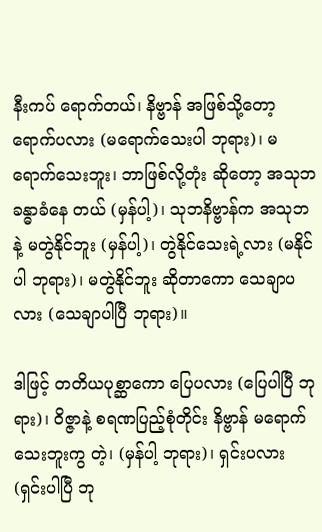နီးကပ် ရောက်တယ်၊ နိဗ္ဗာန် အဖြစ်သို့တော့ ရောက်ပလား (မရောက်သေးပါ ဘုရား)၊ မရောက်သေးဘူး၊ ဘာဖြစ်လို့တုံး ဆိုတော့ အသုဘ ခန္ဓာခံနေ တယ် (မှန်ပါ့)၊ သုဘနိဗ္ဗာန်က အသုဘနဲ့ မတွဲနိုင်ဘူး (မှန်ပါ့)၊ တွဲနိုင်သေးရဲ့လား (မနိုင်ပါ ဘုရား)၊ မတွဲနိုင်ဘူး ဆိုတာကော သေချာပလား (သေချာပါပြီ ဘုရား)။

ဒါဖြင့် တတိယပုစ္ဆာကော ပြေပလား (ပြေပါပြီ ဘုရား)၊ ဝိဇ္ဇာနဲ့ စရဏပြည့်စုံတိုင်း နိဗ္ဗာန် မရောက်သေးဘူးကွ တဲ့၊ (မှန်ပါ့ ဘုရား)၊ ရှင်းပလား (ရှင်းပါပြီ ဘု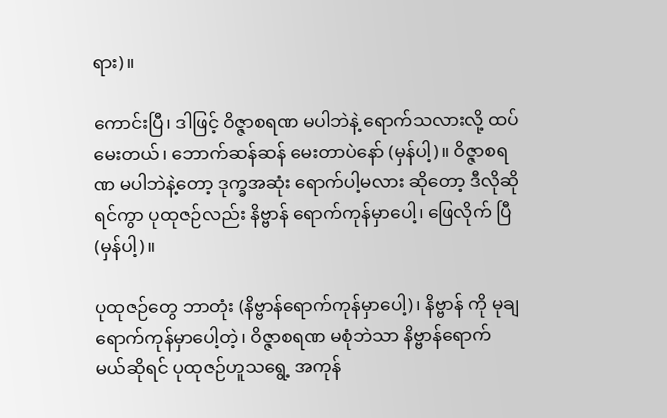ရား)။

ကောင်းပြီ၊ ဒါဖြင့် ဝိဇ္ဇာစရဏ မပါဘဲနဲ့ ရောက်သလားလို့ ထပ်မေးတယ်၊ ဘောက်ဆန်ဆန် မေးတာပဲနော် (မှန်ပါ့)။ ဝိဇ္ဇာစရဏ မပါဘဲနဲ့တော့ ဒုက္ခအဆုံး ရောက်ပါ့မလား ဆိုတော့ ဒီလိုဆိုရင်ကွာ ပုထုဇဉ်လည်း နိဗ္ဗာန် ရောက်ကုန်မှာပေါ့၊ ဖြေလိုက် ပြီ (မှန်ပါ့)။

ပုထုဇဉ်တွေ ဘာတုံး (နိဗ္ဗာန်ရောက်ကုန်မှာပေါ့)၊ နိဗ္ဗာန် ကို မုချ ရောက်ကုန်မှာပေါ့တဲ့၊ ဝိဇ္ဇာစရဏ မစုံဘဲသာ နိဗ္ဗာန်ရောက် မယ်ဆိုရင် ပုထုဇဉ်ဟူသရွေ့ အကုန်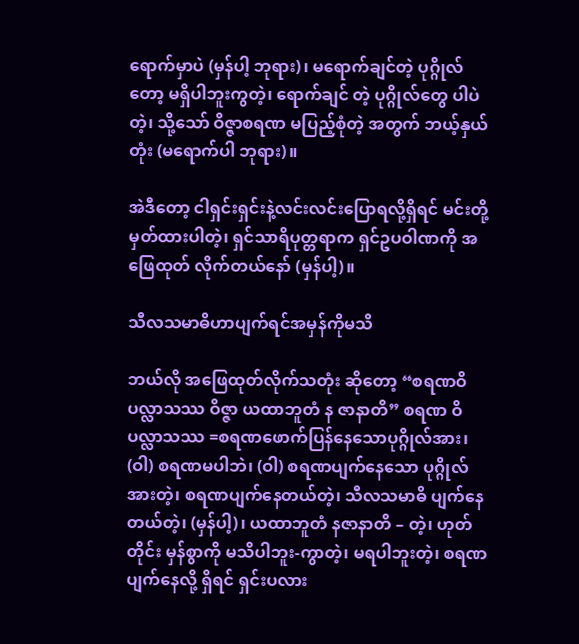ရောက်မှာပဲ (မှန်ပါ့ ဘုရား)၊ မရောက်ချင်တဲ့ ပုဂ္ဂိုလ်တော့ မရှိပါဘူးကွတဲ့၊ ရောက်ချင် တဲ့ ပုဂ္ဂိုလ်တွေ ပါပဲတဲ့၊ သို့သော် ဝိဇ္ဇာစရဏ မပြည့်စုံတဲ့ အတွက် ဘယ့်နှယ်တုံး (မရောက်ပါ ဘုရား)။

အဲဒီတော့ ငါရှင်းရှင်းနဲ့လင်းလင်းပြောရလို့ရှိရင် မင်းတို့ မှတ်ထားပါတဲ့၊ ရှင်သာရိပုတ္တရာက ရှင်ဥပဝါဏကို အဖြေထုတ် လိုက်တယ်နော် (မှန်ပါ့)။

သီလသမာဓိဟာပျက်ရင်အမှန်ကိုမသိ

ဘယ်လို အဖြေထုတ်လိုက်သတုံး ဆိုတော့ “စရဏဝိပလ္လာသဿ ဝိဇ္ဇာ ယထာဘူတံ န ဇာနာတိ” စရဏ ဝိပလ္လာသဿ =စရဏဖောက်ပြန်နေသောပုဂ္ဂိုလ်အား၊ (ဝါ) စရဏမပါဘဲ၊ (ဝါ) စရဏပျက်နေသော ပုဂ္ဂိုလ်အားတဲ့၊ စရဏပျက်နေတယ်တဲ့၊ သီလသမာဓိ ပျက်နေတယ်တဲ့၊ (မှန်ပါ့)၊ ယထာဘူတံ နဇာနာတိ – တဲ့၊ ဟုတ်တိုင်း မှန်စွာကို မသိပါဘူး-ကွာတဲ့၊ မရပါဘူးတဲ့၊ စရဏ ပျက်နေလို့ ရှိရင် ရှင်းပလား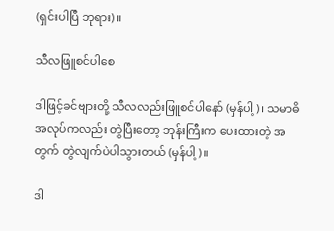(ရှင်းပါပြီ ဘုရား)။

သီလဖြူစင်ပါစေ

ဒါဖြင့်ခင်ဗျားတို့ သီလလည်းဖြူစင်ပါနော် (မှန်ပါ့)၊ သမာဓိအလုပ်ကလည်း တွဲပြီးတော့ ဘုန်းကြီးက ပေးထားတဲ့ အတွက် တွဲလျက်ပဲပါသွားတယ် (မှန်ပါ့)။

ဒါ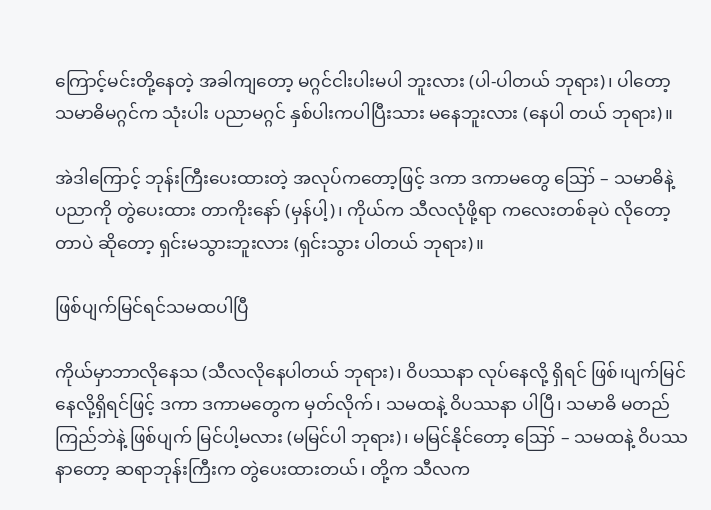ကြောင့်မင်းတို့နေတဲ့ အခါကျတော့ မဂ္ဂင်ငါးပါးမပါ ဘူးလား (ပါ-ပါတယ် ဘုရား)၊ ပါတော့ သမာဓိမဂ္ဂင်က သုံးပါး ပညာမဂ္ဂင် နှစ်ပါးကပါပြီးသား မနေဘူးလား (နေပါ တယ် ဘုရား)။

အဲဒါကြောင့် ဘုန်းကြီးပေးထားတဲ့ အလုပ်ကတော့ဖြင့် ဒကာ ဒကာမတွေ ဪ – သမာဓိနဲ့ ပညာကို တွဲပေးထား တာကိုးနော် (မှန်ပါ့)၊ ကိုယ်က သီလလုံဖို့ရာ ကလေးတစ်ခုပဲ လိုတော့တာပဲ ဆိုတော့ ရှင်းမသွားဘူးလား (ရှင်းသွား ပါတယ် ဘုရား)။

ဖြစ်ပျက်မြင်ရင်သမထပါပြီ

ကိုယ်မှာဘာလိုနေသ (သီလလိုနေပါတယ် ဘုရား)၊ ဝိပဿနာ လုပ်နေလို့ ရှိရင် ဖြစ်၊ပျက်မြင် နေလို့ရှိရင်ဖြင့် ဒကာ ဒကာမတွေက မှတ်လိုက်၊ သမထနဲ့ ဝိပဿနာ ပါပြီ၊ သမာဓိ မတည်ကြည်ဘဲနဲ့ ဖြစ်ပျက် မြင်ပါ့မလား (မမြင်ပါ ဘုရား)၊ မမြင်နိုင်တော့ ဪ – သမထနဲ့ ဝိပဿနာတော့ ဆရာဘုန်းကြီးက တွဲပေးထားတယ်၊ တို့က သီလက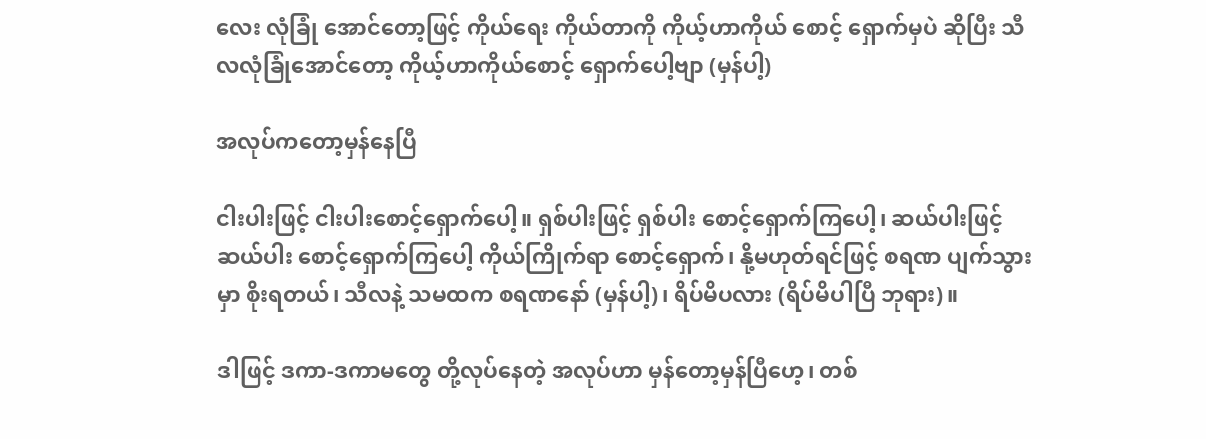လေး လုံခြုံ အောင်တော့ဖြင့် ကိုယ်ရေး ကိုယ်တာကို ကိုယ့်ဟာကိုယ် စောင့် ရှောက်မှပဲ ဆိုပြီး သီလလုံခြုံအောင်တော့ ကိုယ့်ဟာကိုယ်စောင့် ရှောက်ပေါ့ဗျာ (မှန်ပါ့)

အလုပ်ကတော့မှန်နေပြီ

ငါးပါးဖြင့် ငါးပါးစောင့်ရှောက်ပေါ့။ ရှစ်ပါးဖြင့် ရှစ်ပါး စောင့်ရှောက်ကြပေါ့၊ ဆယ်ပါးဖြင့် ဆယ်ပါး စောင့်ရှောက်ကြပေါ့ ကိုယ်ကြိုက်ရာ စောင့်ရှောက်၊ နို့မဟုတ်ရင်ဖြင့် စရဏ ပျက်သွား မှာ စိုးရတယ်၊ သီလနဲ့ သမထက စရဏနော် (မှန်ပါ့)၊ ရိပ်မိပလား (ရိပ်မိပါပြီ ဘုရား)။

ဒါဖြင့် ဒကာ-ဒကာမတွေ တို့လုပ်နေတဲ့ အလုပ်ဟာ မှန်တော့မှန်ပြီဟေ့၊ တစ်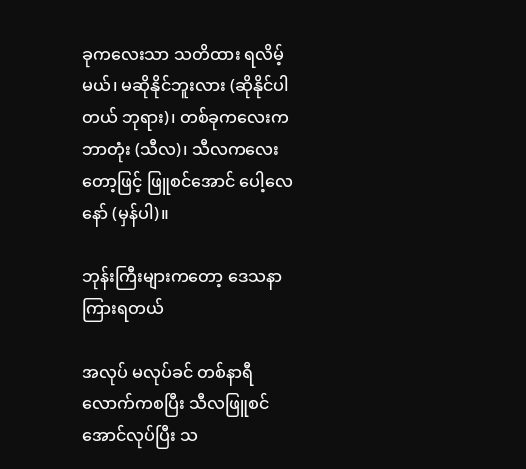ခုကလေးသာ သတိထား ရလိမ့်မယ်၊ မဆိုနိုင်ဘူးလား (ဆိုနိုင်ပါတယ် ဘုရား)၊ တစ်ခုကလေးက ဘာတုံး (သီလ)၊ သီလကလေး တော့ဖြင့် ဖြူစင်အောင် ပေါ့လေ နော် (မှန်ပါ)။

ဘုန်းကြီးများကတော့ ဒေသနာကြားရတယ်

အလုပ် မလုပ်ခင် တစ်နာရီလောက်ကစပြီး သီလဖြူစင် အောင်လုပ်ပြီး သ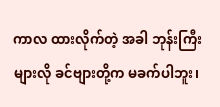ကာလ ထားလိုက်တဲ့ အခါ ဘုန်းကြီးများလို ခင်ဗျားတို့က မခက်ပါဘူး၊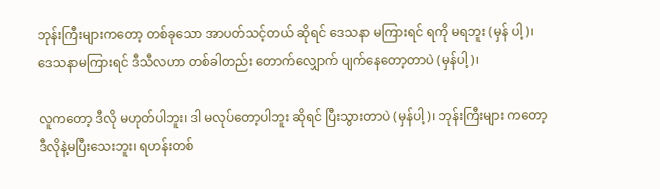ဘုန်းကြီးများကတော့ တစ်ခုသော အာပတ်သင့်တယ် ဆိုရင် ဒေသနာ မကြားရင် ရကို မရဘူး (မှန် ပါ့)၊ ဒေသနာမကြားရင် ဒီသီလဟာ တစ်ခါတည်း တောက်လျှောက် ပျက်နေတော့တာပဲ (မှန်ပါ့)၊

လူကတော့ ဒီလို မဟုတ်ပါဘူး၊ ဒါ မလုပ်တော့ပါဘူး ဆိုရင် ပြီးသွားတာပဲ (မှန်ပါ့)၊ ဘုန်းကြီးများ ကတော့ ဒီလိုနဲ့မပြီးသေးဘူး၊ ရဟန်းတစ်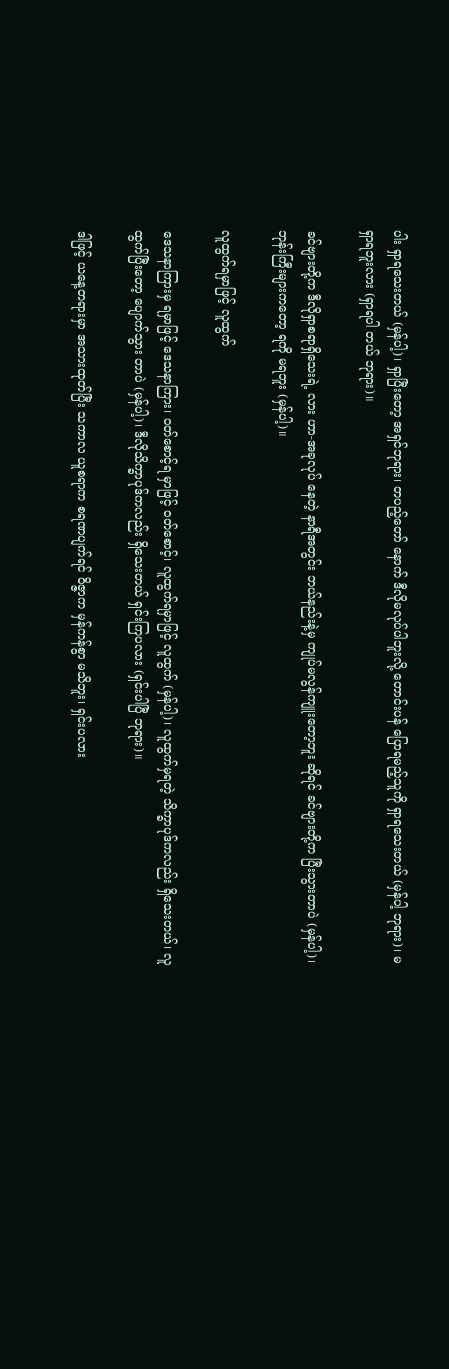ပါး ရှာရသေးတယ် (မှန်ပါ့)၊ ရှာပြီးတော့ အရှင်ဘုရား၊ တပည့်တော် နောက် ဒီလိုမလုပ်ပါဘူးလို့ တောင်းပန် ပြောရမည့်သူကို ရှာရသေးတယ် (မှန်ပါ့ ဘုရား)၊ မရှာရဘူးလား (ရှာရပါ တယ် ဘုရား)။

ခင်ဗျားတို့က ဒီလိုရှာစရာရှိသေးရဲ့ လား ဟာ-အခုလုပ် နေတဲ့ နာရီအတွင်း ဘယ်နည်းနဲ့မှ ကျုပ်မလွန်ကျူးတော့ဘူး ဆိုရင် ခင်ဗျားတို့က ပြီးသွားတာပဲ (မှန်ပါ့)၊ ဘုန်းကြီးများကတော့ ရကို မရဘူး (မှန်ပါ့)။

လူထွက်ရမှာဖြင့် လူထွက်

ဒေသနာကြားမှ ရမှာဖြင့် ဒေသနာကြား၊ ဝတ်စောင့်ရ မှာဖြင့် ဝတ်စောင့်၊ လူထွက်ရမှာဖြင့် လူထွက် (မှန်ပါ့)၊ လူထွက်မှရတဲ့ သိက္ခာပုဒ်ကလည်း ရှိသေးတယ်၊ လူထွက်ပြီးတော့ ပျောက်သွား တာပဲ (မှန်ပါ့)၊ ဒီလိုသိက္ခာပုဒ်ကလည်း ရှိသေးတယ် ရှင်းကြပလား (ရှင်းပါပြီ ဘုရား)။

ဒါဖြင့် ယနေ့တရားမှာ အသားထုတ်ပြီး သကာလ ယူစရာက စရဏပျက်ရင် ဝိဇ္ဇာက မှန်ကန်စွာ မသိဘူး၊ ရှင်းပလား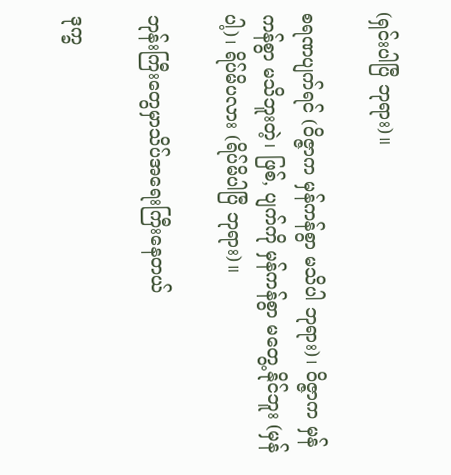(ရှင်းပါပြီ ဘုရား)။

စရဏပျက်ရင် (ဝိဇ္ဇာက မှန်ကန်စွာ မသိပါ ဘုရား)၊ ဝိဇ္ဇာက မှန်ကန်စွာ မသိဘူးတဲ့၊ ဖြစ်, ပျက်ကို မှန်ကန်စွာ မတွေ့ နိုင်ဘူး (မှန်ပါ့)၊ ရိပ်မိပလား (ရိပ်မိပါပြီ ဘုရား)။

ဘုန်းကြီးတွေမှာသိပ်အရေးကြီးနေတယ်

ဒုက္ခ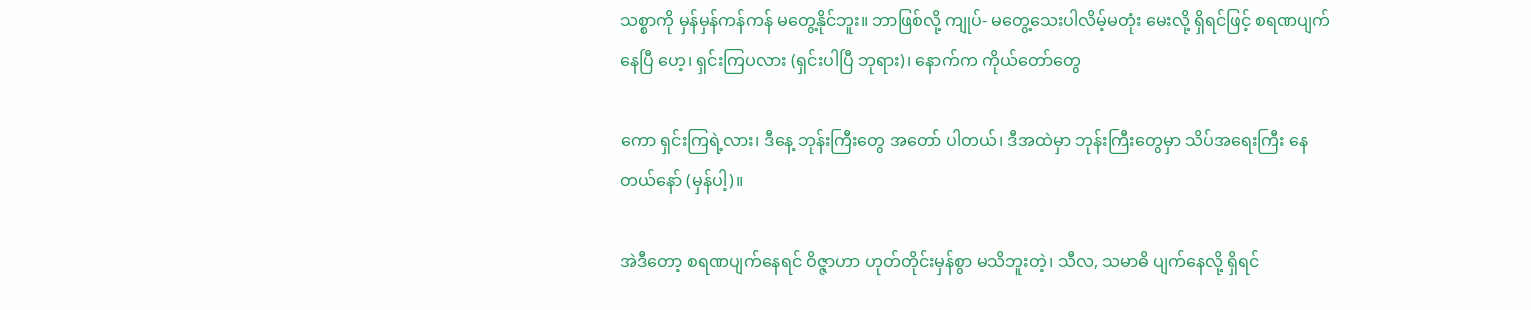သစ္စာကို မှန်မှန်ကန်ကန် မတွေ့နိုင်ဘူး။ ဘာဖြစ်လို့ ကျုပ်- မတွေ့သေးပါလိမ့်မတုံး မေးလို့ ရှိရင်ဖြင့် စရဏပျက်နေပြီ ဟေ့၊ ရှင်းကြပလား (ရှင်းပါပြီ ဘုရား)၊ နောက်က ကိုယ်တော်တွေ

ကော ရှင်းကြရဲ့လား၊ ဒီနေ့ ဘုန်းကြီးတွေ အတော် ပါတယ်၊ ဒီအထဲမှာ ဘုန်းကြီးတွေမှာ သိပ်အရေးကြီး နေတယ်နော် (မှန်ပါ့)။

အဲဒီတော့ စရဏပျက်နေရင် ဝိဇ္ဇာဟာ ဟုတ်တိုင်းမှန်စွာ မသိဘူးတဲ့၊ သီလ, သမာဓိ ပျက်နေလို့ ရှိရင်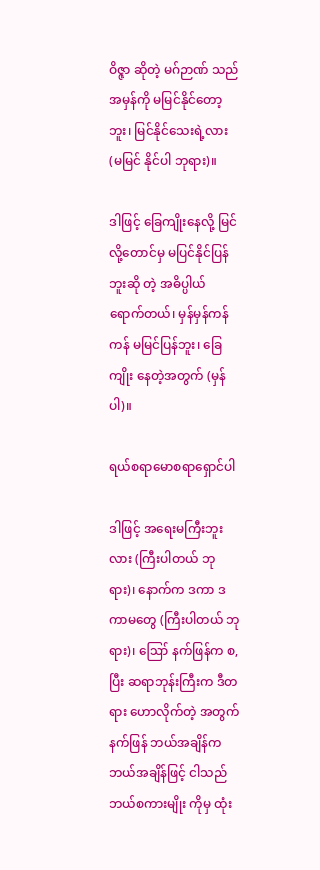ဝိဇ္ဇာ ဆိုတဲ့ မဂ်ဉာဏ် သည် အမှန်ကို မမြင်နိုင်တော့ဘူး၊ မြင်နိုင်သေးရဲ့လား (မမြင် နိုင်ပါ ဘုရား)။

ဒါဖြင့် ခြေကျိုးနေလို့ မြင်လို့တောင်မှ မပြင်နိုင်ပြန်ဘူးဆို တဲ့ အဓိပ္ပါယ် ရောက်တယ်၊ မှန်မှန်ကန်ကန် မမြင်ပြန်ဘူး၊ ခြေကျိုး နေတဲ့အတွက် (မှန်ပါ)။

ရယ်စရာမောစရာရှောင်ပါ

ဒါဖြင့် အရေးမကြီးဘူးလား (ကြီးပါတယ် ဘုရား)၊ နောက်က ဒကာ ဒကာမတွေ (ကြီးပါတယ် ဘုရား)၊ ဪ နက်ဖြန်က စ,ပြီး ဆရာဘုန်းကြီးက ဒီတရား ဟောလိုက်တဲ့ အတွက် နက်ဖြန် ဘယ်အချိန်က ဘယ်အချိန်ဖြင့် ငါသည် ဘယ်စကားမျိုး ကိုမှ ထုံး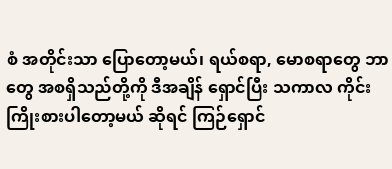စံ အတိုင်းသာ ပြောတော့မယ်၊ ရယ်စရာ, မောစရာတွေ ဘာတွေ အစရှိသည်တို့ကို ဒီအချိန် ရှောင်ပြီး သကာလ ကိုင်း ကြိုးစားပါတော့မယ် ဆိုရင် ကြဉ်ရှောင်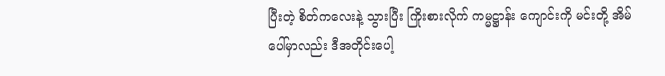ပြီးတဲ့ စိတ်ကလေးနဲ့ သွားပြီး ကြိုးစားလိုက် ကမ္မဋ္ဌာန်း ကျောင်းကို မင်းတို့ အိမ်ပေါ်မှာလည်း ဒီအတိုင်းပေါ့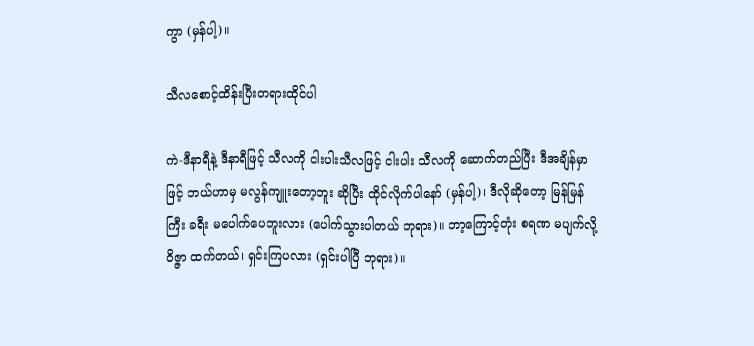ကွာ (မှန်ပါ့)။

သီလစောင့်ထိန်းပြီးတရားထိုင်ပါ

ကဲ-ဒီနာရီနဲ့ ဒီနာရီဖြင့် သီလကို ငါးပါးသီလဖြင့် ငါးပါး သီလကို ဆောက်တည်ပြီး ဒီအချိန်မှာဖြင့် ဘယ်ဟာမှ မလွန်ကျူးတော့ဘူး ဆိုပြီး ထိုင်လိုက်ပါနော် (မှန်ပါ့)၊ ဒီလိုဆိုတော့ မြန်မြန် ကြီး ခရီး မပေါက်ပေဘူးလား (ပေါက်သွားပါတယ် ဘုရား)။ ဘာ့ကြောင့်တုံး စရဏ မပျက်လို့ ဝိဇ္ဇာ ထက်တယ်၊ ရှင်းကြပလား (ရှင်းပါပြီ ဘုရား)။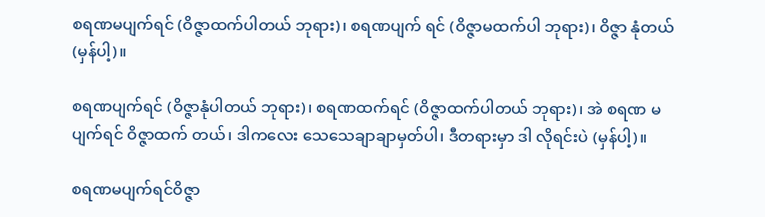စရဏမပျက်ရင် (ဝိဇ္ဇာထက်ပါတယ် ဘုရား)၊ စရဏပျက် ရင် (ဝိဇ္ဇာမထက်ပါ ဘုရား)၊ ဝိဇ္ဇာ နုံတယ် (မှန်ပါ့)။

စရဏပျက်ရင် (ဝိဇ္ဇာနုံပါတယ် ဘုရား)၊ စရဏထက်ရင် (ဝိဇ္ဇာထက်ပါတယ် ဘုရား)၊ အဲ စရဏ မပျက်ရင် ဝိဇ္ဇာထက် တယ်၊ ဒါကလေး သေသေချာချာမှတ်ပါ၊ ဒီတရားမှာ ဒါ လိုရင်းပဲ (မှန်ပါ့)။

စရဏမပျက်ရင်ဝိဇ္ဇာ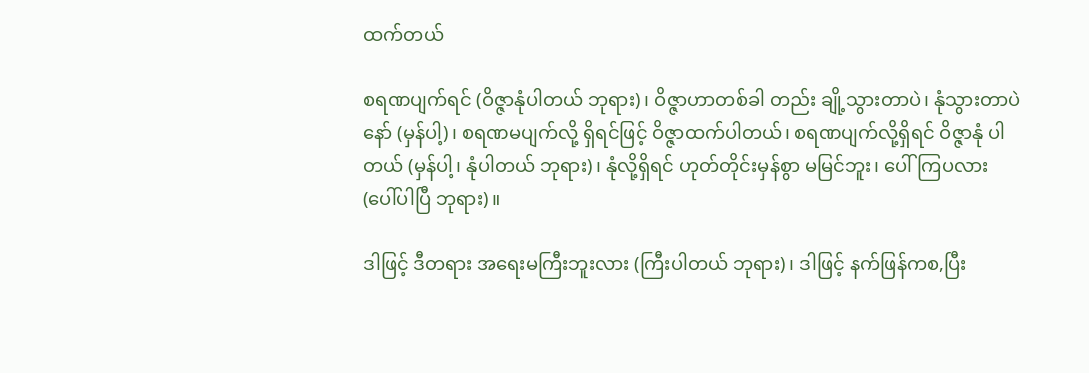ထက်တယ်

စရဏပျက်ရင် (ဝိဇ္ဇာနုံပါတယ် ဘုရား)၊ ဝိဇ္ဇာဟာတစ်ခါ တည်း ချို့သွားတာပဲ၊ နုံသွားတာပဲနော် (မှန်ပါ့)၊ စရဏမပျက်လို့ ရှိရင်ဖြင့် ဝိဇ္ဇာထက်ပါတယ်၊ စရဏပျက်လို့ရှိရင် ဝိဇ္ဇာနုံ ပါတယ် (မှန်ပါ့၊ နုံပါတယ် ဘုရား)၊ နုံလို့ရှိရင် ဟုတ်တိုင်းမှန်စွာ မမြင်ဘူး၊ ပေါ်ကြပလား (ပေါ်ပါပြီ ဘုရား)။

ဒါဖြင့် ဒီတရား အရေးမကြီးဘူးလား (ကြီးပါတယ် ဘုရား)၊ ဒါဖြင့် နက်ဖြန်ကစ,ပြီး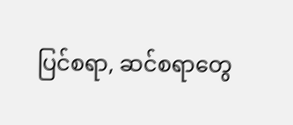ပြင်စရာ, ဆင်စရာတွေ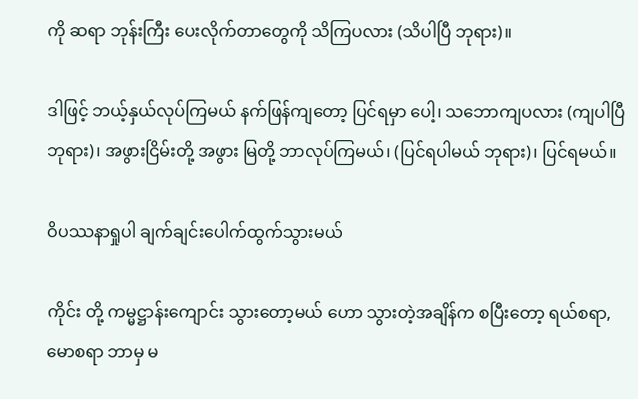ကို ဆရာ ဘုန်းကြီး ပေးလိုက်တာတွေကို သိကြပလား (သိပါပြီ ဘုရား)။

ဒါဖြင့် ဘယ့်နှယ်လုပ်ကြမယ် နက်ဖြန်ကျတော့ ပြင်ရမှာ ပေါ့၊ သဘောကျပလား (ကျပါပြီ ဘုရား)၊ အဖွားငြိမ်းတို့ အဖွား မြတို့ ဘာလုပ်ကြမယ်၊ (ပြင်ရပါမယ် ဘုရား)၊ ပြင်ရမယ်။

ဝိပဿနာရှုပါ ချက်ချင်းပေါက်ထွက်သွားမယ်

ကိုင်း တို့ ကမ္မဋ္ဌာန်းကျောင်း သွားတော့မယ် ဟော သွားတဲ့အချိန်က စပြီးတော့ ရယ်စရာ, မောစရာ ဘာမှ မ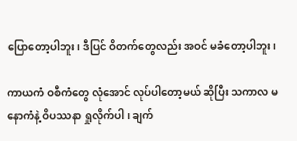ပြောတော့ပါဘူး၊ ဒီပြင် ဝိတက်တွေလည်း အဝင် မခံတော့ပါဘူး၊

ကာယကံ ဝစီကံတွေ လုံအောင် လုပ်ပါတော့မယ် ဆိုပြီး သကာလ မနောကံနဲ့ ဝိပဿနာ ရှုလိုက်ပါ ၊ ချက်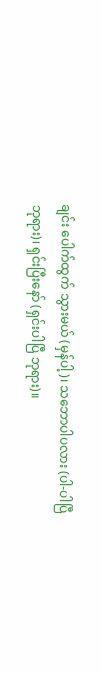ချင်း ပေါက်ထွက် သွားမယ် (မှန်ပါ့)၊ သဘောပါပလား (ပါ-ပါပြီ ဘုရား)၊ ရှင်းပြီးနော် (ရှင်းပါပြီ ဘုရား)။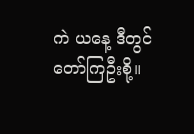ကဲ ယနေ့ ဒီတွင်တော်ကြဦးစို့။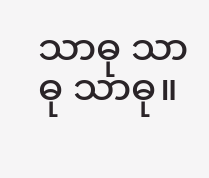သာဓု သာဓု သာဓု။